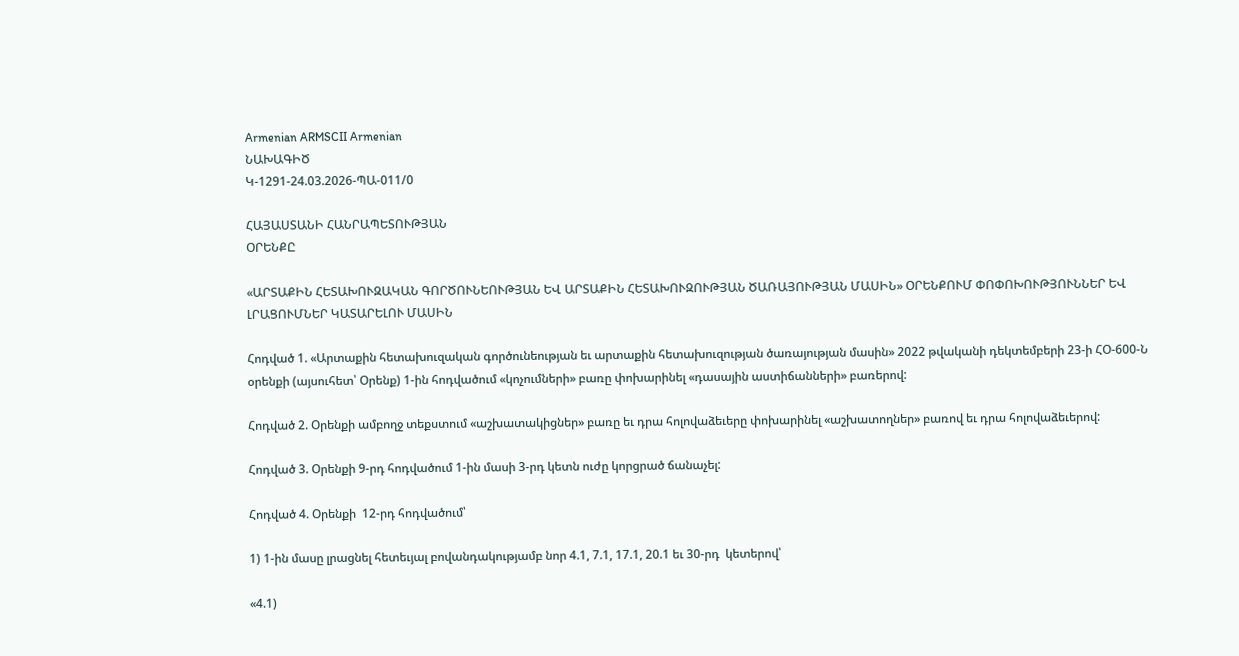Armenian ARMSCII Armenian
ՆԱԽԱԳԻԾ
Կ-1291-24.03.2026-ՊԱ-011/0

ՀԱՅԱՍՏԱՆԻ ՀԱՆՐԱՊԵՏՈՒԹՅԱՆ
ՕՐԵՆՔԸ

«ԱՐՏԱՔԻՆ ՀԵՏԱԽՈՒԶԱԿԱՆ ԳՈՐԾՈՒՆԵՈՒԹՅԱՆ ԵՎ ԱՐՏԱՔԻՆ ՀԵՏԱԽՈՒԶՈՒԹՅԱՆ ԾԱՌԱՅՈՒԹՅԱՆ ՄԱՍԻՆ» ՕՐԵՆՔՈՒՄ ՓՈՓՈԽՈՒԹՅՈՒՆՆԵՐ ԵՎ ԼՐԱՑՈՒՄՆԵՐ ԿԱՏԱՐԵԼՈՒ ՄԱՍԻՆ

Հոդված 1. «Արտաքին հետախուզական գործունեության եւ արտաքին հետախուզության ծառայության մասին» 2022 թվականի դեկտեմբերի 23-ի ՀՕ-600-Ն օրենքի (այսուհետ՝ Օրենք) 1-ին հոդվածում «կոչումների» բառը փոխարինել «դասային աստիճանների» բառերով:

Հոդված 2. Օրենքի ամբողջ տեքստում «աշխատակիցներ» բառը եւ դրա հոլովաձեւերը փոխարինել «աշխատողներ» բառով եւ դրա հոլովաձեւերով:

Հոդված 3. Օրենքի 9-րդ հոդվածում 1-ին մասի 3-րդ կետն ուժը կորցրած ճանաչել:

Հոդված 4. Օրենքի  12-րդ հոդվածում՝

1) 1-ին մասը լրացնել հետեւյալ բովանդակությամբ նոր 4.1, 7.1, 17.1, 20.1 եւ 30-րդ  կետերով՝

«4.1)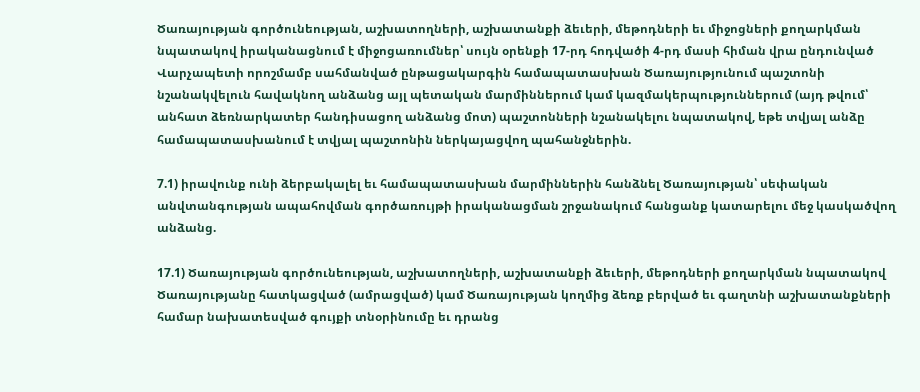Ծառայության գործունեության, աշխատողների, աշխատանքի ձեւերի, մեթոդների եւ միջոցների քողարկման նպատակով իրականացնում է միջոցառումներ՝ սույն օրենքի 17-րդ հոդվածի 4-րդ մասի հիման վրա ընդունված Վարչապետի որոշմամբ սահմանված ընթացակարգին համապատասխան Ծառայությունում պաշտոնի նշանակվելուն հավակնող անձանց այլ պետական մարմիններում կամ կազմակերպություններում (այդ թվում՝ անհատ ձեռնարկատեր հանդիսացող անձանց մոտ) պաշտոնների նշանակելու նպատակով, եթե տվյալ անձը համապատասխանում է տվյալ պաշտոնին ներկայացվող պահանջներին.

7.1) իրավունք ունի ձերբակալել եւ համապատասխան մարմիններին հանձնել Ծառայության՝ սեփական անվտանգության ապահովման գործառույթի իրականացման շրջանակում հանցանք կատարելու մեջ կասկածվող անձանց.

17.1) Ծառայության գործունեության, աշխատողների, աշխատանքի ձեւերի, մեթոդների քողարկման նպատակով Ծառայությանը հատկացված (ամրացված) կամ Ծառայության կողմից ձեռք բերված եւ գաղտնի աշխատանքների համար նախատեսված գույքի տնօրինումը եւ դրանց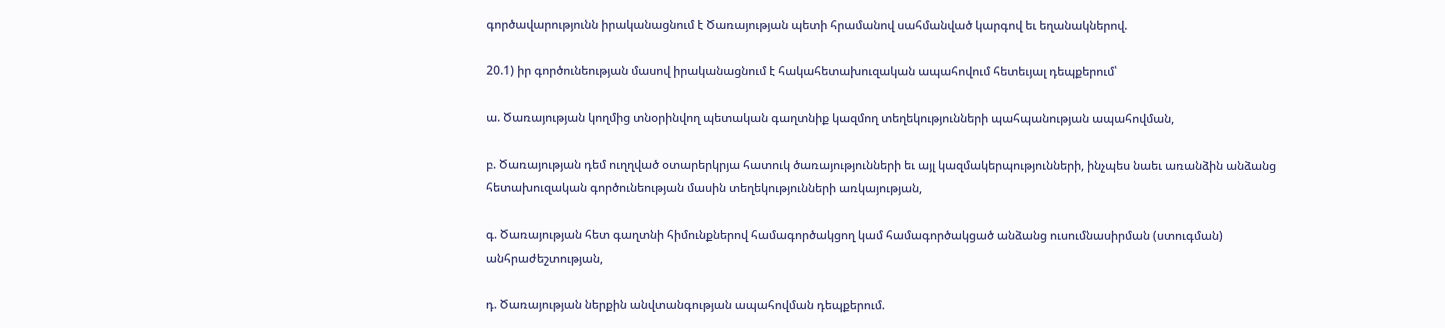գործավարությունն իրականացնում է Ծառայության պետի հրամանով սահմանված կարգով եւ եղանակներով.

20.1) իր գործունեության մասով իրականացնում է հակահետախուզական ապահովում հետեւյալ դեպքերում՝

ա. Ծառայության կողմից տնօրինվող պետական գաղտնիք կազմող տեղեկությունների պահպանության ապահովման,

բ. Ծառայության դեմ ուղղված օտարերկրյա հատուկ ծառայությունների եւ այլ կազմակերպությունների, ինչպես նաեւ առանձին անձանց հետախուզական գործունեության մասին տեղեկությունների առկայության,

գ. Ծառայության հետ գաղտնի հիմունքներով համագործակցող կամ համագործակցած անձանց ուսումնասիրման (ստուգման) անհրաժեշտության,

դ. Ծառայության ներքին անվտանգության ապահովման դեպքերում.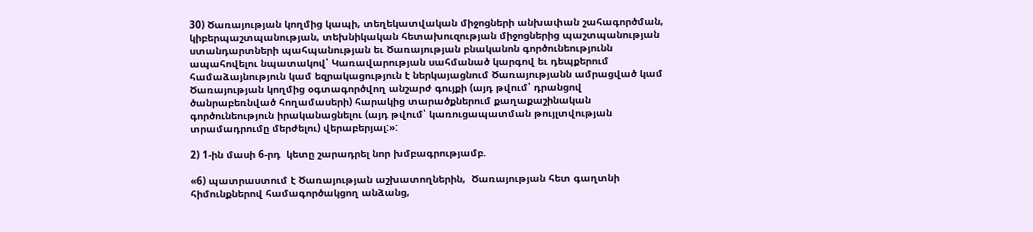30) Ծառայության կողմից կապի, տեղեկատվական միջոցների անխափան շահագործման, կիբերպաշտպանության, տեխնիկական հետախուզության միջոցներից պաշտպանության ստանդարտների պահպանության եւ Ծառայության բնականոն գործունեությունն ապահովելու նպատակով՝ Կառավարության սահմանած կարգով եւ դեպքերում համաձայնություն կամ եզրակացություն է ներկայացնում Ծառայությանն ամրացված կամ Ծառայության կողմից օգտագործվող անշարժ գույքի (այդ թվում՝ դրանցով ծանրաբեռնված հողամասերի) հարակից տարածքներում քաղաքաշինական գործունեություն իրականացնելու (այդ թվում՝ կառուցապատման թույլտվության տրամադրումը մերժելու) վերաբերյալ:»:

2) 1-ին մասի 6-րդ  կետը շարադրել նոր խմբագրությամբ.

«6) պատրաստում է Ծառայության աշխատողներին,  Ծառայության հետ գաղտնի հիմունքներով համագործակցող անձանց,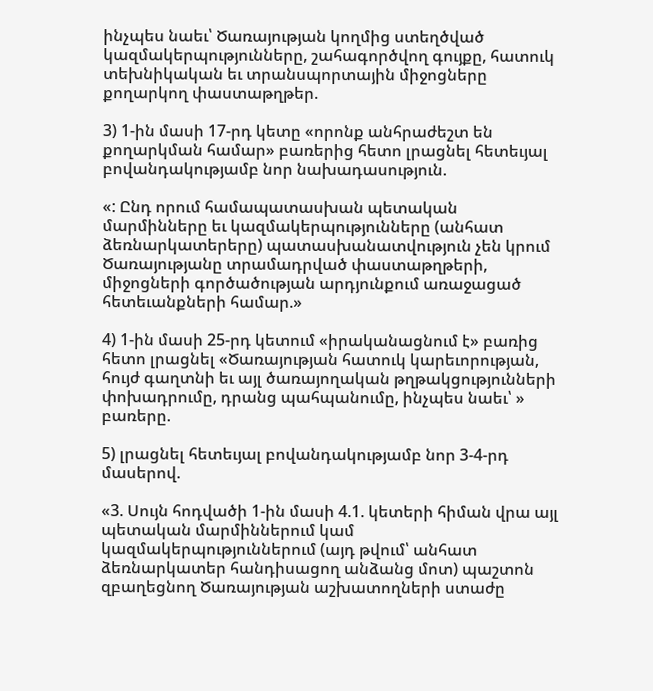ինչպես նաեւ՝ Ծառայության կողմից ստեղծված կազմակերպությունները, շահագործվող գույքը, հատուկ տեխնիկական եւ տրանսպորտային միջոցները քողարկող փաստաթղթեր.

3) 1-ին մասի 17-րդ կետը «որոնք անհրաժեշտ են քողարկման համար» բառերից հետո լրացնել հետեւյալ բովանդակությամբ նոր նախադասություն.

«: Ընդ որում համապատասխան պետական մարմինները եւ կազմակերպությունները (անհատ ձեռնարկատերերը) պատասխանատվություն չեն կրում Ծառայությանը տրամադրված փաստաթղթերի, միջոցների գործածության արդյունքում առաջացած հետեւանքների համար.»

4) 1-ին մասի 25-րդ կետում «իրականացնում է» բառից հետո լրացնել «Ծառայության հատուկ կարեւորության, հույժ գաղտնի եւ այլ ծառայողական թղթակցությունների փոխադրումը, դրանց պահպանումը, ինչպես նաեւ՝ » բառերը.

5) լրացնել հետեւյալ բովանդակությամբ նոր 3-4-րդ մասերով.

«3. Սույն հոդվածի 1-ին մասի 4.1. կետերի հիման վրա այլ պետական մարմիններում կամ կազմակերպություններում (այդ թվում՝ անհատ ձեռնարկատեր հանդիսացող անձանց մոտ) պաշտոն զբաղեցնող Ծառայության աշխատողների ստաժը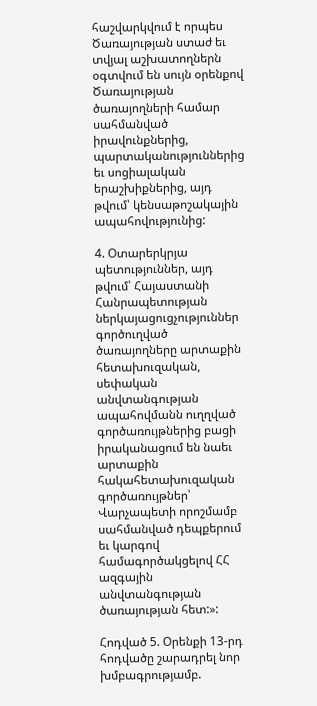հաշվարկվում է որպես Ծառայության ստաժ եւ տվյալ աշխատողներն օգտվում են սույն օրենքով Ծառայության ծառայողների համար սահմանված իրավունքներից, պարտականություններից եւ սոցիալական երաշխիքներից, այդ թվում՝ կենսաթոշակային ապահովությունից:

4. Օտարերկրյա պետություններ, այդ թվում՝ Հայաստանի Հանրապետության ներկայացուցչություններ գործուղված ծառայողները արտաքին հետախուզական, սեփական անվտանգության ապահովմանն ուղղված գործառույթներից բացի իրականացում են նաեւ արտաքին հակահետախուզական գործառույթներ՝ Վարչապետի որոշմամբ սահմանված դեպքերում եւ կարգով համագործակցելով ՀՀ ազգային անվտանգության ծառայության հետ:»:

Հոդված 5. Օրենքի 13-րդ հոդվածը շարադրել նոր խմբագրությամբ.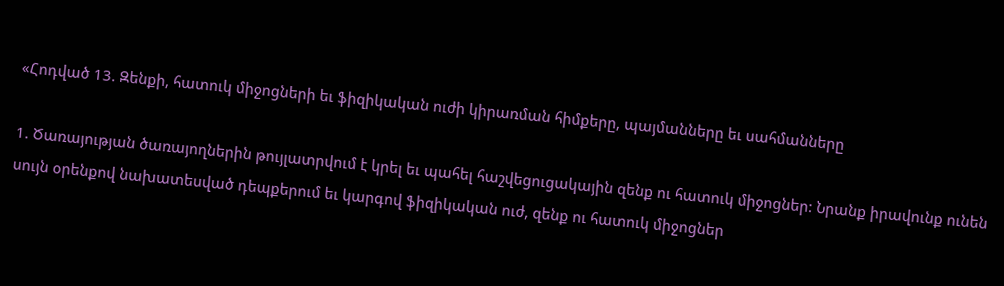«Հոդված 13. Զենքի, հատուկ միջոցների եւ ֆիզիկական ուժի կիրառման հիմքերը, պայմանները եւ սահմանները

1. Ծառայության ծառայողներին թույլատրվում է կրել եւ պահել հաշվեցուցակային զենք ու հատուկ միջոցներ: Նրանք իրավունք ունեն սույն օրենքով նախատեսված դեպքերում եւ կարգով ֆիզիկական ուժ, զենք ու հատուկ միջոցներ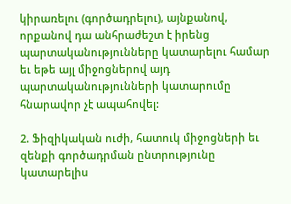կիրառելու (գործադրելու), այնքանով, որքանով դա անհրաժեշտ է իրենց պարտականությունները կատարելու համար եւ եթե այլ միջոցներով այդ պարտականությունների կատարումը հնարավոր չէ ապահովել:

2. Ֆիզիկական ուժի, հատուկ միջոցների եւ զենքի գործադրման ընտրությունը կատարելիս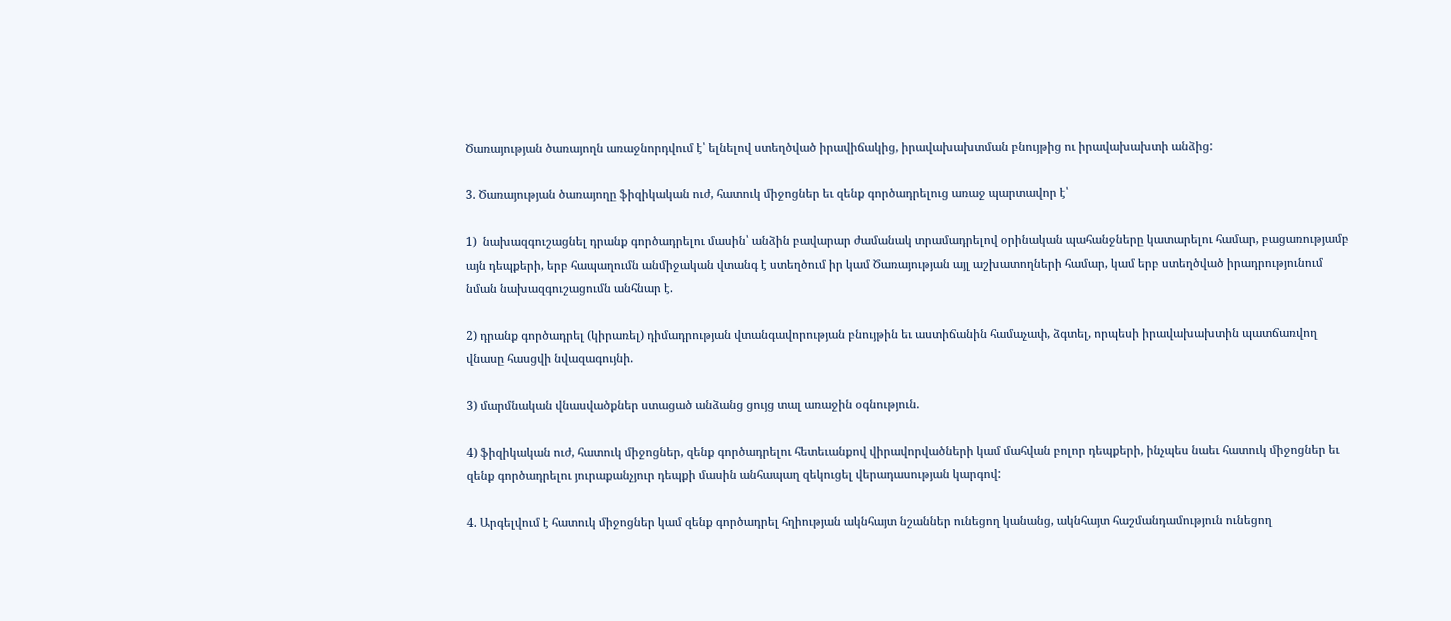Ծառայության ծառայողն առաջնորդվում է՝ ելնելով ստեղծված իրավիճակից, իրավախախտման բնույթից ու իրավախախտի անձից:

3. Ծառայության ծառայողը ֆիզիկական ուժ, հատուկ միջոցներ եւ զենք գործադրելուց առաջ պարտավոր է՝

1)  նախազգուշացնել դրանք գործադրելու մասին՝ անձին բավարար ժամանակ տրամադրելով օրինական պահանջները կատարելու համար, բացառությամբ այն դեպքերի, երբ հապաղումն անմիջական վտանգ է ստեղծում իր կամ Ծառայության այլ աշխատողների համար, կամ երբ ստեղծված իրադրությունում նման նախազգուշացումն անհնար է.

2) դրանք գործադրել (կիրառել) դիմադրության վտանգավորության բնույթին եւ աստիճանին համաչափ, ձգտել, որպեսի իրավախախտին պատճառվող վնասը հասցվի նվազագույնի.

3) մարմնական վնասվածքներ ստացած անձանց ցույց տալ առաջին օգնություն.

4) ֆիզիկական ուժ, հատուկ միջոցներ, զենք գործադրելու հետեւանքով վիրավորվածների կամ մահվան բոլոր դեպքերի, ինչպես նաեւ հատուկ միջոցներ եւ զենք գործադրելու յուրաքանչյուր դեպքի մասին անհապաղ զեկուցել վերադասության կարգով:

4. Արգելվում է հատուկ միջոցներ կամ զենք գործադրել հղիության ակնհայտ նշաններ ունեցող կանանց, ակնհայտ հաշմանդամություն ունեցող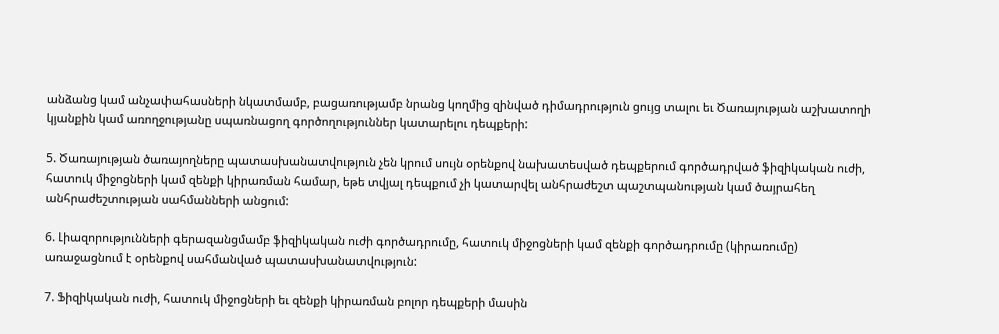անձանց կամ անչափահասների նկատմամբ, բացառությամբ նրանց կողմից զինված դիմադրություն ցույց տալու եւ Ծառայության աշխատողի կյանքին կամ առողջությանը սպառնացող գործողություններ կատարելու դեպքերի:

5. Ծառայության ծառայողները պատասխանատվություն չեն կրում սույն օրենքով նախատեսված դեպքերում գործադրված ֆիզիկական ուժի, հատուկ միջոցների կամ զենքի կիրառման համար, եթե տվյալ դեպքում չի կատարվել անհրաժեշտ պաշտպանության կամ ծայրահեղ անհրաժեշտության սահմանների անցում:

6. Լիազորությունների գերազանցմամբ ֆիզիկական ուժի գործադրումը, հատուկ միջոցների կամ զենքի գործադրումը (կիրառումը) առաջացնում է օրենքով սահմանված պատասխանատվություն:

7. Ֆիզիկական ուժի, հատուկ միջոցների եւ զենքի կիրառման բոլոր դեպքերի մասին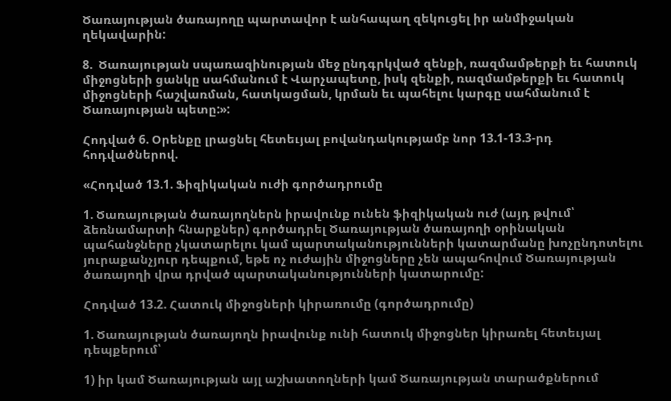Ծառայության ծառայողը պարտավոր է անհապաղ զեկուցել իր անմիջական ղեկավարին:

8.  Ծառայության սպառազինության մեջ ընդգրկված զենքի, ռազմամթերքի եւ հատուկ միջոցների ցանկը սահմանում է Վարչապետը, իսկ զենքի, ռազմամթերքի եւ հատուկ միջոցների հաշվառման, հատկացման, կրման եւ պահելու կարգը սահմանում է Ծառայության պետը:»:

Հոդված 6. Օրենքը լրացնել հետեւյալ բովանդակությամբ նոր 13.1-13.3-րդ հոդվածներով.

«Հոդված 13.1. Ֆիզիկական ուժի գործադրումը

1. Ծառայության ծառայողներն իրավունք ունեն ֆիզիկական ուժ (այդ թվում՝ ձեռնամարտի հնարքներ) գործադրել Ծառայության ծառայողի օրինական պահանջները չկատարելու կամ պարտականությունների կատարմանը խոչընդոտելու յուրաքանչյուր դեպքում, եթե ոչ ուժային միջոցները չեն ապահովում Ծառայության ծառայողի վրա դրված պարտականությունների կատարումը:

Հոդված 13.2. Հատուկ միջոցների կիրառումը (գործադրումը)

1. Ծառայության ծառայողն իրավունք ունի հատուկ միջոցներ կիրառել հետեւյալ դեպքերում՝

1) իր կամ Ծառայության այլ աշխատողների կամ Ծառայության տարածքներում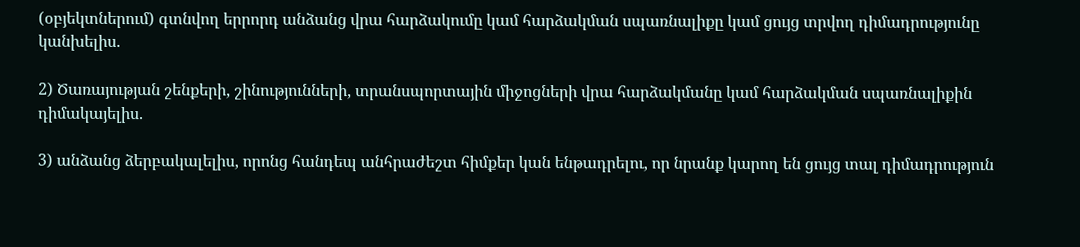(օբյեկտներում) գտնվող երրորդ անձանց վրա հարձակումը կամ հարձակման սպառնալիքը կամ ցույց տրվող դիմադրությունը կանխելիս.

2) Ծառայության շենքերի, շինությունների, տրանսպորտային միջոցների վրա հարձակմանը կամ հարձակման սպառնալիքին դիմակայելիս.

3) անձանց ձերբակալելիս, որոնց հանդեպ անհրաժեշտ հիմքեր կան ենթադրելու, որ նրանք կարող են ցույց տալ դիմադրություն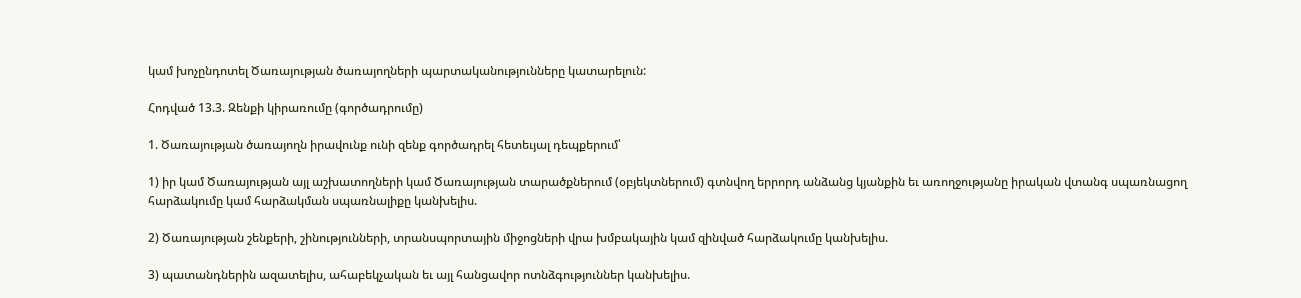կամ խոչընդոտել Ծառայության ծառայողների պարտականությունները կատարելուն:

Հոդված 13.3. Զենքի կիրառումը (գործադրումը)

1. Ծառայության ծառայողն իրավունք ունի զենք գործադրել հետեւյալ դեպքերում՝

1) իր կամ Ծառայության այլ աշխատողների կամ Ծառայության տարածքներում (օբյեկտներում) գտնվող երրորդ անձանց կյանքին եւ առողջությանը իրական վտանգ սպառնացող հարձակումը կամ հարձակման սպառնալիքը կանխելիս.

2) Ծառայության շենքերի, շինությունների, տրանսպորտային միջոցների վրա խմբակային կամ զինված հարձակումը կանխելիս.

3) պատանդներին ազատելիս, ահաբեկչական եւ այլ հանցավոր ոտնձգություններ կանխելիս.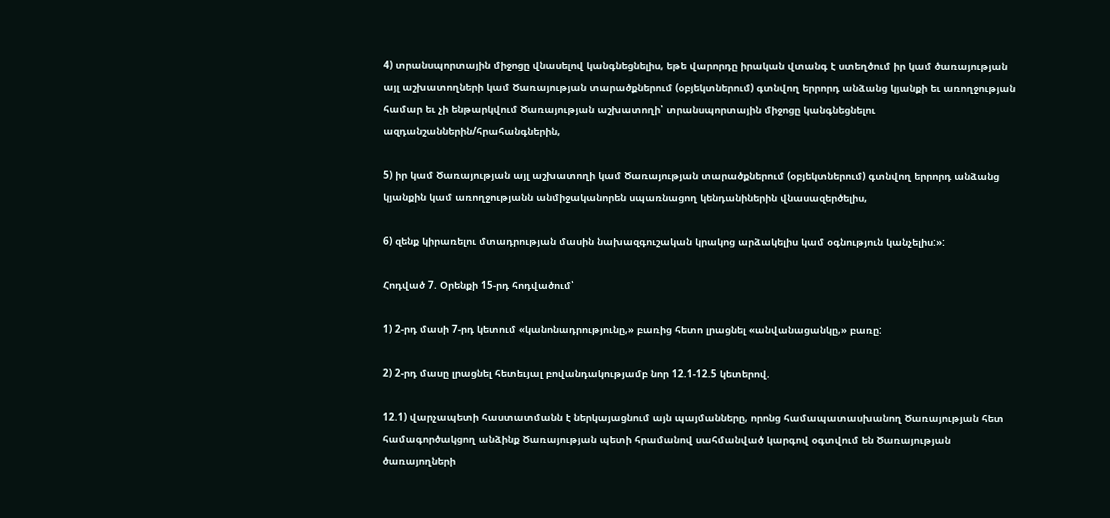4) տրանսպորտային միջոցը վնասելով կանգնեցնելիս, եթե վարորդը իրական վտանգ է ստեղծում իր կամ ծառայության այլ աշխատողների կամ Ծառայության տարածքներում (օբյեկտներում) գտնվող երրորդ անձանց կյանքի եւ առողջության համար եւ չի ենթարկվում Ծառայության աշխատողի՝ տրանսպորտային միջոցը կանգնեցնելու ազդանշաններին/հրահանգներին,

5) իր կամ Ծառայության այլ աշխատողի կամ Ծառայության տարածքներում (օբյեկտներում) գտնվող երրորդ անձանց կյանքին կամ առողջությանն անմիջականորեն սպառնացող կենդանիներին վնասազերծելիս,

6) զենք կիրառելու մտադրության մասին նախազգուշական կրակոց արձակելիս կամ օգնություն կանչելիս:»:

Հոդված 7. Օրենքի 15-րդ հոդվածում՝

1) 2-րդ մասի 7-րդ կետում «կանոնադրությունը,» բառից հետո լրացնել «անվանացանկը,» բառը:

2) 2-րդ մասը լրացնել հետեւյալ բովանդակությամբ նոր 12.1-12.5 կետերով.

12.1) վարչապետի հաստատմանն է ներկայացնում այն պայմանները, որոնց համապատասխանող Ծառայության հետ համագործակցող անձինք Ծառայության պետի հրամանով սահմանված կարգով օգտվում են Ծառայության ծառայողների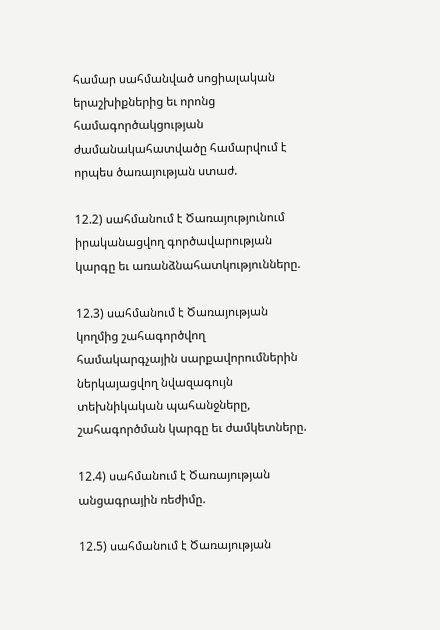համար սահմանված սոցիալական երաշխիքներից եւ որոնց համագործակցության ժամանակահատվածը համարվում է որպես ծառայության ստաժ.

12.2) սահմանում է Ծառայությունում իրականացվող գործավարության կարգը եւ առանձնահատկությունները.

12.3) սահմանում է Ծառայության կողմից շահագործվող համակարգչային սարքավորումներին ներկայացվող նվազագույն տեխնիկական պահանջները, շահագործման կարգը եւ ժամկետները.

12.4) սահմանում է Ծառայության անցագրային ռեժիմը.

12.5) սահմանում է Ծառայության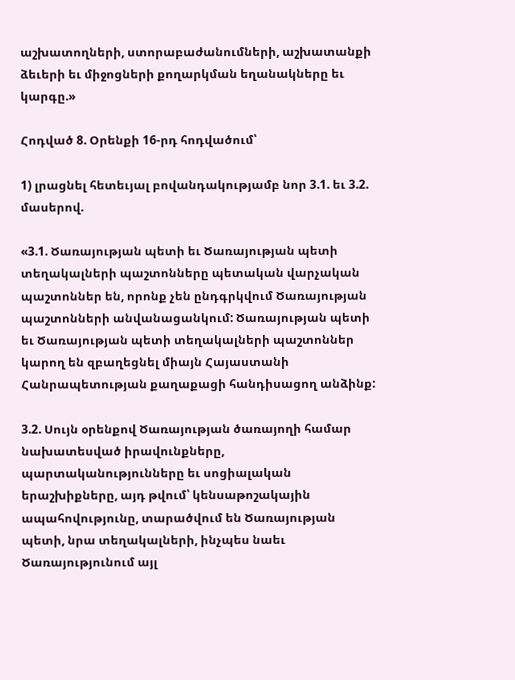աշխատողների, ստորաբաժանումների, աշխատանքի ձեւերի եւ միջոցների քողարկման եղանակները եւ կարգը.»

Հոդված 8. Օրենքի 16-րդ հոդվածում՝

1) լրացնել հետեւյալ բովանդակությամբ նոր 3.1. եւ 3.2. մասերով.

«3.1. Ծառայության պետի եւ Ծառայության պետի տեղակալների պաշտոնները պետական վարչական պաշտոններ են, որոնք չեն ընդգրկվում Ծառայության պաշտոնների անվանացանկում: Ծառայության պետի եւ Ծառայության պետի տեղակալների պաշտոններ կարող են զբաղեցնել միայն Հայաստանի Հանրապետության քաղաքացի հանդիսացող անձինք:

3.2. Սույն օրենքով Ծառայության ծառայողի համար նախատեսված իրավունքները, պարտականությունները եւ սոցիալական երաշխիքները, այդ թվում՝ կենսաթոշակային ապահովությունը, տարածվում են Ծառայության պետի, նրա տեղակալների, ինչպես նաեւ Ծառայությունում այլ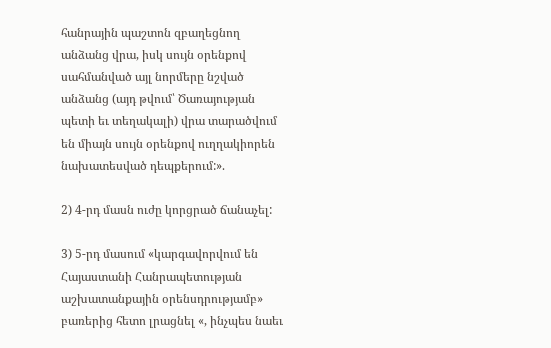հանրային պաշտոն զբաղեցնող անձանց վրա, իսկ սույն օրենքով սահմանված այլ նորմերը նշված անձանց (այդ թվում՝ Ծառայության պետի եւ տեղակալի) վրա տարածվում են միայն սույն օրենքով ուղղակիորեն նախատեսված դեպքերում:».

2) 4-րդ մասն ուժը կորցրած ճանաչել:

3) 5-րդ մասում «կարգավորվում են Հայաստանի Հանրապետության աշխատանքային օրենսդրությամբ» բառերից հետո լրացնել «, ինչպես նաեւ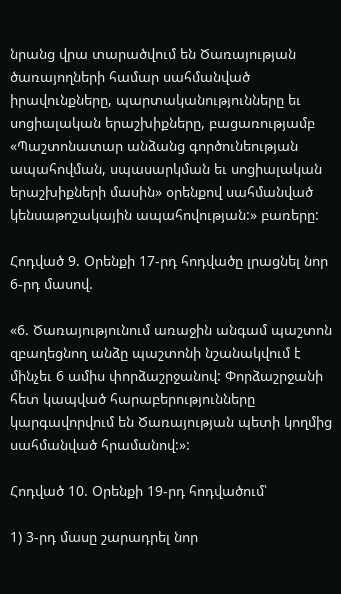նրանց վրա տարածվում են Ծառայության ծառայողների համար սահմանված իրավունքները, պարտականությունները եւ սոցիալական երաշխիքները, բացառությամբ «Պաշտոնատար անձանց գործունեության ապահովման, սպասարկման եւ սոցիալական երաշխիքների մասին» օրենքով սահմանված կենսաթոշակային ապահովության:» բառերը:

Հոդված 9. Օրենքի 17-րդ հոդվածը լրացնել նոր 6-րդ մասով.

«6. Ծառայությունում առաջին անգամ պաշտոն զբաղեցնող անձը պաշտոնի նշանակվում է մինչեւ 6 ամիս փորձաշրջանով: Փորձաշրջանի հետ կապված հարաբերությունները կարգավորվում են Ծառայության պետի կողմից սահմանված հրամանով:»:

Հոդված 10. Օրենքի 19-րդ հոդվածում՝

1) 3-րդ մասը շարադրել նոր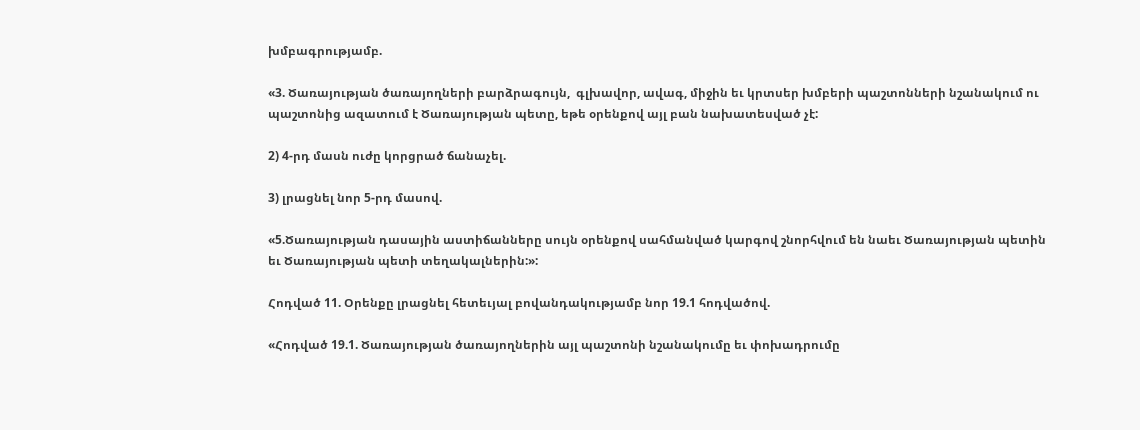խմբագրությամբ.

«3. Ծառայության ծառայողների բարձրագույն,  գլխավոր, ավագ, միջին եւ կրտսեր խմբերի պաշտոնների նշանակում ու պաշտոնից ազատում է Ծառայության պետը, եթե օրենքով այլ բան նախատեսված չէ:

2) 4-րդ մասն ուժը կորցրած ճանաչել.

3) լրացնել նոր 5-րդ մասով.

«5.Ծառայության դասային աստիճանները սույն օրենքով սահմանված կարգով շնորհվում են նաեւ Ծառայության պետին եւ Ծառայության պետի տեղակալներին:»:

Հոդված 11. Օրենքը լրացնել հետեւյալ բովանդակությամբ նոր 19.1 հոդվածով.

«Հոդված 19.1. Ծառայության ծառայողներին այլ պաշտոնի նշանակումը եւ փոխադրումը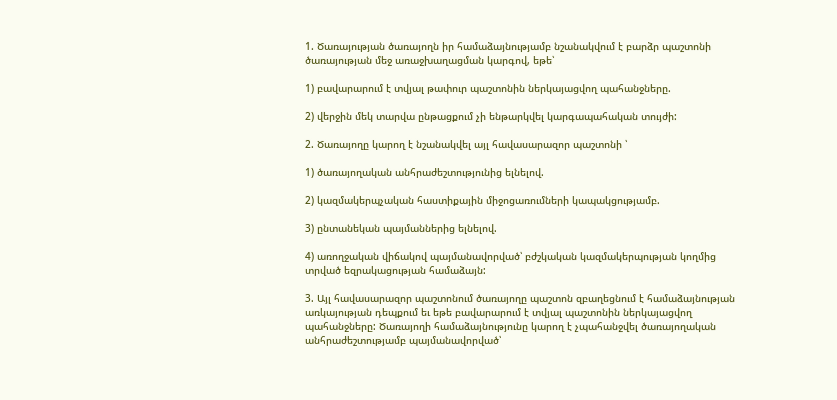1. Ծառայության ծառայողն իր համաձայնությամբ նշանակվում է բարձր պաշտոնի ծառայության մեջ առաջխաղացման կարգով, եթե՝

1) բավարարում է տվյալ թափուր պաշտոնին ներկայացվող պահանջները.

2) վերջին մեկ տարվա ընթացքում չի ենթարկվել կարգապահական տույժի:

2. Ծառայողը կարող է նշանակվել այլ հավասարազոր պաշտոնի ՝

1) ծառայողական անհրաժեշտությունից ելնելով.

2) կազմակերպչական հաստիքային միջոցառումների կապակցությամբ.

3) ընտանեկան պայմաններից ելնելով.

4) առողջական վիճակով պայմանավորված՝ բժշկական կազմակերպության կողմից տրված եզրակացության համաձայն:

3. Այլ հավասարազոր պաշտոնում ծառայողը պաշտոն զբաղեցնում է համաձայնության առկայության դեպքում եւ եթե բավարարում է տվյալ պաշտոնին ներկայացվող պահանջները: Ծառայողի համաձայնությունը կարող է չպահանջվել ծառայողական անհրաժեշտությամբ պայմանավորված՝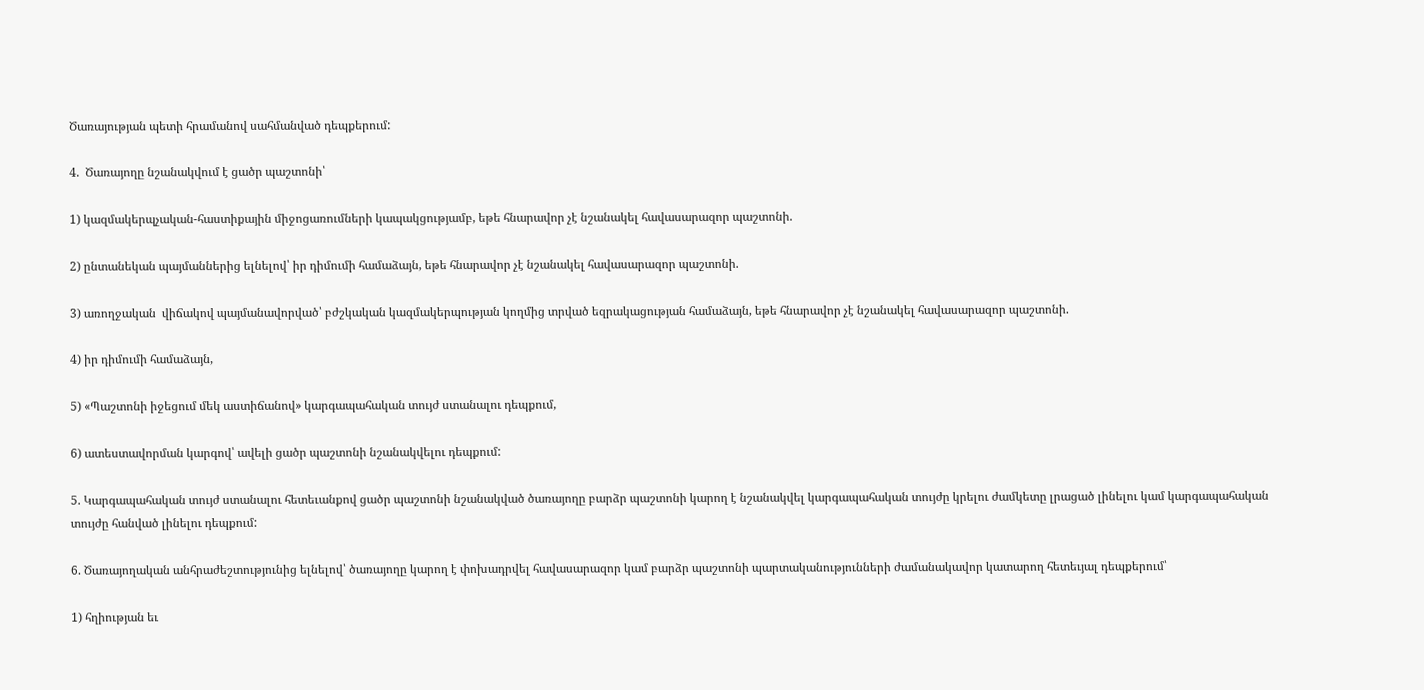Ծառայության պետի հրամանով սահմանված դեպքերում:

4.  Ծառայողը նշանակվում է ցածր պաշտոնի՝

1) կազմակերպչական-հաստիքային միջոցառումների կապակցությամբ, եթե հնարավոր չէ նշանակել հավասարազոր պաշտոնի.

2) ընտանեկան պայմաններից ելնելով՝ իր դիմումի համաձայն, եթե հնարավոր չէ նշանակել հավասարազոր պաշտոնի.

3) առողջական  վիճակով պայմանավորված՝ բժշկական կազմակերպության կողմից տրված եզրակացության համաձայն, եթե հնարավոր չէ նշանակել հավասարազոր պաշտոնի.

4) իր դիմումի համաձայն,

5) «Պաշտոնի իջեցում մեկ աստիճանով» կարգապահական տույժ ստանալու դեպքում,

6) ատեստավորման կարգով՝ ավելի ցածր պաշտոնի նշանակվելու դեպքում:

5. Կարգապահական տույժ ստանալու հետեւանքով ցածր պաշտոնի նշանակված ծառայողը բարձր պաշտոնի կարող է նշանակվել կարգապահական տույժը կրելու ժամկետը լրացած լինելու կամ կարգապահական տույժը հանված լինելու դեպքում:

6. Ծառայողական անհրաժեշտությունից ելնելով՝ ծառայողը կարող է փոխադրվել հավասարազոր կամ բարձր պաշտոնի պարտականությունների ժամանակավոր կատարող հետեւյալ դեպքերում՝

1) հղիության եւ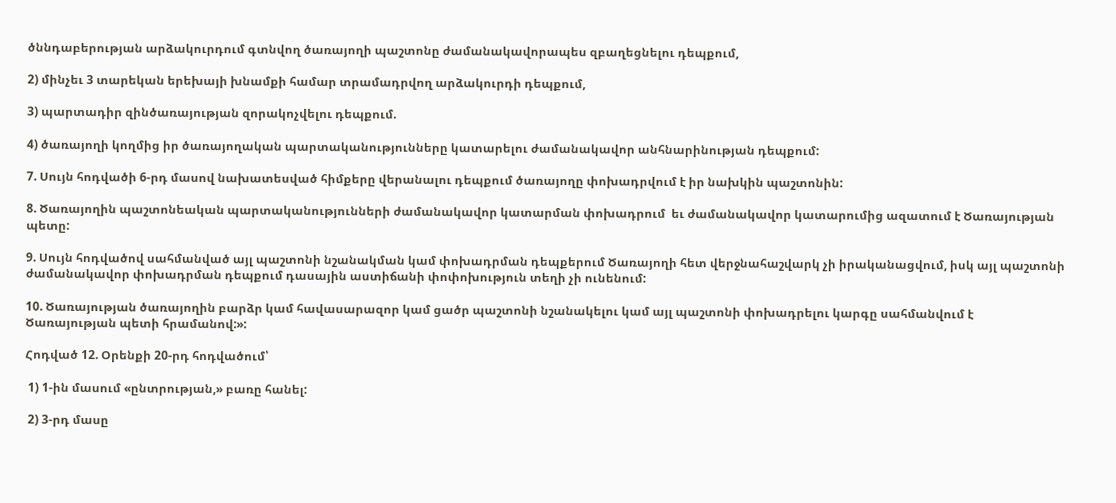ծննդաբերության արձակուրդում գտնվող ծառայողի պաշտոնը ժամանակավորապես զբաղեցնելու դեպքում,

2) մինչեւ 3 տարեկան երեխայի խնամքի համար տրամադրվող արձակուրդի դեպքում,

3) պարտադիր զինծառայության զորակոչվելու դեպքում.

4) ծառայողի կողմից իր ծառայողական պարտականությունները կատարելու ժամանակավոր անհնարինության դեպքում:

7. Սույն հոդվածի 6-րդ մասով նախատեսված հիմքերը վերանալու դեպքում ծառայողը փոխադրվում է իր նախկին պաշտոնին:

8. Ծառայողին պաշտոնեական պարտականությունների ժամանակավոր կատարման փոխադրում  եւ ժամանակավոր կատարումից ազատում է Ծառայության պետը:

9. Սույն հոդվածով սահմանված այլ պաշտոնի նշանակման կամ փոխադրման դեպքերում Ծառայողի հետ վերջնահաշվարկ չի իրականացվում, իսկ այլ պաշտոնի ժամանակավոր փոխադրման դեպքում դասային աստիճանի փոփոխություն տեղի չի ունենում:

10. Ծառայության ծառայողին բարձր կամ հավասարազոր կամ ցածր պաշտոնի նշանակելու կամ այլ պաշտոնի փոխադրելու կարգը սահմանվում է Ծառայության պետի հրամանով:»:

Հոդված 12. Օրենքի 20-րդ հոդվածում՝

 1) 1-ին մասում «ընտրության,» բառը հանել:

 2) 3-րդ մասը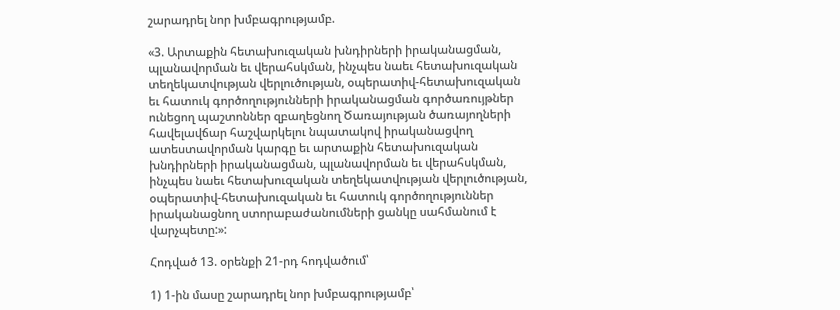շարադրել նոր խմբագրությամբ.

«3. Արտաքին հետախուզական խնդիրների իրականացման, պլանավորման եւ վերահսկման, ինչպես նաեւ հետախուզական տեղեկատվության վերլուծության, օպերատիվ-հետախուզական եւ հատուկ գործողությունների իրականացման գործառույթներ ունեցող պաշտոններ զբաղեցնող Ծառայության ծառայողների հավելավճար հաշվարկելու նպատակով իրականացվող ատեստավորման կարգը եւ արտաքին հետախուզական խնդիրների իրականացման, պլանավորման եւ վերահսկման, ինչպես նաեւ հետախուզական տեղեկատվության վերլուծության, օպերատիվ-հետախուզական եւ հատուկ գործողություններ իրականացնող ստորաբաժանումների ցանկը սահմանում է վարչպետը:»:

Հոդված 13. օրենքի 21-րդ հոդվածում՝

1) 1-ին մասը շարադրել նոր խմբագրությամբ՝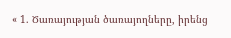« 1. Ծառայության ծառայողները, իրենց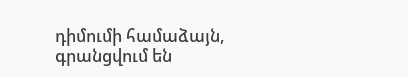դիմումի համաձայն, գրանցվում են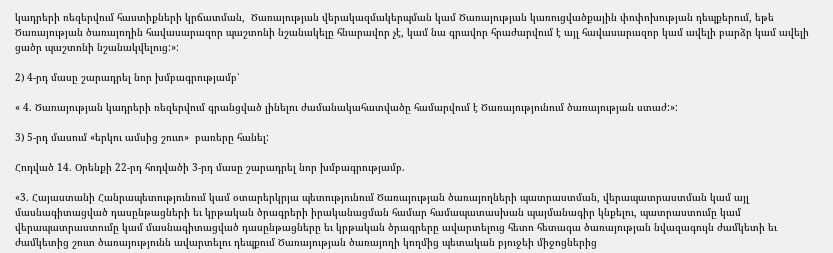կադրերի ռեզերվում հաստիքների կրճատման,  Ծառայության վերակազմակերպման կամ Ծառայության կառուցվածքային փոփոխության դեպքերում, եթե Ծառայության ծառայողին հավասարազոր պաշտոնի նշանակելը հնարավոր չէ, կամ նա գրավոր հրաժարվում է այլ հավասարազոր կամ ավելի բարձր կամ ավելի ցածր պաշտոնի նշանակվելուց:»:

2) 4-րդ մասը շարադրել նոր խմբագրությամբ՝

« 4. Ծառայության կադրերի ռեզերվում գրանցված լինելու ժամանակահատվածը համարվում է Ծառայությունում ծառայության ստաժ:»:

3) 5-րդ մասում «երկու ամսից շուտ»  բառերը հանել:

Հոդված 14. Օրենքի 22-րդ հոդվածի 3-րդ մասը շարադրել նոր խմբագրությամբ.

«3. Հայաստանի Հանրապետությունում կամ օտարերկրյա պետությունում Ծառայության ծառայողների պատրաստման, վերապատրաստման կամ այլ մասնագիտացված դասընթացների եւ կրթական ծրագրերի իրականացման համար համապատասխան պայմանագիր կնքելու, պատրաստումը կամ վերապատրաստումը կամ մասնագիտացված դասընթացները եւ կրթական ծրագրերը ավարտելուց հետո հետագա ծառայության նվազագույն ժամկետի եւ ժամկետից շուտ ծառայությունն ավարտելու դեպքում Ծառայության ծառայողի կողմից պետական բյուջեի միջոցներից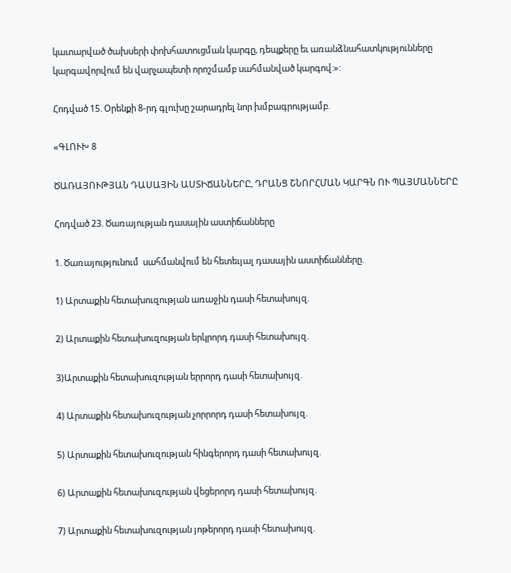կատարված ծախսերի փոխհատուցման կարգը, դեպքերը եւ առանձնահատկությունները կարգավորվում են վարչապետի որոշմամբ սահմանված կարգով:»:

Հոդված 15. Օրենքի 8-րդ գլուխը շարադրել նոր խմբագրությամբ.

«ԳԼՈՒԽ 8

ԾԱՌԱՅՈՒԹՅԱՆ ԴԱՍԱՅԻՆ ԱՍՏԻՃԱՆՆԵՐԸ, ԴՐԱՆՑ ՇՆՈՐՀՄԱՆ ԿԱՐԳՆ ՈՒ ՊԱՅՄԱՆՆԵՐԸ

Հոդված 23. Ծառայության դասային աստիճանները

1. Ծառայությունում  սահմանվում են հետեւյալ դասային աստիճանները.

1) Արտաքին հետախուզության առաջին դասի հետախույզ.

2) Արտաքին հետախուզության երկրորդ դասի հետախույզ.

3)Արտաքին հետախուզության երրորդ դասի հետախույզ.

4) Արտաքին հետախուզության չորրորդ դասի հետախույզ.

5) Արտաքին հետախուզության հինգերորդ դասի հետախույզ.

6) Արտաքին հետախուզության վեցերորդ դասի հետախույզ.

7) Արտաքին հետախուզության յոթերորդ դասի հետախույզ.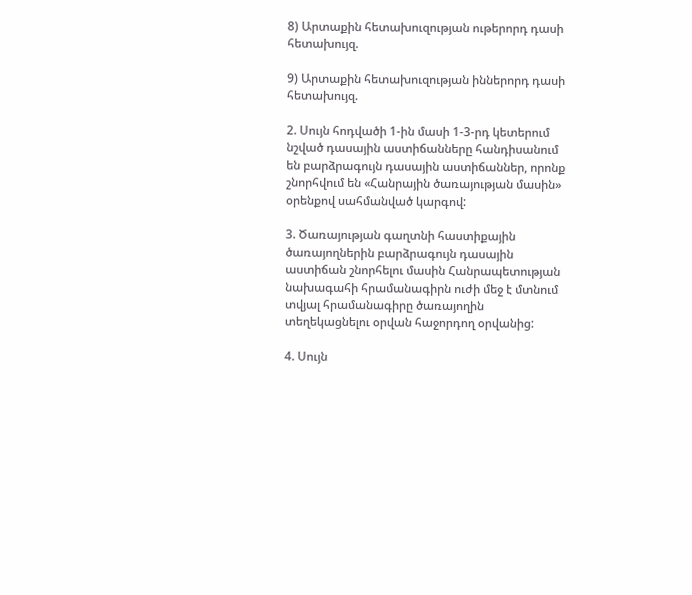8) Արտաքին հետախուզության ութերորդ դասի հետախույզ.

9) Արտաքին հետախուզության իններորդ դասի հետախույզ.

2. Սույն հոդվածի 1-ին մասի 1-3-րդ կետերում նշված դասային աստիճանները հանդիսանում են բարձրագույն դասային աստիճաններ, որոնք շնորհվում են «Հանրային ծառայության մասին» օրենքով սահմանված կարգով:

3. Ծառայության գաղտնի հաստիքային ծառայողներին բարձրագույն դասային աստիճան շնորհելու մասին Հանրապետության նախագահի հրամանագիրն ուժի մեջ է մտնում տվյալ հրամանագիրը ծառայողին տեղեկացնելու օրվան հաջորդող օրվանից:

4. Սույն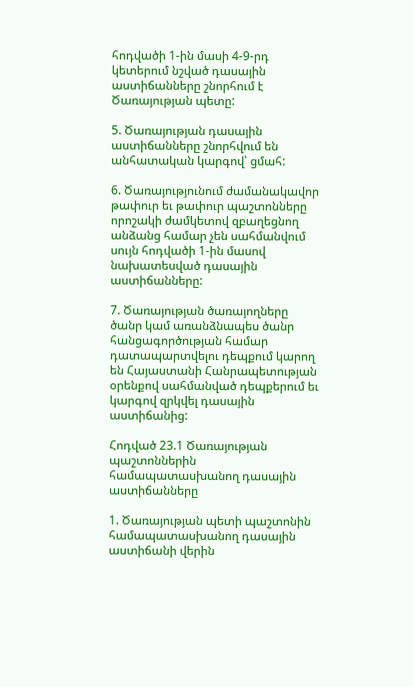հոդվածի 1-ին մասի 4-9-րդ կետերում նշված դասային աստիճանները շնորհում է Ծառայության պետը:

5. Ծառայության դասային աստիճանները շնորհվում են անհատական կարգով՝ ցմահ:

6. Ծառայությունում ժամանակավոր թափուր եւ թափուր պաշտոնները որոշակի ժամկետով զբաղեցնող անձանց համար չեն սահմանվում սույն հոդվածի 1-ին մասով նախատեսված դասային աստիճանները:

7. Ծառայության ծառայողները ծանր կամ առանձնապես ծանր հանցագործության համար դատապարտվելու դեպքում կարող են Հայաստանի Հանրապետության օրենքով սահմանված դեպքերում եւ կարգով զրկվել դասային աստիճանից:

Հոդված 23.1 Ծառայության պաշտոններին համապատասխանող դասային աստիճանները

1. Ծառայության պետի պաշտոնին համապատասխանող դասային աստիճանի վերին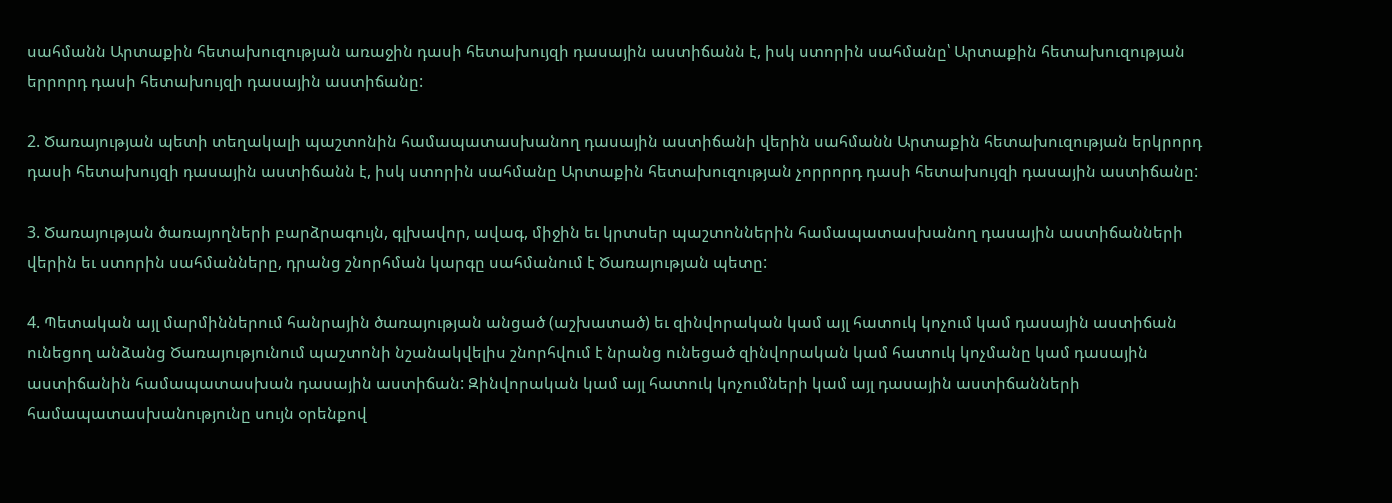սահմանն Արտաքին հետախուզության առաջին դասի հետախույզի դասային աստիճանն է, իսկ ստորին սահմանը՝ Արտաքին հետախուզության երրորդ դասի հետախույզի դասային աստիճանը:

2. Ծառայության պետի տեղակալի պաշտոնին համապատասխանող դասային աստիճանի վերին սահմանն Արտաքին հետախուզության երկրորդ դասի հետախույզի դասային աստիճանն է, իսկ ստորին սահմանը Արտաքին հետախուզության չորրորդ դասի հետախույզի դասային աստիճանը:

3. Ծառայության ծառայողների բարձրագույն, գլխավոր, ավագ, միջին եւ կրտսեր պաշտոններին համապատասխանող դասային աստիճանների վերին եւ ստորին սահմանները, դրանց շնորհման կարգը սահմանում է Ծառայության պետը:

4. Պետական այլ մարմիններում հանրային ծառայության անցած (աշխատած) եւ զինվորական կամ այլ հատուկ կոչում կամ դասային աստիճան ունեցող անձանց Ծառայությունում պաշտոնի նշանակվելիս շնորհվում է նրանց ունեցած զինվորական կամ հատուկ կոչմանը կամ դասային աստիճանին համապատասխան դասային աստիճան: Զինվորական կամ այլ հատուկ կոչումների կամ այլ դասային աստիճանների համապատասխանությունը սույն օրենքով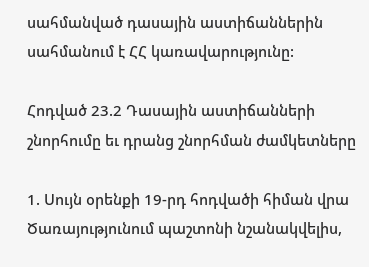սահմանված դասային աստիճաններին սահմանում է ՀՀ կառավարությունը:

Հոդված 23.2 Դասային աստիճանների շնորհումը եւ դրանց շնորհման ժամկետները

1. Սույն օրենքի 19-րդ հոդվածի հիման վրա Ծառայությունում պաշտոնի նշանակվելիս,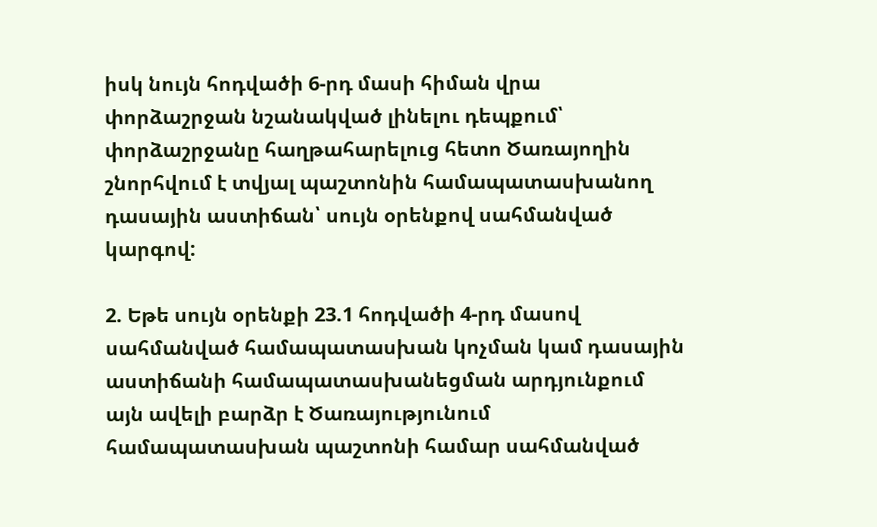իսկ նույն հոդվածի 6-րդ մասի հիման վրա փորձաշրջան նշանակված լինելու դեպքում՝ փորձաշրջանը հաղթահարելուց հետո Ծառայողին շնորհվում է տվյալ պաշտոնին համապատասխանող դասային աստիճան՝ սույն օրենքով սահմանված կարգով:

2. Եթե սույն օրենքի 23.1 հոդվածի 4-րդ մասով սահմանված համապատասխան կոչման կամ դասային աստիճանի համապատասխանեցման արդյունքում այն ավելի բարձր է Ծառայությունում համապատասխան պաշտոնի համար սահմանված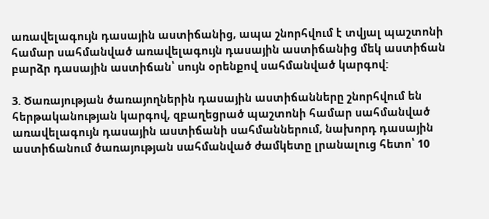առավելագույն դասային աստիճանից, ապա շնորհվում է տվյալ պաշտոնի համար սահմանված առավելագույն դասային աստիճանից մեկ աստիճան բարձր դասային աստիճան՝ սույն օրենքով սահմանված կարգով:

3. Ծառայության ծառայողներին դասային աստիճանները շնորհվում են հերթականության կարգով, զբաղեցրած պաշտոնի համար սահմանված առավելագույն դասային աստիճանի սահմաններում, նախորդ դասային աստիճանում ծառայության սահմանված ժամկետը լրանալուց հետո՝ 10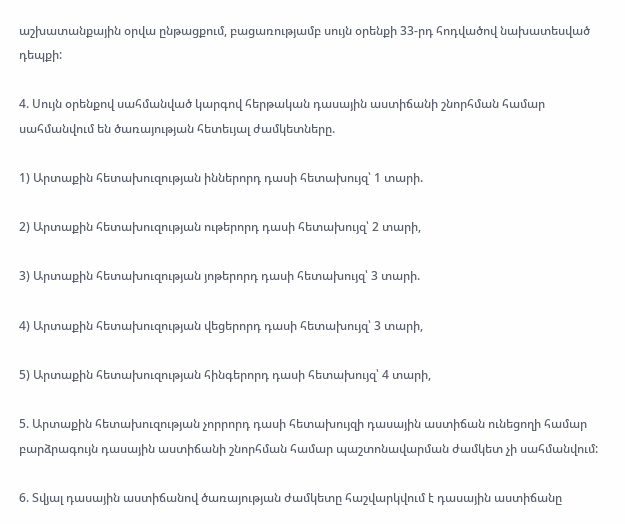աշխատանքային օրվա ընթացքում, բացառությամբ սույն օրենքի 33-րդ հոդվածով նախատեսված դեպքի:

4. Սույն օրենքով սահմանված կարգով հերթական դասային աստիճանի շնորհման համար սահմանվում են ծառայության հետեւյալ ժամկետները.

1) Արտաքին հետախուզության իններորդ դասի հետախույզ՝ 1 տարի.

2) Արտաքին հետախուզության ութերորդ դասի հետախույզ՝ 2 տարի,

3) Արտաքին հետախուզության յոթերորդ դասի հետախույզ՝ 3 տարի.

4) Արտաքին հետախուզության վեցերորդ դասի հետախույզ՝ 3 տարի,

5) Արտաքին հետախուզության հինգերորդ դասի հետախույզ՝ 4 տարի,

5. Արտաքին հետախուզության չորրորդ դասի հետախույզի դասային աստիճան ունեցողի համար բարձրագույն դասային աստիճանի շնորհման համար պաշտոնավարման ժամկետ չի սահմանվում:

6. Տվյալ դասային աստիճանով ծառայության ժամկետը հաշվարկվում է դասային աստիճանը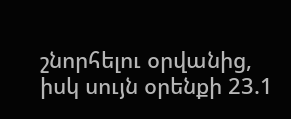շնորհելու օրվանից, իսկ սույն օրենքի 23.1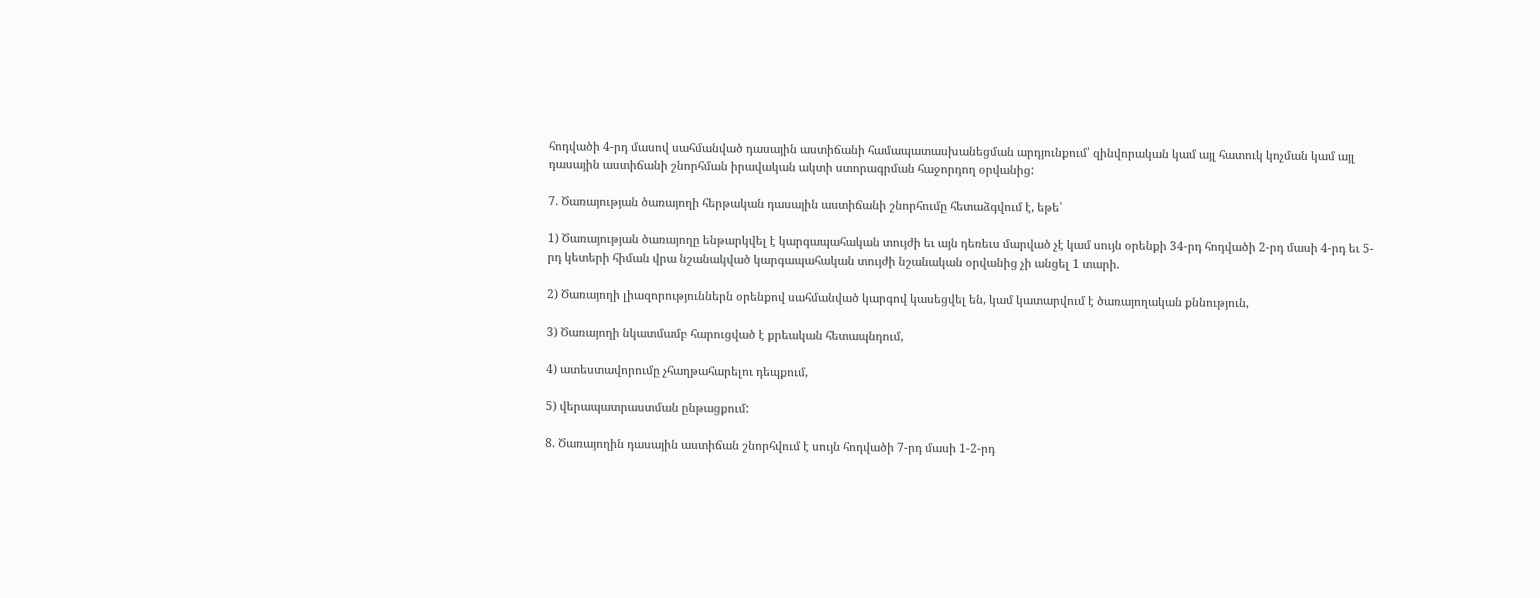հոդվածի 4-րդ մասով սահմանված դասային աստիճանի համապատասխանեցման արդյունքում՝ զինվորական կամ այլ հատուկ կոչման կամ այլ դասային աստիճանի շնորհման իրավական ակտի ստորագրման հաջորդող օրվանից:

7. Ծառայության ծառայողի հերթական դասային աստիճանի շնորհումը հետաձգվում է, եթե՝

1) Ծառայության ծառայողը ենթարկվել է կարգապահական տույժի եւ այն դեռեւս մարված չէ կամ սույն օրենքի 34-րդ հոդվածի 2-րդ մասի 4-րդ եւ 5-րդ կետերի հիման վրա նշանակված կարգապահական տույժի նշանական օրվանից չի անցել 1 տարի.

2) Ծառայողի լիազորություններն օրենքով սահմանված կարգով կասեցվել են, կամ կատարվում է ծառայողական քննություն,

3) Ծառայողի նկատմամբ հարուցված է քրեական հետապնդում,

4) ատեստավորումը չհաղթահարելու դեպքում,

5) վերապատրաստման ընթացքում:

8. Ծառայողին դասային աստիճան շնորհվում է սույն հոդվածի 7-րդ մասի 1-2-րդ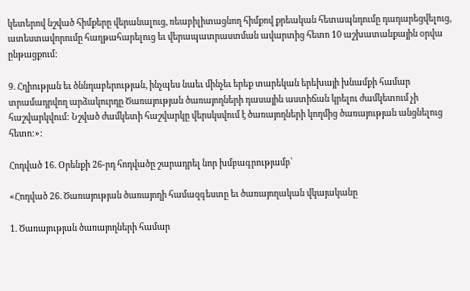կետերով նշված հիմքերը վերանալուց, ռեաբիլիտացնող հիմքով քրեական հետապնդումը դադարեցվելուց, ատեստավորումը հաղթահարելուց եւ վերապատրաստման ավարտից հետո 10 աշխատանքային օրվա ընթացքում:

9. Հղիության եւ ծննդաբերության, ինչպես նաեւ մինչեւ երեք տարեկան երեխայի խնամքի համար  տրամադրվող արձակուրդը Ծառայության ծառայողների դասային աստիճան կրելու ժամկետում չի հաշվարկվում: Նշված ժամկետի հաշվարկը վերսկսվում է ծառայողների կողմից ծառայության անցնելուց հետո:»:

Հոդված 16. Օրենքի 26-րդ հոդվածը շարադրել նոր խմբագրությամբ՝

«Հոդված 26. Ծառայության ծառայողի համազգեստը եւ ծառայողական վկայականը

1. Ծառայության ծառայողների համար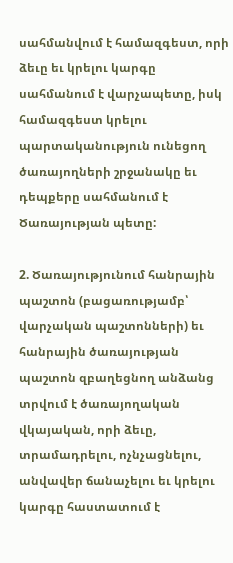սահմանվում է համազգեստ, որի ձեւը եւ կրելու կարգը սահմանում է վարչապետը, իսկ  համազգեստ կրելու պարտականություն ունեցող ծառայողների շրջանակը եւ դեպքերը սահմանում է Ծառայության պետը:

2. Ծառայությունում հանրային պաշտոն (բացառությամբ՝ վարչական պաշտոնների) եւ հանրային ծառայության պաշտոն զբաղեցնող անձանց տրվում է ծառայողական վկայական, որի ձեւը, տրամադրելու, ոչնչացնելու, անվավեր ճանաչելու եւ կրելու կարգը հաստատում է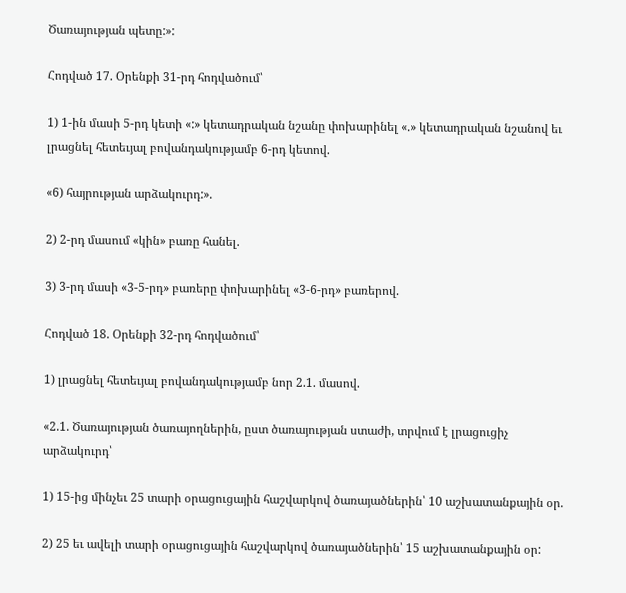Ծառայության պետը:»:

Հոդված 17. Օրենքի 31-րդ հոդվածում՝

1) 1-ին մասի 5-րդ կետի «:» կետադրական նշանը փոխարինել «.» կետադրական նշանով եւ լրացնել հետեւյալ բովանդակությամբ 6-րդ կետով.

«6) հայրության արձակուրդ:».

2) 2-րդ մասում «կին» բառը հանել.

3) 3-րդ մասի «3-5-րդ» բառերը փոխարինել «3-6-րդ» բառերով.

Հոդված 18. Օրենքի 32-րդ հոդվածում՝

1) լրացնել հետեւյալ բովանդակությամբ նոր 2.1. մասով.

«2.1. Ծառայության ծառայողներին, ըստ ծառայության ստաժի, տրվում է լրացուցիչ արձակուրդ՝

1) 15-ից մինչեւ 25 տարի օրացուցային հաշվարկով ծառայածներին՝ 10 աշխատանքային օր.

2) 25 եւ ավելի տարի օրացուցային հաշվարկով ծառայածներին՝ 15 աշխատանքային օր: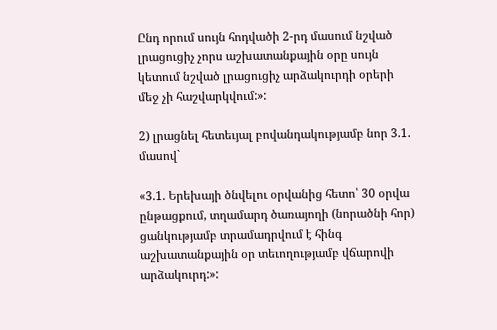Ընդ որում սույն հոդվածի 2-րդ մասում նշված լրացուցիչ չորս աշխատանքային օրը սույն կետում նշված լրացուցիչ արձակուրդի օրերի մեջ չի հաշվարկվում:»:

2) լրացնել հետեւյալ բովանդակությամբ նոր 3.1. մասով`

«3.1. Երեխայի ծնվելու օրվանից հետո՝ 30 օրվա ընթացքում, տղամարդ ծառայողի (նորածնի հոր) ցանկությամբ տրամադրվում է հինգ աշխատանքային օր տեւողությամբ վճարովի արձակուրդ:»: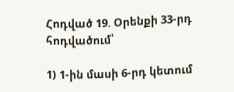Հոդված 19. Օրենքի 33-րդ հոդվածում՝

1) 1-ին մասի 6-րդ կետում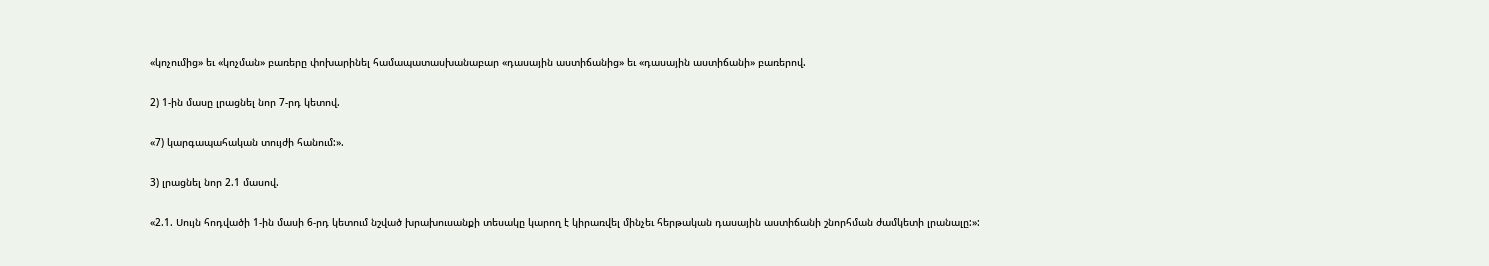«կոչումից» եւ «կոչման» բառերը փոխարինել համապատասխանաբար «դասային աստիճանից» եւ «դասային աստիճանի» բառերով.

2) 1-ին մասը լրացնել նոր 7-րդ կետով.

«7) կարգապահական տույժի հանում:».

3) լրացնել նոր 2.1 մասով.

«2.1. Սույն հոդվածի 1-ին մասի 6-րդ կետում նշված խրախուսանքի տեսակը կարող է կիրառվել մինչեւ հերթական դասային աստիճանի շնորհման ժամկետի լրանալը:»: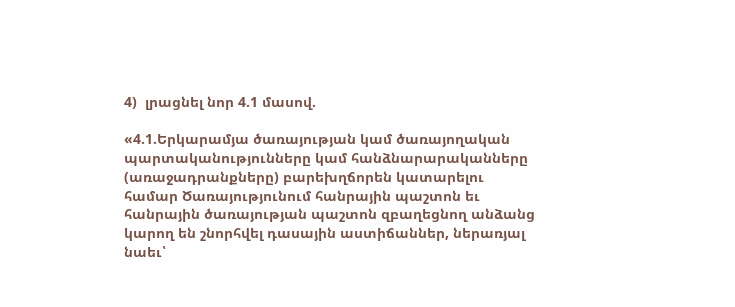4)  լրացնել նոր 4.1 մասով.

«4.1.Երկարամյա ծառայության կամ ծառայողական պարտականությունները կամ հանձնարարականները (առաջադրանքները) բարեխղճորեն կատարելու համար Ծառայությունում հանրային պաշտոն եւ հանրային ծառայության պաշտոն զբաղեցնող անձանց կարող են շնորհվել դասային աստիճաններ, ներառյալ նաեւ՝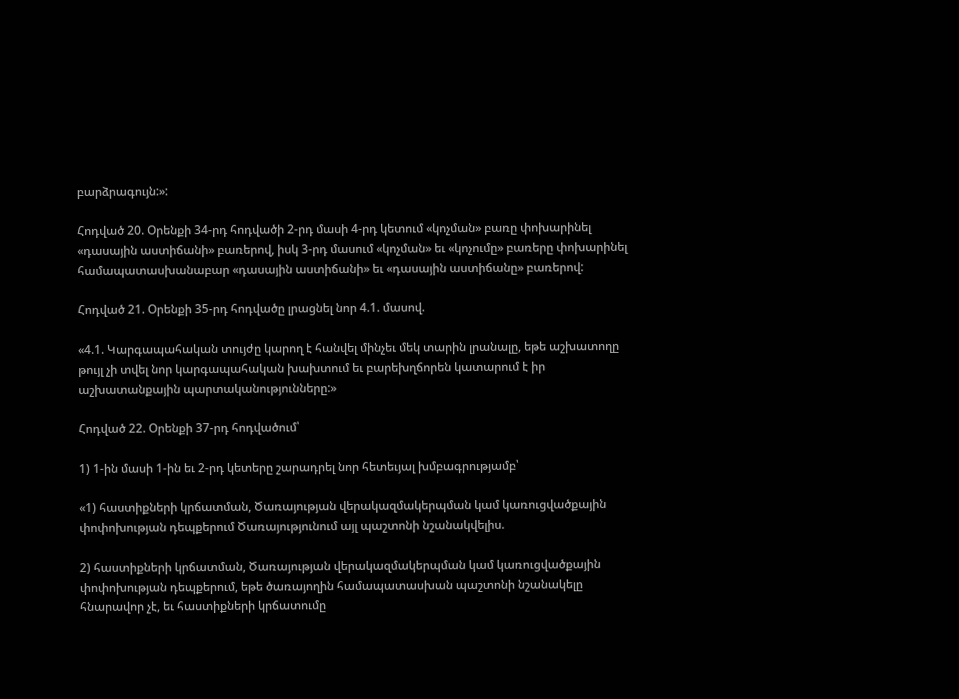բարձրագույն:»:

Հոդված 20. Օրենքի 34-րդ հոդվածի 2-րդ մասի 4-րդ կետում «կոչման» բառը փոխարինել «դասային աստիճանի» բառերով, իսկ 3-րդ մասում «կոչման» եւ «կոչումը» բառերը փոխարինել համապատասխանաբար «դասային աստիճանի» եւ «դասային աստիճանը» բառերով:

Հոդված 21. Օրենքի 35-րդ հոդվածը լրացնել նոր 4.1. մասով.

«4.1. Կարգապահական տույժը կարող է հանվել մինչեւ մեկ տարին լրանալը, եթե աշխատողը թույլ չի տվել նոր կարգապահական խախտում եւ բարեխղճորեն կատարում է իր աշխատանքային պարտականությունները:»

Հոդված 22. Օրենքի 37-րդ հոդվածում՝

1) 1-ին մասի 1-ին եւ 2-րդ կետերը շարադրել նոր հետեւյալ խմբագրությամբ՝

«1) հաստիքների կրճատման, Ծառայության վերակազմակերպման կամ կառուցվածքային փոփոխության դեպքերում Ծառայությունում այլ պաշտոնի նշանակվելիս.

2) հաստիքների կրճատման, Ծառայության վերակազմակերպման կամ կառուցվածքային փոփոխության դեպքերում, եթե ծառայողին համապատասխան պաշտոնի նշանակելը հնարավոր չէ, եւ հաստիքների կրճատումը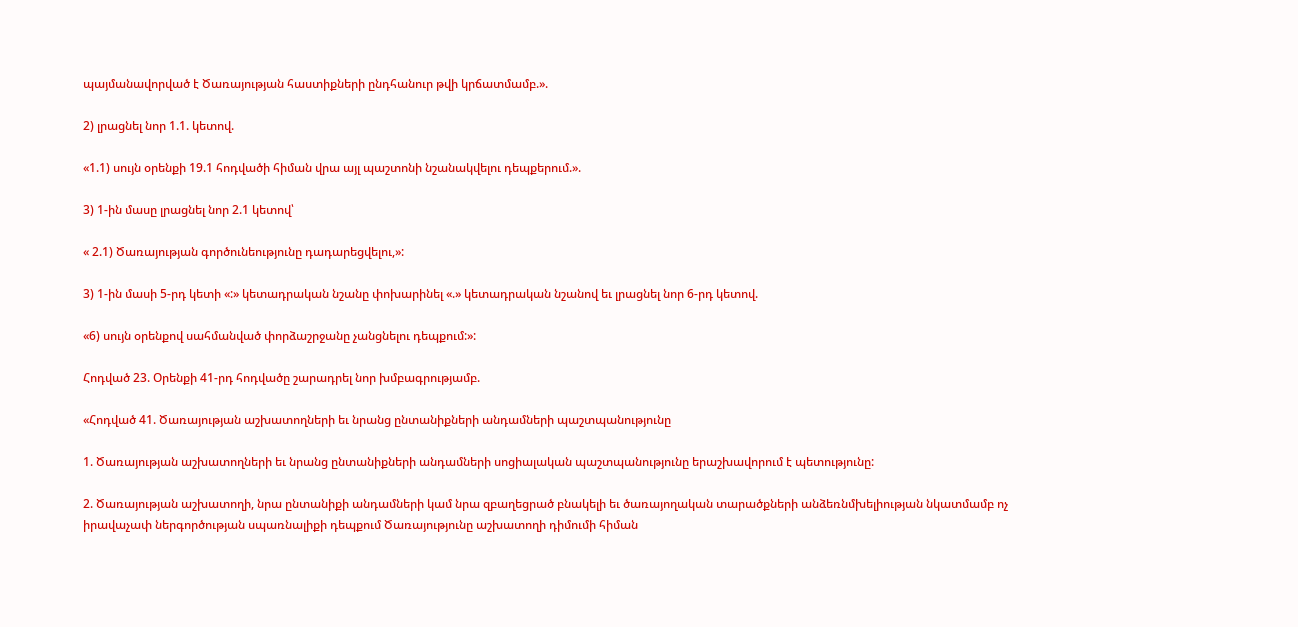պայմանավորված է Ծառայության հաստիքների ընդհանուր թվի կրճատմամբ.».

2) լրացնել նոր 1.1. կետով.

«1.1) սույն օրենքի 19.1 հոդվածի հիման վրա այլ պաշտոնի նշանակվելու դեպքերում.».

3) 1-ին մասը լրացնել նոր 2.1 կետով՝

« 2.1) Ծառայության գործունեությունը դադարեցվելու,»:

3) 1-ին մասի 5-րդ կետի «:» կետադրական նշանը փոխարինել «.» կետադրական նշանով եւ լրացնել նոր 6-րդ կետով.

«6) սույն օրենքով սահմանված փորձաշրջանը չանցնելու դեպքում:»:

Հոդված 23. Օրենքի 41-րդ հոդվածը շարադրել նոր խմբագրությամբ.

«Հոդված 41. Ծառայության աշխատողների եւ նրանց ընտանիքների անդամների պաշտպանությունը

1. Ծառայության աշխատողների եւ նրանց ընտանիքների անդամների սոցիալական պաշտպանությունը երաշխավորում է պետությունը:

2. Ծառայության աշխատողի, նրա ընտանիքի անդամների կամ նրա զբաղեցրած բնակելի եւ ծառայողական տարածքների անձեռնմխելիության նկատմամբ ոչ իրավաչափ ներգործության սպառնալիքի դեպքում Ծառայությունը աշխատողի դիմումի հիման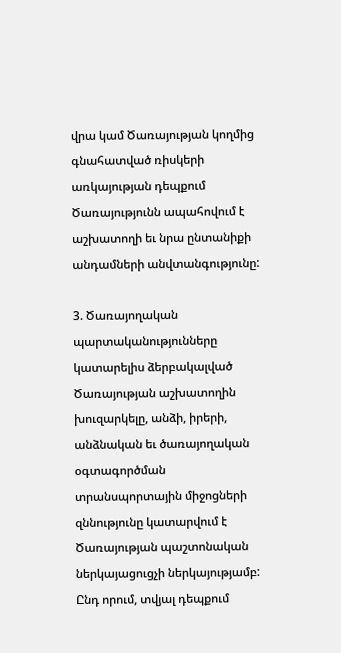վրա կամ Ծառայության կողմից գնահատված ռիսկերի առկայության դեպքում Ծառայությունն ապահովում է աշխատողի եւ նրա ընտանիքի անդամների անվտանգությունը:

3. Ծառայողական պարտականությունները կատարելիս ձերբակալված Ծառայության աշխատողին խուզարկելը, անձի, իրերի, անձնական եւ ծառայողական օգտագործման տրանսպորտային միջոցների զննությունը կատարվում է Ծառայության պաշտոնական ներկայացուցչի ներկայությամբ: Ընդ որում, տվյալ դեպքում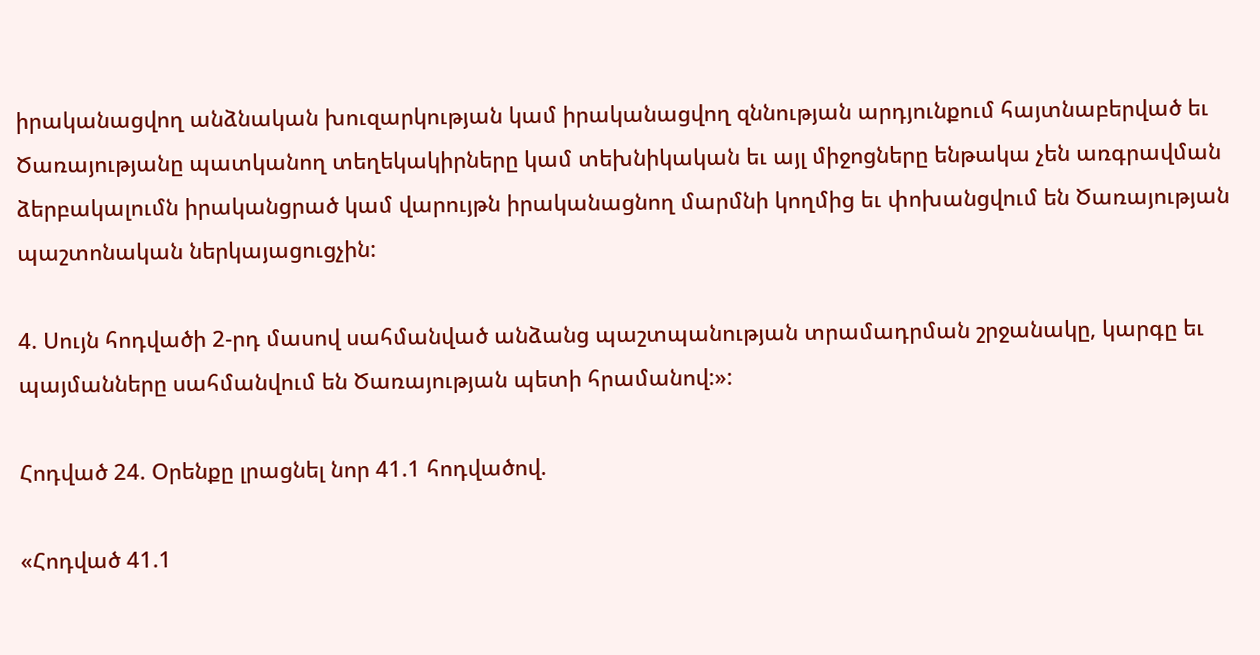իրականացվող անձնական խուզարկության կամ իրականացվող զննության արդյունքում հայտնաբերված եւ Ծառայությանը պատկանող տեղեկակիրները կամ տեխնիկական եւ այլ միջոցները ենթակա չեն առգրավման ձերբակալումն իրականցրած կամ վարույթն իրականացնող մարմնի կողմից եւ փոխանցվում են Ծառայության պաշտոնական ներկայացուցչին:

4. Սույն հոդվածի 2-րդ մասով սահմանված անձանց պաշտպանության տրամադրման շրջանակը, կարգը եւ պայմանները սահմանվում են Ծառայության պետի հրամանով:»:

Հոդված 24. Օրենքը լրացնել նոր 41.1 հոդվածով.

«Հոդված 41.1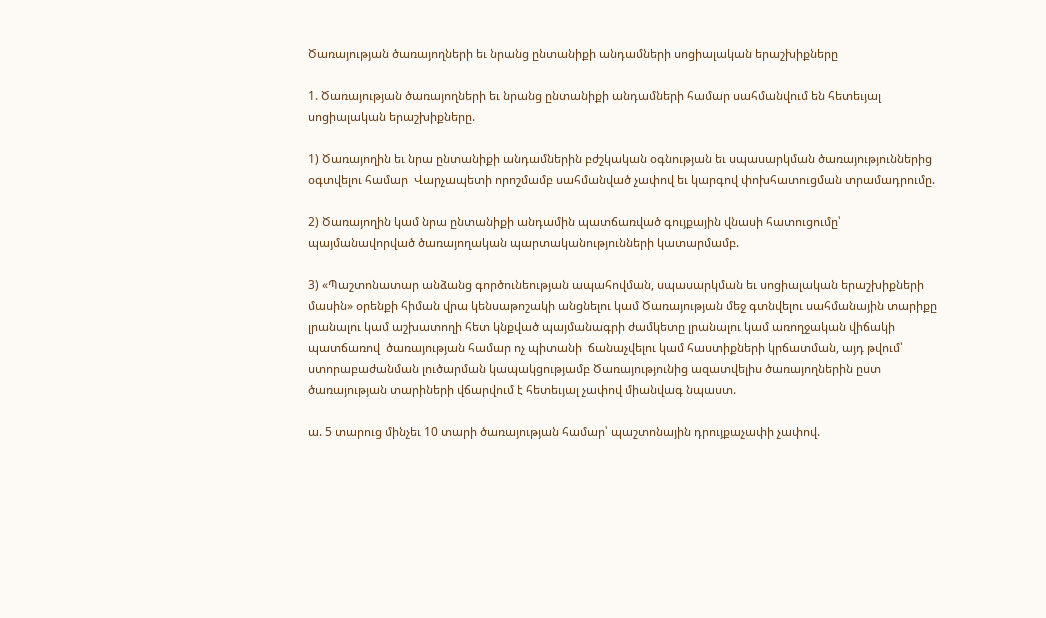Ծառայության ծառայողների եւ նրանց ընտանիքի անդամների սոցիալական երաշխիքները

1. Ծառայության ծառայողների եւ նրանց ընտանիքի անդամների համար սահմանվում են հետեւյալ սոցիալական երաշխիքները.

1) Ծառայողին եւ նրա ընտանիքի անդամներին բժշկական օգնության եւ սպասարկման ծառայություններից օգտվելու համար  Վարչապետի որոշմամբ սահմանված չափով եւ կարգով փոխհատուցման տրամադրումը.

2) Ծառայողին կամ նրա ընտանիքի անդամին պատճառված գույքային վնասի հատուցումը՝ պայմանավորված ծառայողական պարտականությունների կատարմամբ.

3) «Պաշտոնատար անձանց գործունեության ապահովման, սպասարկման եւ սոցիալական երաշխիքների մասին» օրենքի հիման վրա կենսաթոշակի անցնելու կամ Ծառայության մեջ գտնվելու սահմանային տարիքը լրանալու կամ աշխատողի հետ կնքված պայմանագրի ժամկետը լրանալու կամ առողջական վիճակի պատճառով  ծառայության համար ոչ պիտանի  ճանաչվելու կամ հաստիքների կրճատման, այդ թվում՝ ստորաբաժանման լուծարման կապակցությամբ Ծառայությունից ազատվելիս ծառայողներին ըստ ծառայության տարիների վճարվում է հետեւյալ չափով միանվագ նպաստ.

ա. 5 տարուց մինչեւ 10 տարի ծառայության համար՝ պաշտոնային դրույքաչափի չափով.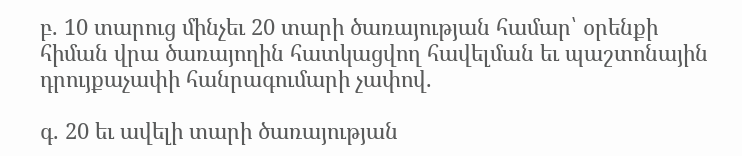բ. 10 տարուց մինչեւ 20 տարի ծառայության համար՝ օրենքի հիման վրա ծառայողին հատկացվող հավելման եւ պաշտոնային դրույքաչափի հանրագումարի չափով.

գ. 20 եւ ավելի տարի ծառայության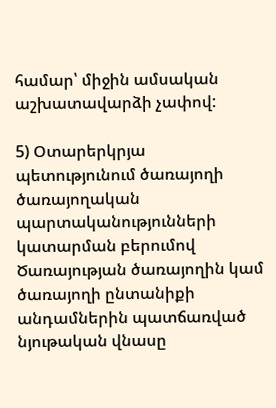համար՝ միջին ամսական աշխատավարձի չափով:

5) Օտարերկրյա պետությունում ծառայողի ծառայողական պարտականությունների կատարման բերումով Ծառայության ծառայողին կամ ծառայողի ընտանիքի անդամներին պատճառված նյութական վնասը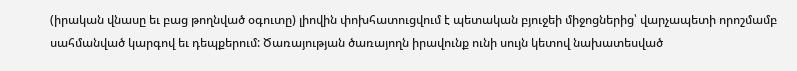(իրական վնասը եւ բաց թողնված օգուտը) լիովին փոխհատուցվում է պետական բյուջեի միջոցներից՝ վարչապետի որոշմամբ սահմանված կարգով եւ դեպքերում: Ծառայության ծառայողն իրավունք ունի սույն կետով նախատեսված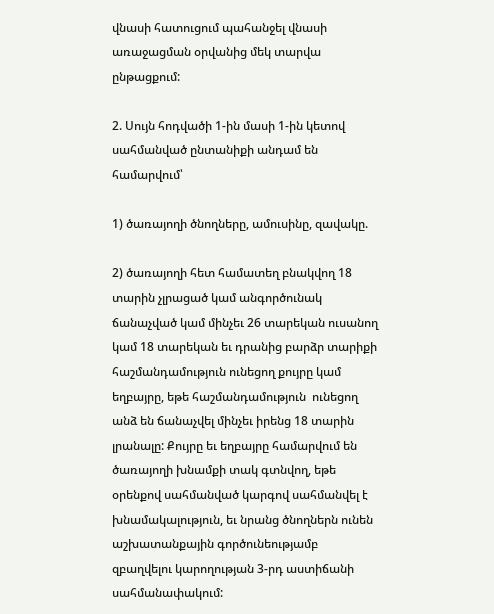վնասի հատուցում պահանջել վնասի առաջացման օրվանից մեկ տարվա ընթացքում:

2. Սույն հոդվածի 1-ին մասի 1-ին կետով սահմանված ընտանիքի անդամ են համարվում՝

1) ծառայողի ծնողները, ամուսինը, զավակը.

2) ծառայողի հետ համատեղ բնակվող 18 տարին չլրացած կամ անգործունակ ճանաչված կամ մինչեւ 26 տարեկան ուսանող կամ 18 տարեկան եւ դրանից բարձր տարիքի հաշմանդամություն ունեցող քույրը կամ եղբայրը, եթե հաշմանդամություն  ունեցող անձ են ճանաչվել մինչեւ իրենց 18 տարին լրանալը: Քույրը եւ եղբայրը համարվում են ծառայողի խնամքի տակ գտնվող, եթե օրենքով սահմանված կարգով սահմանվել է խնամակալություն, եւ նրանց ծնողներն ունեն աշխատանքային գործունեությամբ զբաղվելու կարողության 3-րդ աստիճանի սահմանափակում: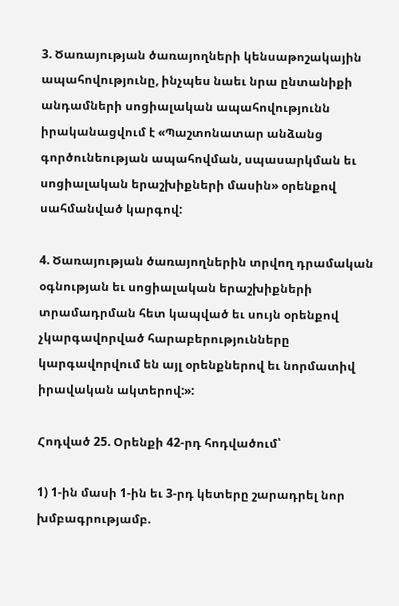3. Ծառայության ծառայողների կենսաթոշակային ապահովությունը, ինչպես նաեւ նրա ընտանիքի անդամների սոցիալական ապահովությունն իրականացվում է «Պաշտոնատար անձանց գործունեության ապահովման, սպասարկման եւ սոցիալական երաշխիքների մասին» օրենքով սահմանված կարգով:

4. Ծառայության ծառայողներին տրվող դրամական օգնության եւ սոցիալական երաշխիքների տրամադրման հետ կապված եւ սույն օրենքով չկարգավորված հարաբերությունները կարգավորվում են այլ օրենքներով եւ նորմատիվ իրավական ակտերով:»:

Հոդված 25. Օրենքի 42-րդ հոդվածում՝

1) 1-ին մասի 1-ին եւ 3-րդ կետերը շարադրել նոր խմբագրությամբ.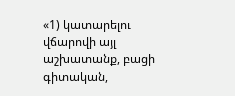«1) կատարելու վճարովի այլ աշխատանք, բացի գիտական,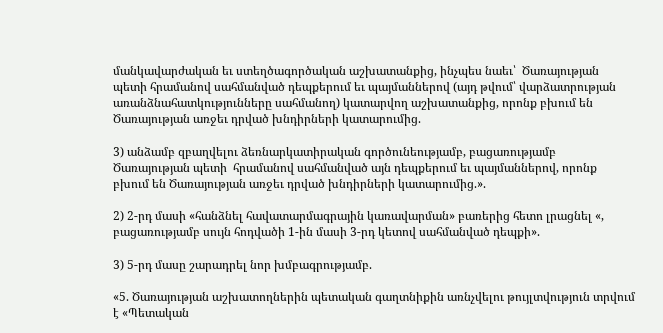մանկավարժական եւ ստեղծագործական աշխատանքից, ինչպես նաեւ՝  Ծառայության պետի հրամանով սահմանված դեպքերում եւ պայմաններով (այդ թվում՝ վարձատրության առանձնահատկությունները սահմանող) կատարվող աշխատանքից, որոնք բխում են Ծառայության առջեւ դրված խնդիրների կատարումից.

3) անձամբ զբաղվելու ձեռնարկատիրական գործունեությամբ, բացառությամբ Ծառայության պետի  հրամանով սահմանված այն դեպքերում եւ պայմաններով, որոնք բխում են Ծառայության առջեւ դրված խնդիրների կատարումից.».

2) 2-րդ մասի «հանձնել հավատարմագրային կառավարման» բառերից հետո լրացնել «, բացառությամբ սույն հոդվածի 1-ին մասի 3-րդ կետով սահմանված դեպքի».

3) 5-րդ մասը շարադրել նոր խմբագրությամբ.

«5. Ծառայության աշխատողներին պետական գաղտնիքին առնչվելու թույլտվություն տրվում է «Պետական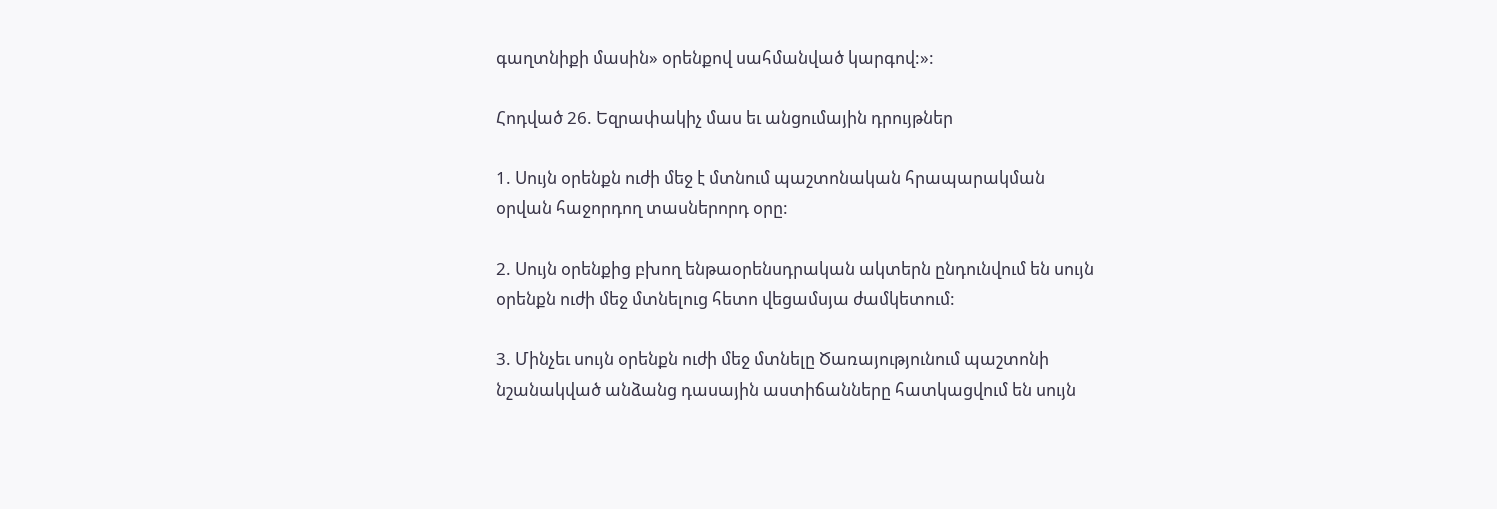գաղտնիքի մասին» օրենքով սահմանված կարգով:»:

Հոդված 26. Եզրափակիչ մաս եւ անցումային դրույթներ

1. Սույն օրենքն ուժի մեջ է մտնում պաշտոնական հրապարակման օրվան հաջորդող տասներորդ օրը:

2. Սույն օրենքից բխող ենթաօրենսդրական ակտերն ընդունվում են սույն օրենքն ուժի մեջ մտնելուց հետո վեցամսյա ժամկետում:

3. Մինչեւ սույն օրենքն ուժի մեջ մտնելը Ծառայությունում պաշտոնի նշանակված անձանց դասային աստիճանները հատկացվում են սույն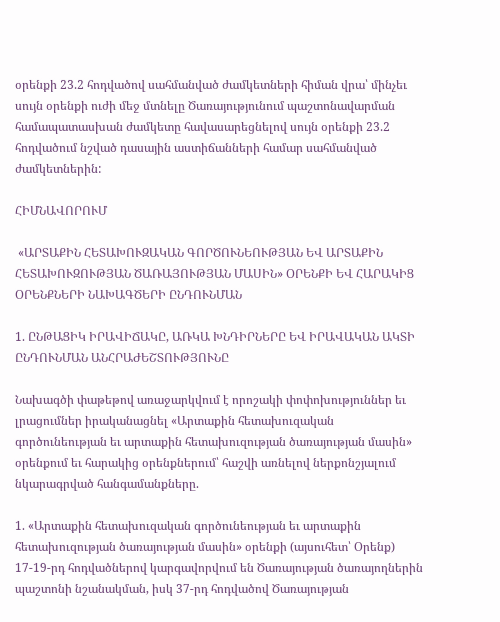օրենքի 23.2 հոդվածով սահմանված ժամկետների հիման վրա՝ մինչեւ սույն օրենքի ուժի մեջ մտնելը Ծառայությունում պաշտոնավարման համապատասխան ժամկետը հավասարեցնելով սույն օրենքի 23.2 հոդվածում նշված դասային աստիճանների համար սահմանված ժամկետներին:

ՀԻՄՆԱՎՈՐՈՒՄ

 «ԱՐՏԱՔԻՆ ՀԵՏԱԽՈՒԶԱԿԱՆ ԳՈՐԾՈՒՆԵՈՒԹՅԱՆ ԵՎ ԱՐՏԱՔԻՆ ՀԵՏԱԽՈՒԶՈՒԹՅԱՆ ԾԱՌԱՅՈՒԹՅԱՆ ՄԱՍԻՆ» ՕՐԵՆՔԻ ԵՎ ՀԱՐԱԿԻՑ ՕՐԵՆՔՆԵՐԻ ՆԱԽԱԳԾԵՐԻ ԸՆԴՈՒՆՄԱՆ

1. ԸՆԹԱՑԻԿ ԻՐԱՎԻՃԱԿԸ, ԱՌԿԱ ԽՆԴԻՐՆԵՐԸ ԵՎ ԻՐԱՎԱԿԱՆ ԱԿՏԻ ԸՆԴՈՒՆՄԱՆ ԱՆՀՐԱԺԵՇՏՈՒԹՅՈՒՆԸ

Նախագծի փաթեթով առաջարկվում է որոշակի փոփոխություններ եւ լրացումներ իրականացնել «Արտաքին հետախուզական գործունեության եւ արտաքին հետախուզության ծառայության մասին» օրենքում եւ հարակից օրենքներում՝ հաշվի առնելով ներքոնշյալում նկարագրված հանգամանքները.

1. «Արտաքին հետախուզական գործունեության եւ արտաքին հետախուզության ծառայության մասին» օրենքի (այսուհետ՝ Օրենք) 17-19-րդ հոդվածներով կարգավորվում են Ծառայության ծառայողներին պաշտոնի նշանակման, իսկ 37-րդ հոդվածով Ծառայության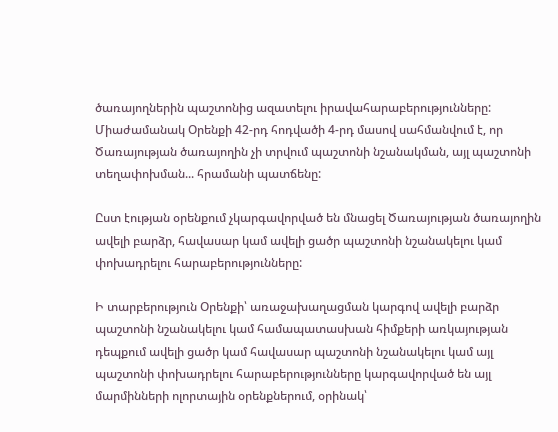ծառայողներին պաշտոնից ազատելու իրավահարաբերությունները: Միաժամանակ Օրենքի 42-րդ հոդվածի 4-րդ մասով սահմանվում է, որ Ծառայության ծառայողին չի տրվում պաշտոնի նշանակման, այլ պաշտոնի տեղափոխման... հրամանի պատճենը:

Ըստ էության օրենքում չկարգավորված են մնացել Ծառայության ծառայողին ավելի բարձր, հավասար կամ ավելի ցածր պաշտոնի նշանակելու կամ փոխադրելու հարաբերությունները:

Ի տարբերություն Օրենքի՝ առաջախաղացման կարգով ավելի բարձր պաշտոնի նշանակելու կամ համապատասխան հիմքերի առկայության դեպքում ավելի ցածր կամ հավասար պաշտոնի նշանակելու կամ այլ պաշտոնի փոխադրելու հարաբերությունները կարգավորված են այլ մարմինների ոլորտային օրենքներում, օրինակ՝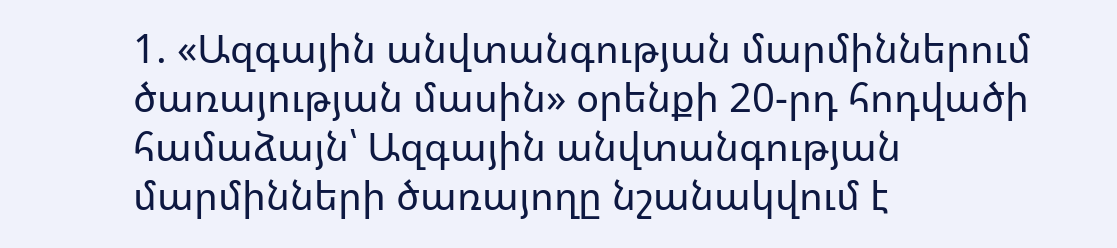1. «Ազգային անվտանգության մարմիններում ծառայության մասին» օրենքի 20-րդ հոդվածի համաձայն՝ Ազգային անվտանգության մարմինների ծառայողը նշանակվում է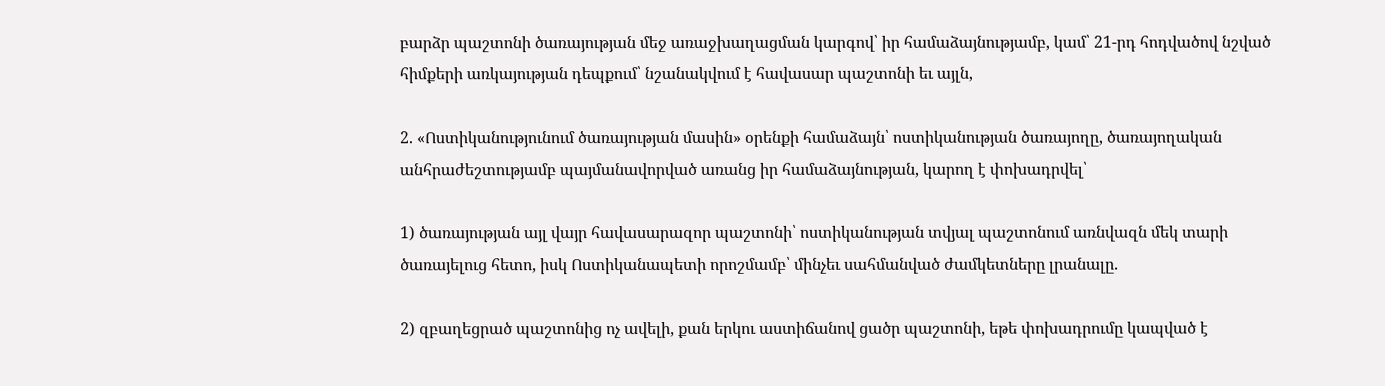բարձր պաշտոնի ծառայության մեջ առաջխաղացման կարգով՝ իր համաձայնությամբ, կամ՝ 21-րդ հոդվածով նշված հիմքերի առկայության դեպքում՝ նշանակվում է հավասար պաշտոնի եւ այլն,

2. «Ոստիկանությունում ծառայության մասին» օրենքի համաձայն՝ ոստիկանության ծառայողը, ծառայողական անհրաժեշտությամբ պայմանավորված առանց իր համաձայնության, կարող է փոխադրվել՝

1) ծառայության այլ վայր հավասարազոր պաշտոնի՝ ոստիկանության տվյալ պաշտոնում առնվազն մեկ տարի ծառայելուց հետո, իսկ Ոստիկանապետի որոշմամբ՝ մինչեւ սահմանված ժամկետները լրանալը.

2) զբաղեցրած պաշտոնից ոչ ավելի, քան երկու աստիճանով ցածր պաշտոնի, եթե փոխադրումը կապված է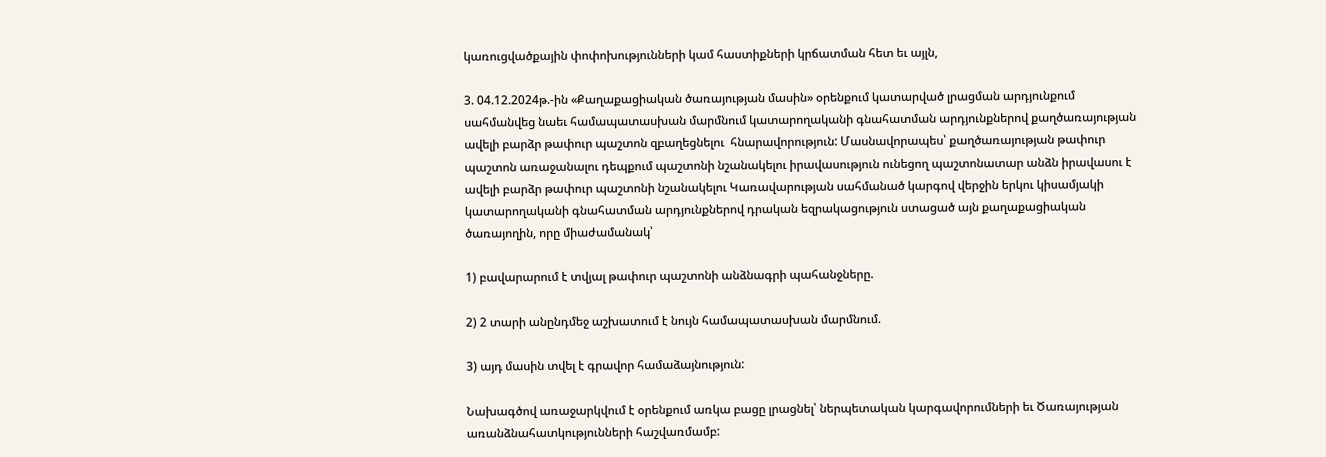կառուցվածքային փոփոխությունների կամ հաստիքների կրճատման հետ եւ այլն,

3. 04.12.2024թ.-ին «Քաղաքացիական ծառայության մասին» օրենքում կատարված լրացման արդյունքում սահմանվեց նաեւ համապատասխան մարմնում կատարողականի գնահատման արդյունքներով քաղծառայության ավելի բարձր թափուր պաշտոն զբաղեցնելու  հնարավորություն: Մասնավորապես՝ քաղծառայության թափուր պաշտոն առաջանալու դեպքում պաշտոնի նշանակելու իրավասություն ունեցող պաշտոնատար անձն իրավասու է ավելի բարձր թափուր պաշտոնի նշանակելու Կառավարության սահմանած կարգով վերջին երկու կիսամյակի կատարողականի գնահատման արդյունքներով դրական եզրակացություն ստացած այն քաղաքացիական ծառայողին, որը միաժամանակ՝

1) բավարարում է տվյալ թափուր պաշտոնի անձնագրի պահանջները.

2) 2 տարի անընդմեջ աշխատում է նույն համապատասխան մարմնում.

3) այդ մասին տվել է գրավոր համաձայնություն:

Նախագծով առաջարկվում է օրենքում առկա բացը լրացնել՝ ներպետական կարգավորումների եւ Ծառայության առանձնահատկությունների հաշվառմամբ: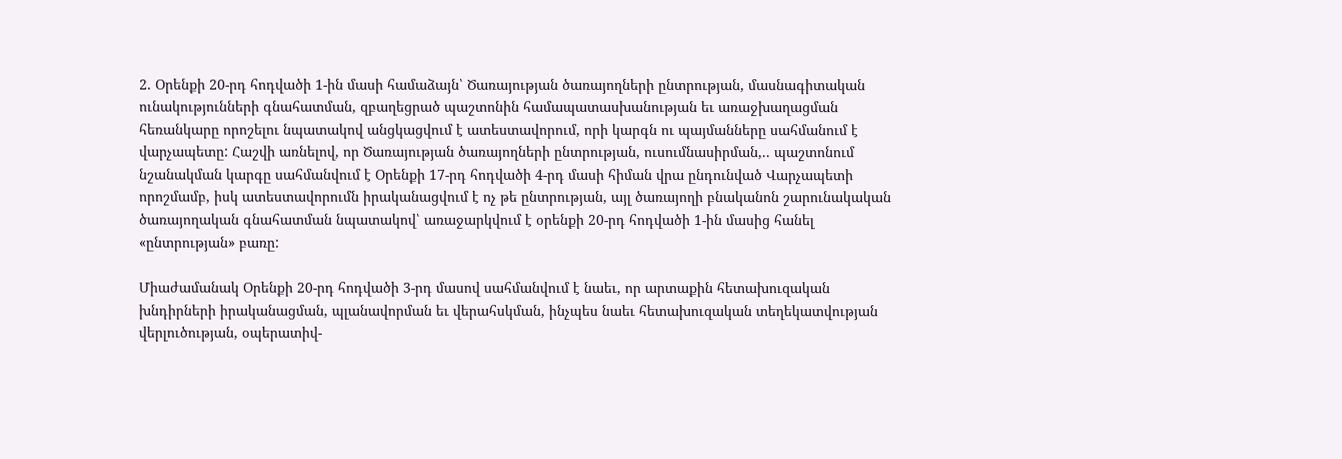2. Օրենքի 20-րդ հոդվածի 1-ին մասի համաձայն՝ Ծառայության ծառայողների ընտրության, մասնագիտական ունակությունների գնահատման, զբաղեցրած պաշտոնին համապատասխանության եւ առաջխաղացման հեռանկարը որոշելու նպատակով անցկացվում է ատեստավորում, որի կարգն ու պայմանները սահմանում է վարչապետը: Հաշվի առնելով, որ Ծառայության ծառայողների ընտրության, ուսումնասիրման,.. պաշտոնում նշանակման կարգը սահմանվում է Օրենքի 17-րդ հոդվածի 4-րդ մասի հիման վրա ընդունված Վարչապետի որոշմամբ, իսկ ատեստավորումն իրականացվում է ոչ թե ընտրության, այլ ծառայողի բնականոն շարունակական ծառայողական գնահատման նպատակով՝ առաջարկվում է օրենքի 20-րդ հոդվածի 1-ին մասից հանել «ընտրության» բառը:

Միաժամանակ Օրենքի 20-րդ հոդվածի 3-րդ մասով սահմանվում է նաեւ, որ արտաքին հետախուզական խնդիրների իրականացման, պլանավորման եւ վերահսկման, ինչպես նաեւ հետախուզական տեղեկատվության վերլուծության, օպերատիվ-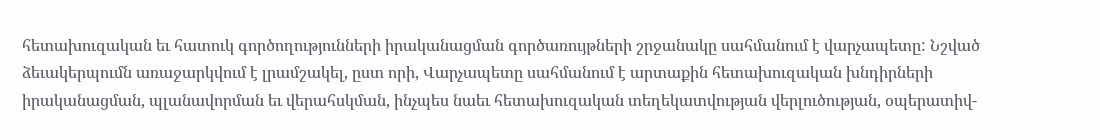հետախուզական եւ հատուկ գործողությունների իրականացման գործառույթների շրջանակը սահմանում է վարչապետը: Նշված ձեւակերպումն առաջարկվում է լրամշակել, ըստ որի, Վարչապետը սահմանում է արտաքին հետախուզական խնդիրների իրականացման, պլանավորման եւ վերահսկման, ինչպես նաեւ հետախուզական տեղեկատվության վերլուծության, օպերատիվ-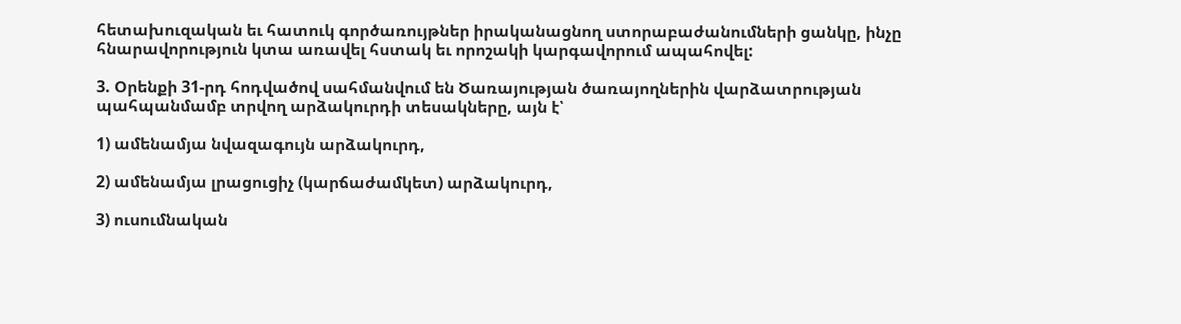հետախուզական եւ հատուկ գործառույթներ իրականացնող ստորաբաժանումների ցանկը, ինչը հնարավորություն կտա առավել հստակ եւ որոշակի կարգավորում ապահովել:

3. Օրենքի 31-րդ հոդվածով սահմանվում են Ծառայության ծառայողներին վարձատրության պահպանմամբ տրվող արձակուրդի տեսակները, այն է՝

1) ամենամյա նվազագույն արձակուրդ,

2) ամենամյա լրացուցիչ (կարճաժամկետ) արձակուրդ,

3) ուսումնական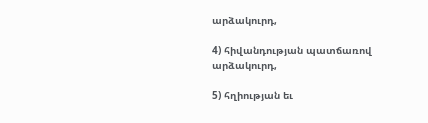արձակուրդ,

4) հիվանդության պատճառով արձակուրդ,

5) հղիության եւ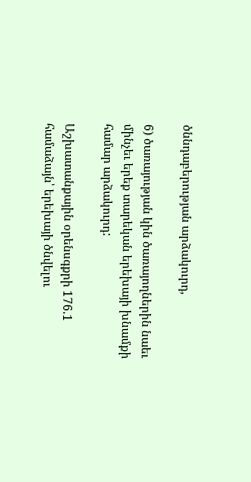ծննդաբերության արձակուրդ,

6) ծառայության կին ծառայողներին նաեւ մինչեւ երեք տարեկան երեխայի խնամքի համար արձակուրդ:

Աշխատանքային օրենսգքրի 176.1 համաձայն՝ երեխայի ծնվելու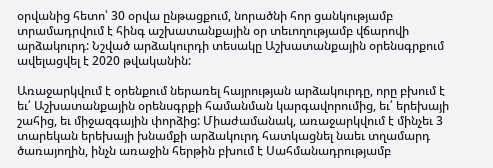օրվանից հետո՝ 30 օրվա ընթացքում, նորածնի հոր ցանկությամբ տրամադրվում է հինգ աշխատանքային օր տեւողությամբ վճարովի արձակուրդ: Նշված արձակուրդի տեսակը Աշխատանքային օրենսգրքում ավելացվել է 2020 թվականին:

Առաջարկվում է օրենքում ներառել հայրության արձակուրդը, որը բխում է եւ՛ Աշխատանքային օրենսգրքի համանման կարգավորումից, եւ՛ երեխայի շահից, եւ միջազգային փորձից: Միաժամանակ, առաջարկվում է մինչեւ 3 տարեկան երեխայի խնամքի արձակուրդ հատկացնել նաեւ տղամարդ ծառայողին, ինչն առաջին հերթին բխում է Սահմանադրությամբ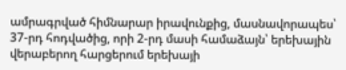ամրագրված հիմնարար իրավունքից, մասնավորապես՝ 37-րդ հոդվածից, որի 2-րդ մասի համաձայն՝ երեխային վերաբերող հարցերում երեխայի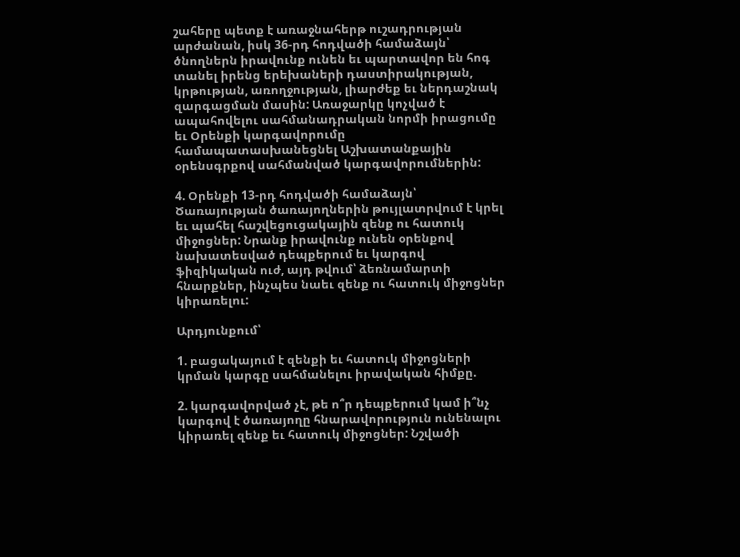շահերը պետք է առաջնահերթ ուշադրության արժանան, իսկ 36-րդ հոդվածի համաձայն՝ ծնողներն իրավունք ունեն եւ պարտավոր են հոգ տանել իրենց երեխաների դաստիրակության, կրթության, առողջության, լիարժեք եւ ներդաշնակ զարգացման մասին: Առաջարկը կոչված է ապահովելու սահմանադրական նորմի իրացումը եւ Օրենքի կարգավորումը համապատասխանեցնել Աշխատանքային օրենսգրքով սահմանված կարգավորումներին:

4. Օրենքի 13-րդ հոդվածի համաձայն՝ Ծառայության ծառայողներին թույլատրվում է կրել եւ պահել հաշվեցուցակային զենք ու հատուկ միջոցներ: Նրանք իրավունք ունեն օրենքով նախատեսված դեպքերում եւ կարգով ֆիզիկական ուժ, այդ թվում՝ ձեռնամարտի հնարքներ, ինչպես նաեւ զենք ու հատուկ միջոցներ կիրառելու:

Արդյունքում՝

1. բացակայում է զենքի եւ հատուկ միջոցների կրման կարգը սահմանելու իրավական հիմքը.

2. կարգավորված չէ, թե ո՞ր դեպքերում կամ ի՞նչ կարգով է ծառայողը հնարավորություն ունենալու կիրառել զենք եւ հատուկ միջոցներ: Նշվածի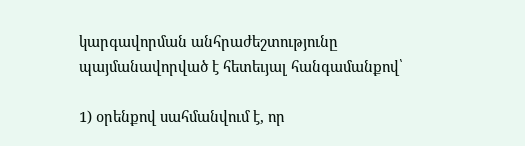կարգավորման անհրաժեշտությունը պայմանավորված է հետեւյալ հանգամանքով՝

1) օրենքով սահմանվում է, որ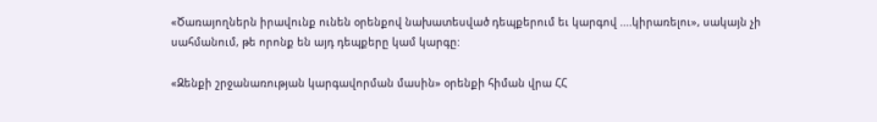«Ծառայողներն իրավունք ունեն օրենքով նախատեսված դեպքերում եւ կարգով ....կիրառելու», սակայն չի սահմանում, թե որոնք են այդ դեպքերը կամ կարգը:

«Զենքի շրջանառության կարգավորման մասին» օրենքի հիման վրա ՀՀ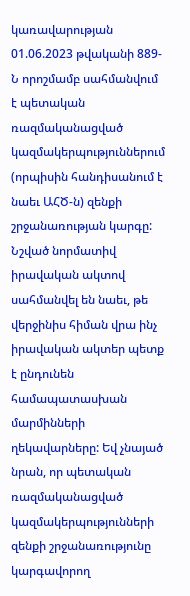կառավարության 01.06.2023 թվականի 889-Ն որոշմամբ սահմանվում է պետական ռազմականացված կազմակերպություններում (որպիսին հանդիսանում է նաեւ ԱՀԾ-ն) զենքի շրջանառության կարգը: Նշված նորմատիվ իրավական ակտով սահմանվել են նաեւ, թե վերջինիս հիման վրա ինչ իրավական ակտեր պետք է ընդունեն համապատասխան մարմինների ղեկավարները: Եվ չնայած նրան, որ պետական ռազմականացված կազմակերպությունների զենքի շրջանառությունը կարգավորող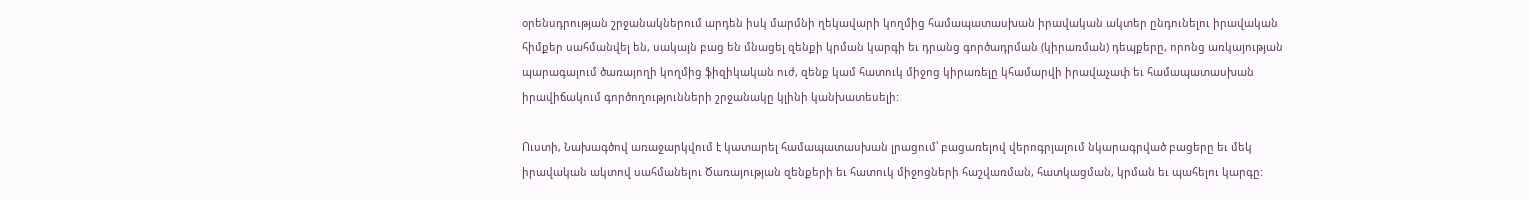օրենսդրության շրջանակներում արդեն իսկ մարմնի ղեկավարի կողմից համապատասխան իրավական ակտեր ընդունելու իրավական հիմքեր սահմանվել են, սակայն բաց են մնացել զենքի կրման կարգի եւ դրանց գործադրման (կիրառման) դեպքերը, որոնց առկայության պարագայում ծառայողի կողմից ֆիզիկական ուժ, զենք կամ հատուկ միջոց կիրառելը կհամարվի իրավաչափ եւ համապատասխան իրավիճակում գործողությունների շրջանակը կլինի կանխատեսելի:

Ուստի, Նախագծով առաջարկվում է կատարել համապատասխան լրացում՝ բացառելով վերոգրյալում նկարագրված բացերը եւ մեկ իրավական ակտով սահմանելու Ծառայության զենքերի եւ հատուկ միջոցների հաշվառման, հատկացման, կրման եւ պահելու կարգը: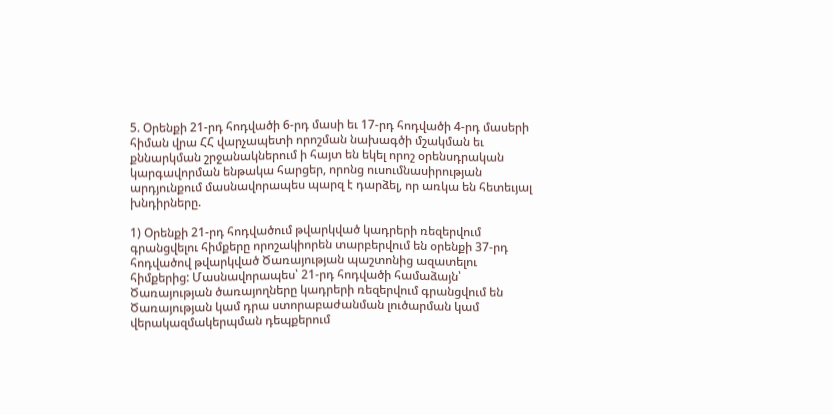5. Օրենքի 21-րդ հոդվածի 6-րդ մասի եւ 17-րդ հոդվածի 4-րդ մասերի հիման վրա ՀՀ վարչապետի որոշման նախագծի մշակման եւ քննարկման շրջանակներում ի հայտ են եկել որոշ օրենսդրական կարգավորման ենթակա հարցեր, որոնց ուսումնասիրության արդյունքում մասնավորապես պարզ է դարձել, որ առկա են հետեւյալ խնդիրները.

1) Օրենքի 21-րդ հոդվածում թվարկված կադրերի ռեզերվում գրանցվելու հիմքերը որոշակիորեն տարբերվում են օրենքի 37-րդ հոդվածով թվարկված Ծառայության պաշտոնից ազատելու հիմքերից: Մասնավորապես՝ 21-րդ հոդվածի համաձայն՝ Ծառայության ծառայողները կադրերի ռեզերվում գրանցվում են Ծառայության կամ դրա ստորաբաժանման լուծարման կամ վերակազմակերպման դեպքերում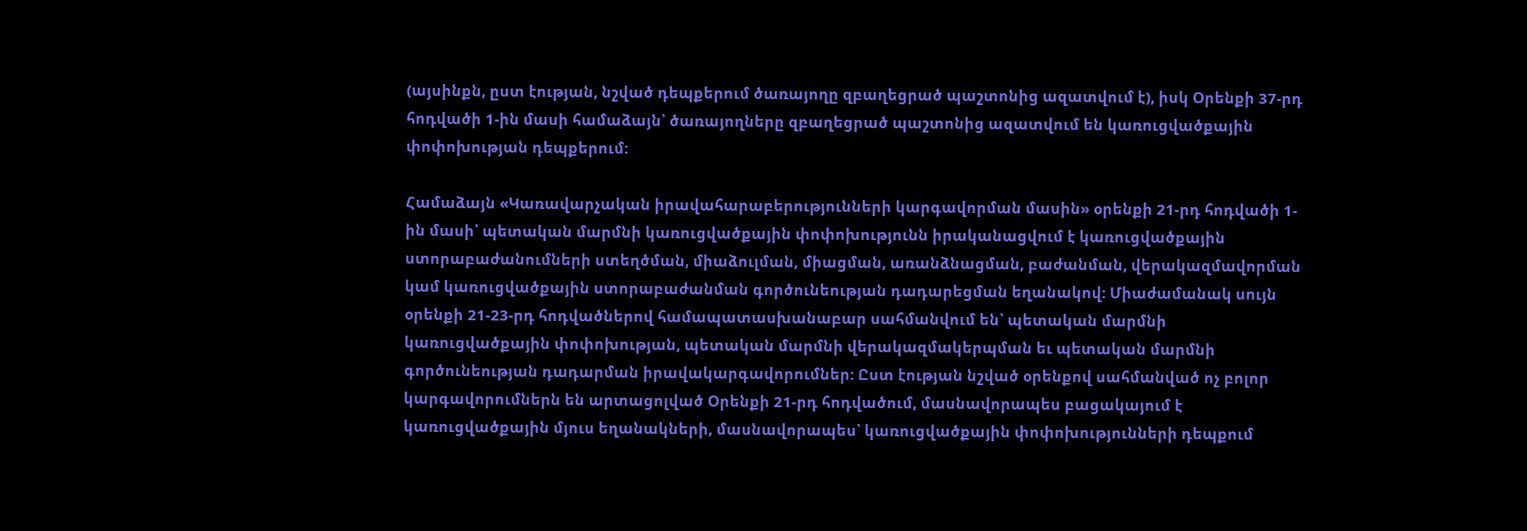(այսինքն, ըստ էության, նշված դեպքերում ծառայողը զբաղեցրած պաշտոնից ազատվում է), իսկ Օրենքի 37-րդ հոդվածի 1-ին մասի համաձայն՝ ծառայողները զբաղեցրած պաշտոնից ազատվում են կառուցվածքային փոփոխության դեպքերում:

Համաձայն «Կառավարչական իրավահարաբերությունների կարգավորման մասին» օրենքի 21-րդ հոդվածի 1-ին մասի՝ պետական մարմնի կառուցվածքային փոփոխությունն իրականացվում է կառուցվածքային ստորաբաժանումների ստեղծման, միաձուլման, միացման, առանձնացման, բաժանման, վերակազմավորման կամ կառուցվածքային ստորաբաժանման գործունեության դադարեցման եղանակով: Միաժամանակ սույն օրենքի 21-23-րդ հոդվածներով համապատասխանաբար սահմանվում են՝ պետական մարմնի կառուցվածքային փոփոխության, պետական մարմնի վերակազմակերպման եւ պետական մարմնի գործունեության դադարման իրավակարգավորումներ: Ըստ էության նշված օրենքով սահմանված ոչ բոլոր կարգավորումներն են արտացոլված Օրենքի 21-րդ հոդվածում, մասնավորապես բացակայում է կառուցվածքային մյուս եղանակների, մասնավորապես՝ կառուցվածքային փոփոխությունների դեպքում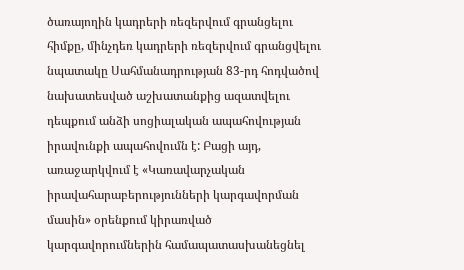ծառայողին կադրերի ռեզերվում գրանցելու հիմքը, մինչդեռ կադրերի ռեզերվում գրանցվելու նպատակը Սահմանադրության 83-րդ հոդվածով նախատեսված աշխատանքից ազատվելու դեպքում անձի սոցիալական ապահովության իրավունքի ապահովումն է: Բացի այդ, առաջարկվում է «Կառավարչական իրավահարաբերությունների կարգավորման մասին» օրենքում կիրառված կարգավորումներին համապատասխանեցնել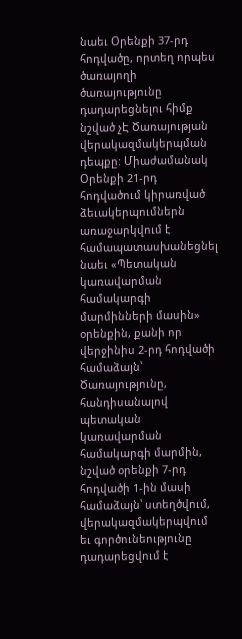նաեւ Օրենքի 37-րդ հոդվածը, որտեղ որպես ծառայողի ծառայությունը դադարեցնելու հիմք նշված չԷ Ծառայության վերակազմակերպման դեպքը: Միաժամանակ Օրենքի 21-րդ հոդվածում կիրառված ձեւակերպումներն առաջարկվում է համապատասխանեցնել նաեւ «Պետական կառավարման համակարգի մարմինների մասին» օրենքին, քանի որ վերջինիս 2-րդ հոդվածի համաձայն՝ Ծառայությունը, հանդիսանալով պետական կառավարման համակարգի մարմին, նշված օրենքի 7-րդ հոդվածի 1-ին մասի համաձայն՝ ստեղծվում, վերակազմակերպվում եւ գործունեությունը դադարեցվում է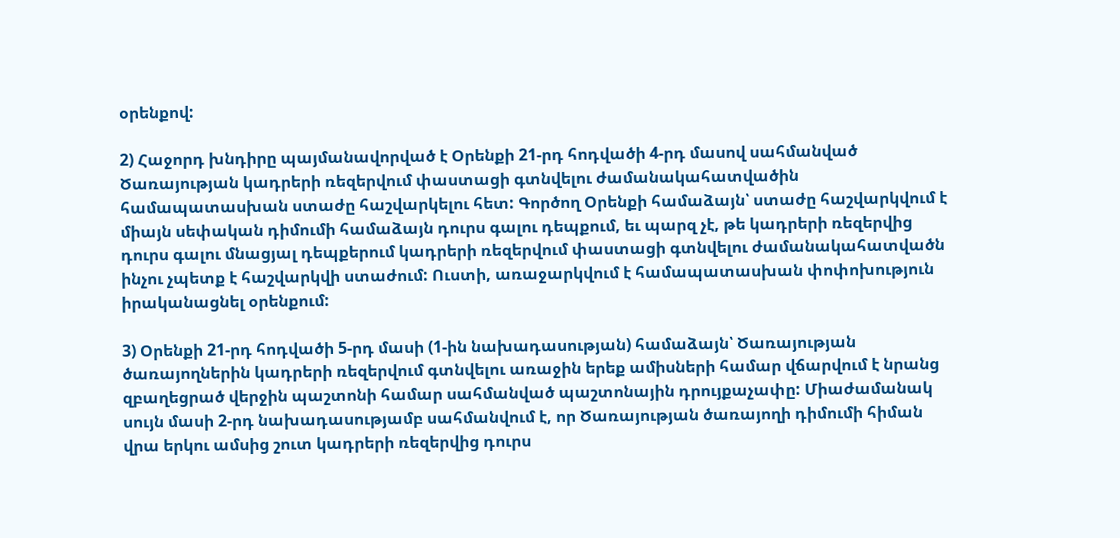օրենքով:

2) Հաջորդ խնդիրը պայմանավորված է Օրենքի 21-րդ հոդվածի 4-րդ մասով սահմանված Ծառայության կադրերի ռեզերվում փաստացի գտնվելու ժամանակահատվածին համապատասխան ստաժը հաշվարկելու հետ: Գործող Օրենքի համաձայն՝ ստաժը հաշվարկվում է միայն սեփական դիմումի համաձայն դուրս գալու դեպքում, եւ պարզ չէ, թե կադրերի ռեզերվից դուրս գալու մնացյալ դեպքերում կադրերի ռեզերվում փաստացի գտնվելու ժամանակահատվածն ինչու չպետք է հաշվարկվի ստաժում: Ուստի, առաջարկվում է համապատասխան փոփոխություն իրականացնել օրենքում:

3) Օրենքի 21-րդ հոդվածի 5-րդ մասի (1-ին նախադասության) համաձայն՝ Ծառայության ծառայողներին կադրերի ռեզերվում գտնվելու առաջին երեք ամիսների համար վճարվում է նրանց զբաղեցրած վերջին պաշտոնի համար սահմանված պաշտոնային դրույքաչափը: Միաժամանակ սույն մասի 2-րդ նախադասությամբ սահմանվում է, որ Ծառայության ծառայողի դիմումի հիման վրա երկու ամսից շուտ կադրերի ռեզերվից դուրս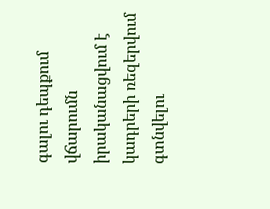գալու դեպքում վճարումն իրականացվում է կադրերի ռեզերվում գտնվելու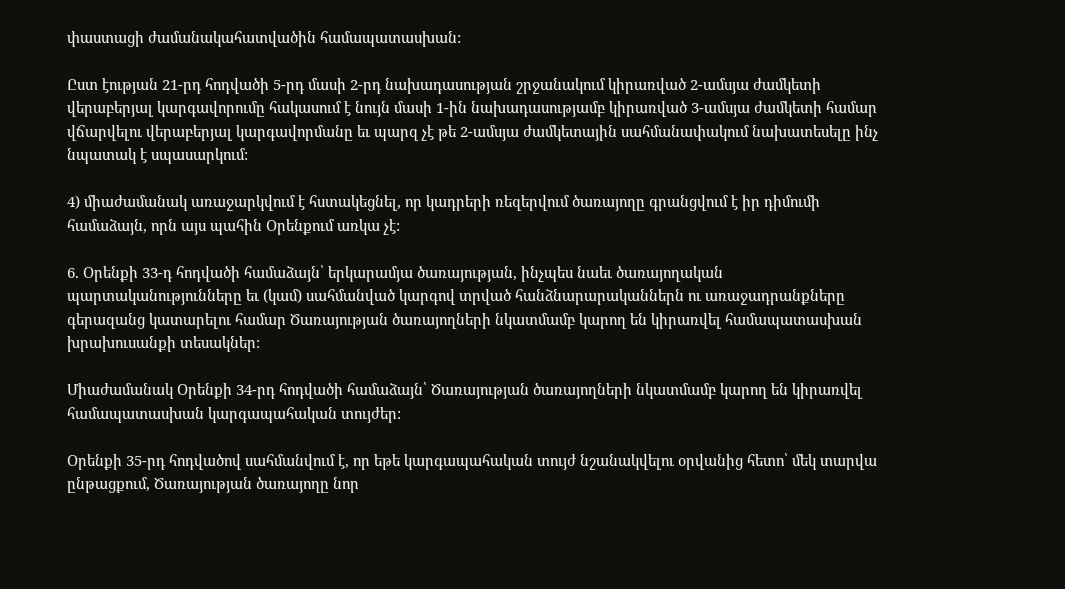փաստացի ժամանակահատվածին համապատասխան:

Ըստ էության 21-րդ հոդվածի 5-րդ մասի 2-րդ նախադասության շրջանակում կիրառված 2-ամսյա ժամկետի վերաբերյալ կարգավորումը հակասում է նույն մասի 1-ին նախադասությամբ կիրառված 3-ամսյա ժամկետի համար վճարվելու վերաբերյալ կարգավորմանը եւ պարզ չէ թե 2-ամսյա ժամկետային սահմանափակում նախատեսելը ինչ նպատակ է սպասարկում:

4) միաժամանակ առաջարկվում է հստակեցնել, որ կադրերի ռեզերվում ծառայողը գրանցվում է իր դիմումի համաձայն, որն այս պահին Օրենքում առկա չէ:

6. Օրենքի 33-դ հոդվածի համաձայն՝ երկարամյա ծառայության, ինչպես նաեւ ծառայողական պարտականությունները եւ (կամ) սահմանված կարգով տրված հանձնարարականներն ու առաջադրանքները գերազանց կատարելու համար Ծառայության ծառայողների նկատմամբ կարող են կիրառվել համապատասխան խրախուսանքի տեսակներ:

Միաժամանակ Օրենքի 34-րդ հոդվածի համաձայն՝ Ծառայության ծառայողների նկատմամբ կարող են կիրառվել համապատասխան կարգապահական տույժեր:

Օրենքի 35-րդ հոդվածով սահմանվում է, որ եթե կարգապահական տույժ նշանակվելու օրվանից հետո՝ մեկ տարվա ընթացքում, Ծառայության ծառայողը նոր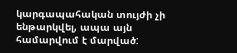կարգապահական տույժի չի ենթարկվել, ապա այն համարվում է մարված: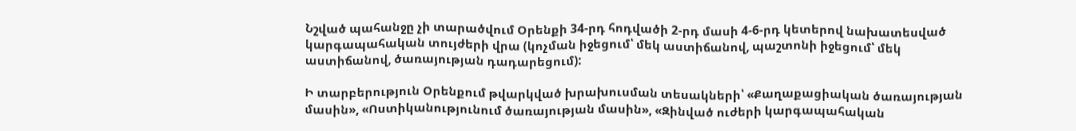Նշված պահանջը չի տարածվում Օրենքի 34-րդ հոդվածի 2-րդ մասի 4-6-րդ կետերով նախատեսված կարգապահական տույժերի վրա (կոչման իջեցում՝ մեկ աստիճանով, պաշտոնի իջեցում՝ մեկ աստիճանով, ծառայության դադարեցում):

Ի տարբերություն Օրենքում թվարկված խրախուսման տեսակների՝ «Քաղաքացիական ծառայության մասին», «Ոստիկանությունում ծառայության մասին», «Զինված ուժերի կարգապահական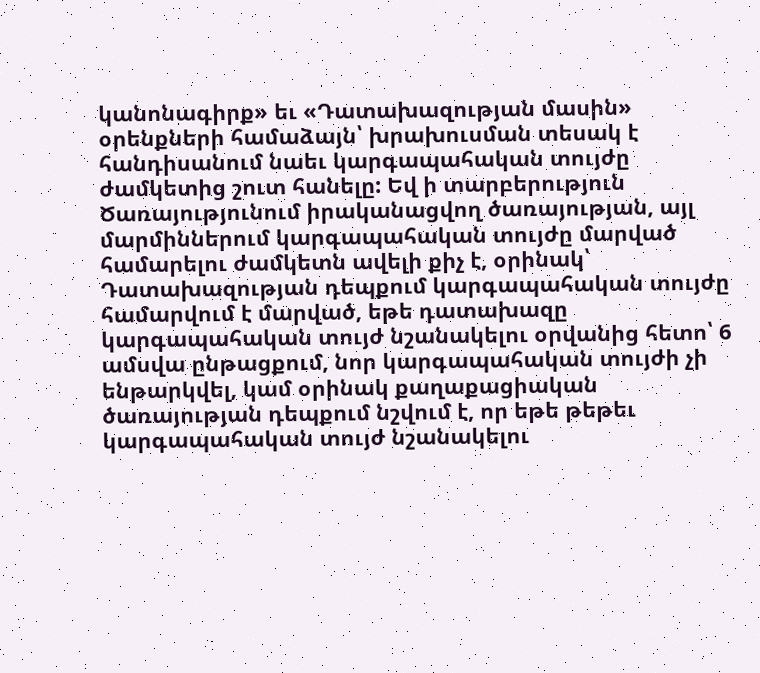կանոնագիրք» եւ «Դատախազության մասին» օրենքների համաձայն՝ խրախուսման տեսակ է հանդիսանում նաեւ կարգապահական տույժը  ժամկետից շուտ հանելը: Եվ ի տարբերություն Ծառայությունում իրականացվող ծառայության, այլ մարմիններում կարգապահական տույժը մարված համարելու ժամկետն ավելի քիչ է, օրինակ՝ Դատախազության դեպքում կարգապահական տույժը համարվում է մարված, եթե դատախազը կարգապահական տույժ նշանակելու օրվանից հետո՝ 6 ամսվա ընթացքում, նոր կարգապահական տույժի չի ենթարկվել, կամ օրինակ քաղաքացիական ծառայության դեպքում նշվում է, որ եթե թեթեւ կարգապահական տույժ նշանակելու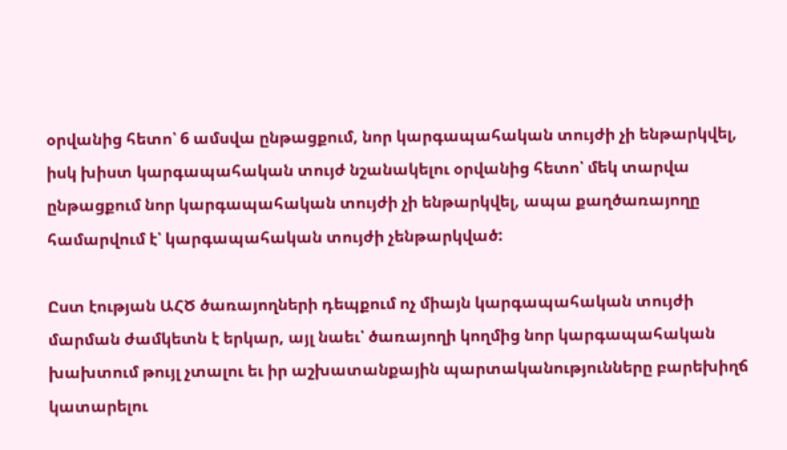օրվանից հետո՝ 6 ամսվա ընթացքում, նոր կարգապահական տույժի չի ենթարկվել, իսկ խիստ կարգապահական տույժ նշանակելու օրվանից հետո՝ մեկ տարվա ընթացքում նոր կարգապահական տույժի չի ենթարկվել, ապա քաղծառայողը համարվում է՝ կարգապահական տույժի չենթարկված:

Ըստ էության ԱՀԾ ծառայողների դեպքում ոչ միայն կարգապահական տույժի մարման ժամկետն է երկար, այլ նաեւ՝ ծառայողի կողմից նոր կարգապահական խախտում թույլ չտալու եւ իր աշխատանքային պարտականությունները բարեխիղճ կատարելու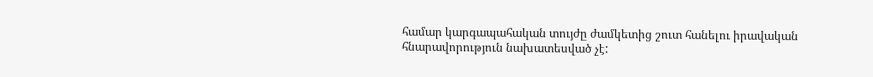համար կարգապահական տույժը ժամկետից շուտ հանելու իրավական հնարավորություն նախատեսված չէ: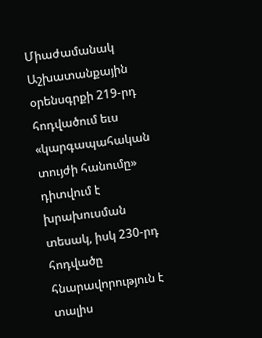Միաժամանակ Աշխատանքային օրենսգրքի 219-րդ հոդվածում եւս «կարգապահական տույժի հանումը» դիտվում է խրախուսման տեսակ, իսկ 230-րդ հոդվածը հնարավորություն է տալիս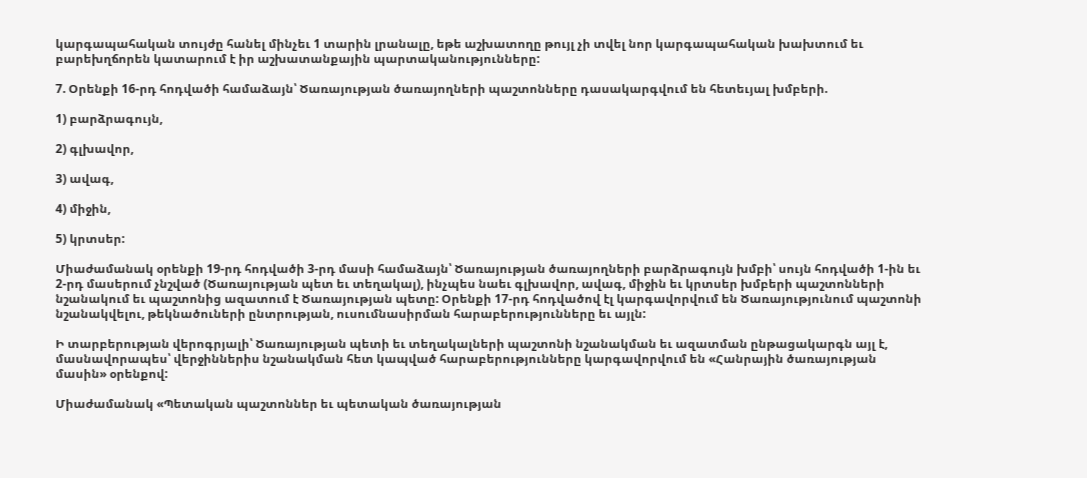կարգապահական տույժը հանել մինչեւ 1 տարին լրանալը, եթե աշխատողը թույլ չի տվել նոր կարգապահական խախտում եւ բարեխղճորեն կատարում է իր աշխատանքային պարտականությունները:

7. Օրենքի 16-րդ հոդվածի համաձայն՝ Ծառայության ծառայողների պաշտոնները դասակարգվում են հետեւյալ խմբերի.

1) բարձրագույն,

2) գլխավոր,

3) ավագ,

4) միջին,

5) կրտսեր:

Միաժամանակ օրենքի 19-րդ հոդվածի 3-րդ մասի համաձայն՝ Ծառայության ծառայողների բարձրագույն խմբի՝ սույն հոդվածի 1-ին եւ 2-րդ մասերում չնշված (Ծառայության պետ եւ տեղակալ), ինչպես նաեւ գլխավոր, ավագ, միջին եւ կրտսեր խմբերի պաշտոնների նշանակում եւ պաշտոնից ազատում է Ծառայության պետը: Օրենքի 17-րդ հոդվածով էլ կարգավորվում են Ծառայությունում պաշտոնի նշանակվելու, թեկնածուների ընտրության, ուսումնասիրման հարաբերությունները եւ այլն:

Ի տարբերության վերոգրյալի՝ Ծառայության պետի եւ տեղակալների պաշտոնի նշանակման եւ ազատման ընթացակարգն այլ է, մասնավորապես՝ վերջիններիս նշանակման հետ կապված հարաբերությունները կարգավորվում են «Հանրային ծառայության մասին» օրենքով:

Միաժամանակ «Պետական պաշտոններ եւ պետական ծառայության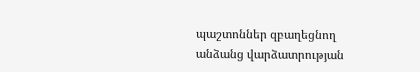պաշտոններ զբաղեցնող անձանց վարձատրության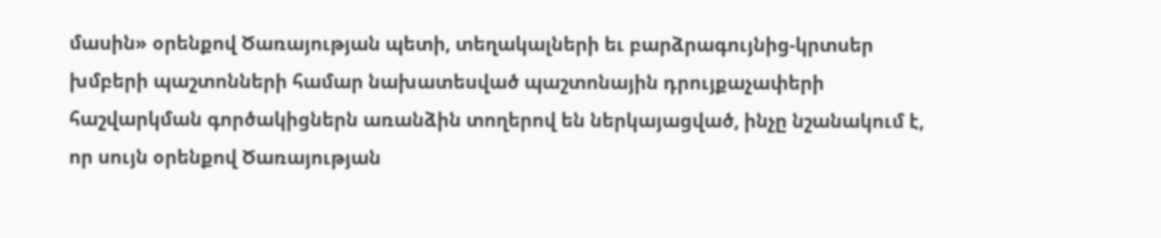մասին» օրենքով Ծառայության պետի, տեղակալների եւ բարձրագույնից-կրտսեր խմբերի պաշտոնների համար նախատեսված պաշտոնային դրույքաչափերի հաշվարկման գործակիցներն առանձին տողերով են ներկայացված, ինչը նշանակում է, որ սույն օրենքով Ծառայության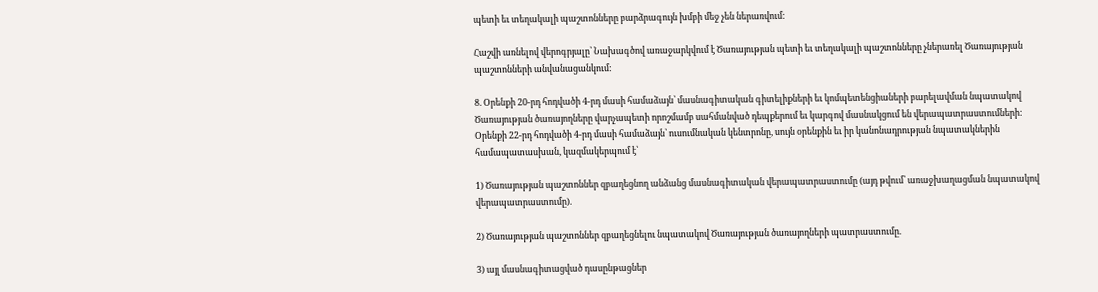պետի եւ տեղակալի պաշտոնները բարձրագույն խմբի մեջ չեն ներառվում:

Հաշվի առնելով վերոգրյալը՝ Նախագծով առաջարկվում է Ծառայության պետի եւ տեղակալի պաշտոնները չներառել Ծառայության պաշտոնների անվանացանկում:

8. Օրենքի 20-րդ հոդվածի 4-րդ մասի համաձայն՝ մասնագիտական գիտելիքների եւ կոմպետենցիաների բարելավման նպատակով Ծառայության ծառայողները վարչապետի որոշմամբ սահմանված դեպքերում եւ կարգով մասնակցում են վերապատրաստումների: Օրենքի 22-րդ հոդվածի 4-րդ մասի համաձայն՝ ուսումնական կենտրոնը, սույն օրենքին եւ իր կանոնադրության նպատակներին համապատասխան, կազմակերպում է՝

1) Ծառայության պաշտոններ զբաղեցնող անձանց մասնագիտական վերապատրաստումը (այդ թվում՝ առաջխաղացման նպատակով վերապատրաստումը).

2) Ծառայության պաշտոններ զբաղեցնելու նպատակով Ծառայության ծառայողների պատրաստումը.

3) այլ մասնագիտացված դասընթացներ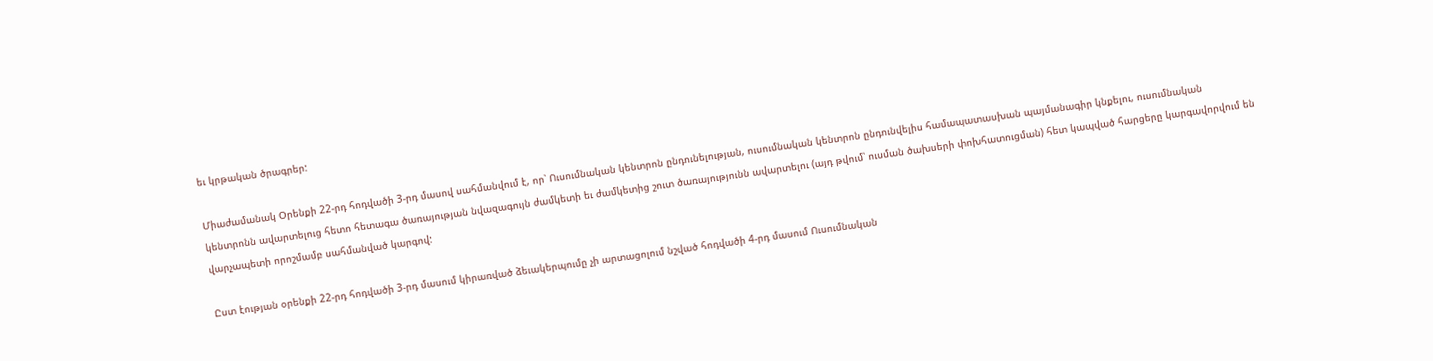եւ կրթական ծրագրեր:

Միաժամանակ Օրենքի 22-րդ հոդվածի 3-րդ մասով սահմանվում է, որ՝ Ուսումնական կենտրոն ընդունելության, ուսումնական կենտրոն ընդունվելիս համապատասխան պայմանագիր կնքելու, ուսումնական կենտրոնն ավարտելուց հետո հետագա ծառայության նվազագույն ժամկետի եւ ժամկետից շուտ ծառայությունն ավարտելու (այդ թվում՝ ուսման ծախսերի փոխհատուցման) հետ կապված հարցերը կարգավորվում են վարչապետի որոշմամբ սահմանված կարգով:

Ըստ էության օրենքի 22-րդ հոդվածի 3-րդ մասում կիրառված ձեւակերպումը չի արտացոլում նշված հոդվածի 4-րդ մասում Ուսումնական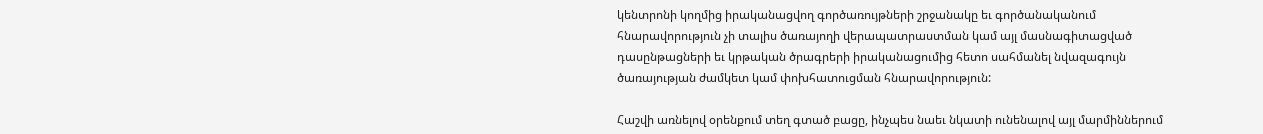կենտրոնի կողմից իրականացվող գործառույթների շրջանակը եւ գործանականում հնարավորություն չի տալիս ծառայողի վերապատրաստման կամ այլ մասնագիտացված դասընթացների եւ կրթական ծրագրերի իրականացումից հետո սահմանել նվազագույն ծառայության ժամկետ կամ փոխհատուցման հնարավորություն:

Հաշվի առնելով օրենքում տեղ գտած բացը, ինչպես նաեւ նկատի ունենալով այլ մարմիններում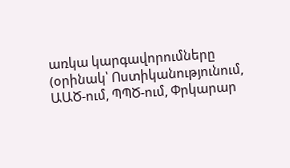առկա կարգավորումները (օրինակ՝ Ոստիկանությունում, ԱԱԾ-ում, ՊՊԾ-ում, Փրկարար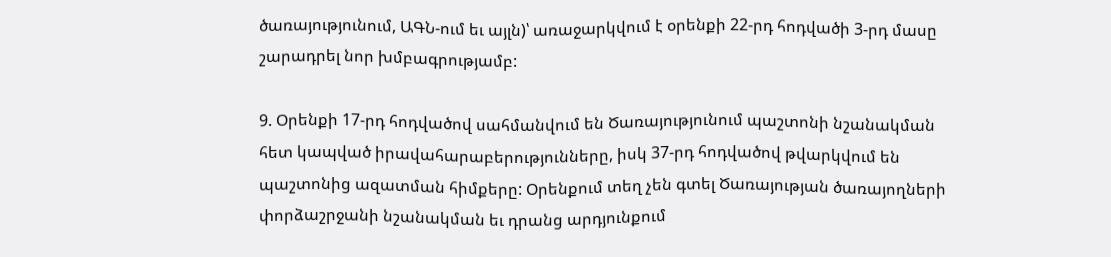ծառայությունում, ԱԳՆ-ում եւ այլն)՝ առաջարկվում է օրենքի 22-րդ հոդվածի 3-րդ մասը շարադրել նոր խմբագրությամբ:

9. Օրենքի 17-րդ հոդվածով սահմանվում են Ծառայությունում պաշտոնի նշանակման հետ կապված իրավահարաբերությունները, իսկ 37-րդ հոդվածով թվարկվում են պաշտոնից ազատման հիմքերը: Օրենքում տեղ չեն գտել Ծառայության ծառայողների փորձաշրջանի նշանակման եւ դրանց արդյունքում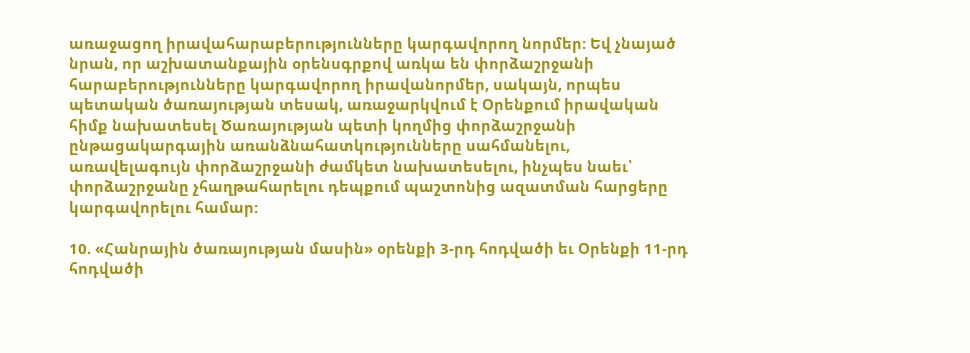առաջացող իրավահարաբերությունները կարգավորող նորմեր: Եվ չնայած նրան, որ աշխատանքային օրենսգրքով առկա են փորձաշրջանի հարաբերությունները կարգավորող իրավանորմեր, սակայն, որպես պետական ծառայության տեսակ, առաջարկվում է Օրենքում իրավական հիմք նախատեսել Ծառայության պետի կողմից փորձաշրջանի ընթացակարգային առանձնահատկությունները սահմանելու, առավելագույն փորձաշրջանի ժամկետ նախատեսելու, ինչպես նաեւ՝ փորձաշրջանը չհաղթահարելու դեպքում պաշտոնից ազատման հարցերը կարգավորելու համար:

10. «Հանրային ծառայության մասին» օրենքի 3-րդ հոդվածի եւ Օրենքի 11-րդ հոդվածի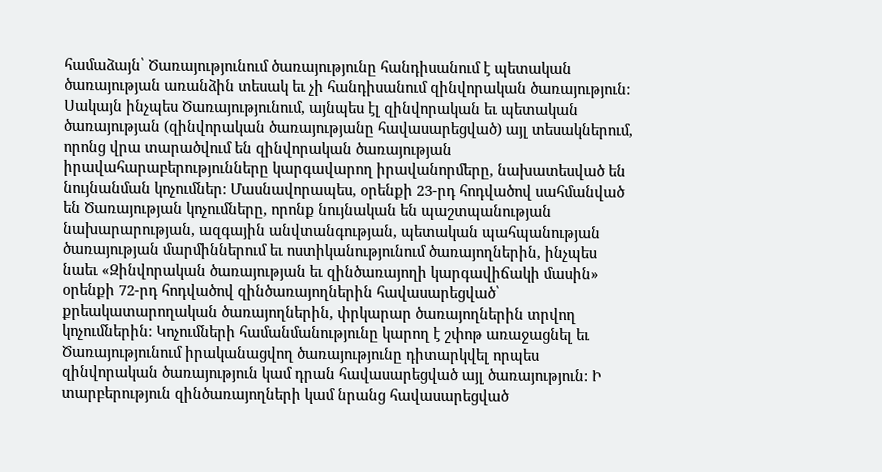համաձայն՝ Ծառայությունում ծառայությունը հանդիսանում է պետական ծառայության առանձին տեսակ եւ չի հանդիսանում զինվորական ծառայություն: Սակայն ինչպես Ծառայությունում, այնպես էլ զինվորական եւ պետական ծառայության (զինվորական ծառայությանը հավասարեցված) այլ տեսակներում, որոնց վրա տարածվում են զինվորական ծառայության իրավահարաբերությունները կարգավարող իրավանորմերը, նախատեսված են նույնանման կոչումներ: Մասնավորապես, օրենքի 23-րդ հոդվածով սահմանված են Ծառայության կոչումները, որոնք նույնական են պաշտպանության նախարարության, ազգային անվտանգության, պետական պահպանության ծառայության մարմիններում եւ ոստիկանությունում ծառայողներին, ինչպես նաեւ «Զինվորական ծառայության եւ զինծառայողի կարգավիճակի մասին» օրենքի 72-րդ հոդվածով զինծառայողներին հավասարեցված՝ քրեակատարողական ծառայողներին, փրկարար ծառայողներին տրվող կոչումներին: Կոչումների համանմանությունը կարող է շփոթ առաջացնել եւ Ծառայությունում իրականացվող ծառայությունը դիտարկվել որպես զինվորական ծառայություն կամ դրան հավասարեցված այլ ծառայություն: Ի տարբերություն զինծառայողների կամ նրանց հավասարեցված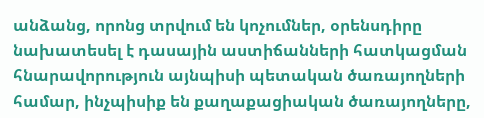անձանց, որոնց տրվում են կոչումներ, օրենսդիրը նախատեսել է դասային աստիճանների հատկացման հնարավորություն այնպիսի պետական ծառայողների համար, ինչպիսիք են քաղաքացիական ծառայողները,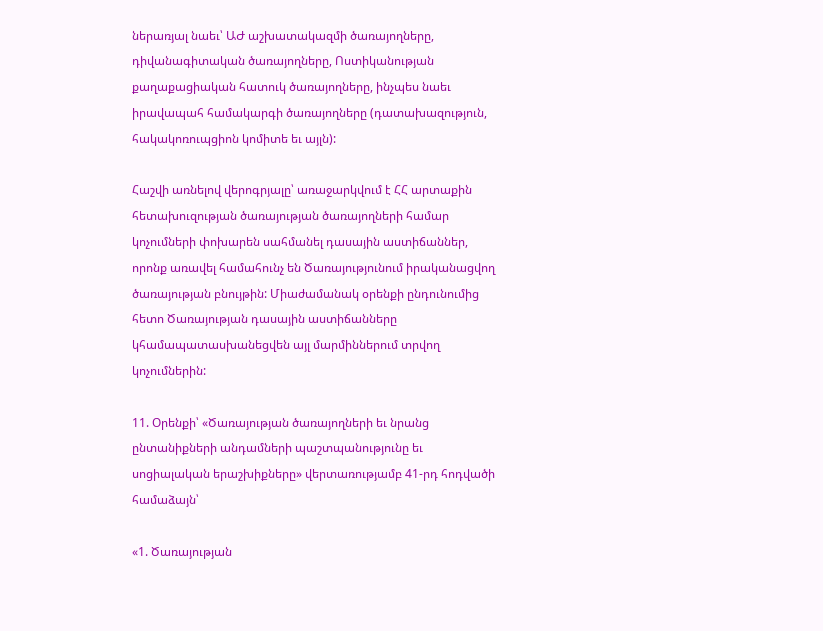ներառյալ նաեւ՝ ԱԺ աշխատակազմի ծառայողները, դիվանագիտական ծառայողները, Ոստիկանության քաղաքացիական հատուկ ծառայողները, ինչպես նաեւ իրավապահ համակարգի ծառայողները (դատախազություն, հակակոռուպցիոն կոմիտե եւ այլն):

Հաշվի առնելով վերոգրյալը՝ առաջարկվում է ՀՀ արտաքին հետախուզության ծառայության ծառայողների համար կոչումների փոխարեն սահմանել դասային աստիճաններ, որոնք առավել համահունչ են Ծառայությունում իրականացվող ծառայության բնույթին: Միաժամանակ օրենքի ընդունումից հետո Ծառայության դասային աստիճանները կհամապատասխանեցվեն այլ մարմիններում տրվող կոչումներին:

11. Օրենքի՝ «Ծառայության ծառայողների եւ նրանց ընտանիքների անդամների պաշտպանությունը եւ սոցիալական երաշխիքները» վերտառությամբ 41-րդ հոդվածի համաձայն՝

«1. Ծառայության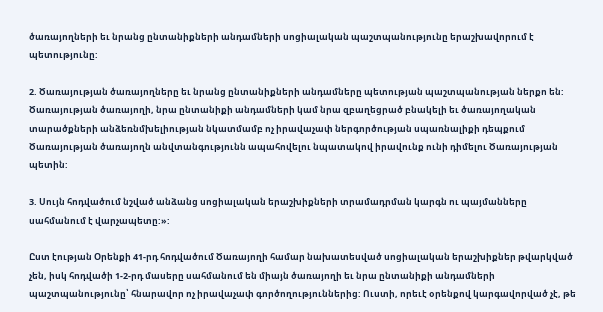ծառայողների եւ նրանց ընտանիքների անդամների սոցիալական պաշտպանությունը երաշխավորում է պետությունը:

2. Ծառայության ծառայողները եւ նրանց ընտանիքների անդամները պետության պաշտպանության ներքո են: Ծառայության ծառայողի, նրա ընտանիքի անդամների կամ նրա զբաղեցրած բնակելի եւ ծառայողական տարածքների անձեռնմխելիության նկատմամբ ոչ իրավաչափ ներգործության սպառնալիքի դեպքում Ծառայության ծառայողն անվտանգությունն ապահովելու նպատակով իրավունք ունի դիմելու Ծառայության պետին:

3. Սույն հոդվածում նշված անձանց սոցիալական երաշխիքների տրամադրման կարգն ու պայմանները սահմանում է վարչապետը:»:

Ըստ էության Օրենքի 41-րդ հոդվածում Ծառայողի համար նախատեսված սոցիալական երաշխիքներ թվարկված չեն, իսկ հոդվածի 1-2-րդ մասերը սահմանում են միայն ծառայողի եւ նրա ընտանիքի անդամների պաշտպանությունը՝ հնարավոր ոչ իրավաչափ գործողություններից: Ուստի, որեւէ օրենքով կարգավորված չէ, թե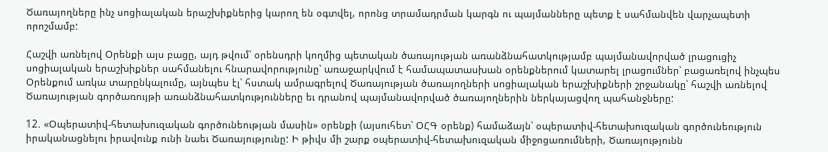Ծառայողները ինչ սոցիալական երաշխիքներից կարող են օգտվել, որոնց տրամադրման կարգն ու պայմանները պետք է սահմանվեն վարչապետի որոշմամբ:

Հաշվի առնելով Օրենքի այս բացը, այդ թվում՝ օրենսդրի կողմից պետական ծառայության առանձնահատկությամբ պայմանավորված լրացուցիչ սոցիալական երաշխիքներ սահմանելու հնարավորությունը՝ առաջարկվում է համապատասխան օրենքներում կատարել լրացումներ՝ բացառելով ինչպես Օրենքում առկա տարընկալումը, այնպես էլ՝ հստակ ամրագրելով Ծառայության ծառայողների սոցիալական երաշխիքների շրջանակը՝ հաշվի առնելով Ծառայության գործառույթի առանձնահատկությունները եւ դրանով պայմանավորված ծառայողներին ներկայացվող պահանջները:

12. «Օպերատիվ-հետախուզական գործունեության մասին» օրենքի (այսուհետ՝ ՕՀԳ օրենք) համաձայն՝ օպերատիվ-հետախուզական գործունեություն իրականացնելու իրավունք ունի նաեւ Ծառայությունը: Ի թիվս մի շարք օպերատիվ-հետախուզական միջոցառումների, Ծառայությունն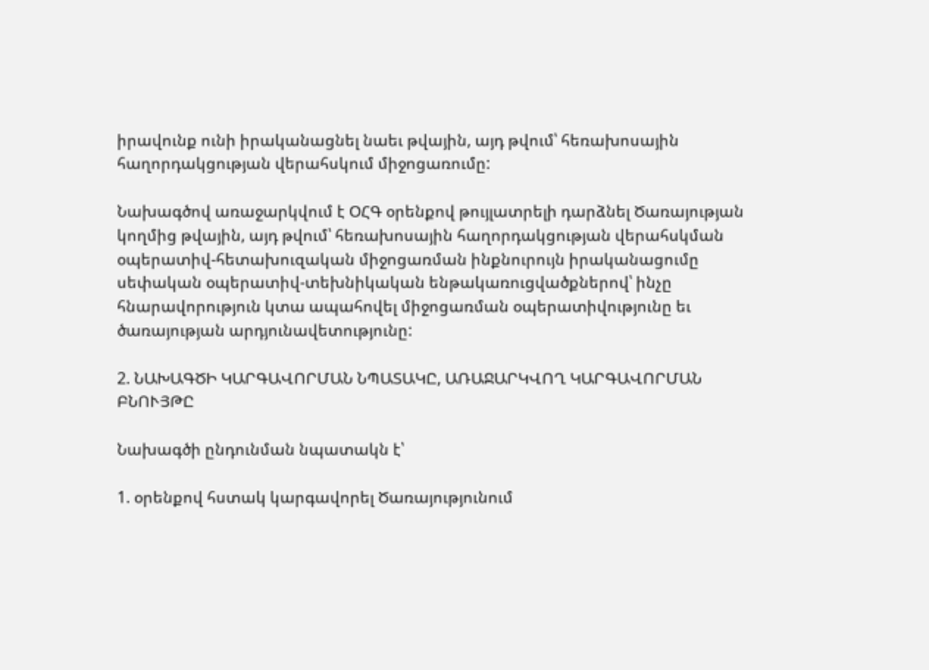իրավունք ունի իրականացնել նաեւ թվային, այդ թվում՝ հեռախոսային հաղորդակցության վերահսկում միջոցառումը:

Նախագծով առաջարկվում է ՕՀԳ օրենքով թույլատրելի դարձնել Ծառայության կողմից թվային, այդ թվում՝ հեռախոսային հաղորդակցության վերահսկման օպերատիվ-հետախուզական միջոցառման ինքնուրույն իրականացումը սեփական օպերատիվ-տեխնիկական ենթակառուցվածքներով՝ ինչը հնարավորություն կտա ապահովել միջոցառման օպերատիվությունը եւ ծառայության արդյունավետությունը:

2. ՆԱԽԱԳԾԻ ԿԱՐԳԱՎՈՐՄԱՆ ՆՊԱՏԱԿԸ, ԱՌԱՋԱՐԿՎՈՂ ԿԱՐԳԱՎՈՐՄԱՆ ԲՆՈՒՅԹԸ

Նախագծի ընդունման նպատակն է՝

1. օրենքով հստակ կարգավորել Ծառայությունում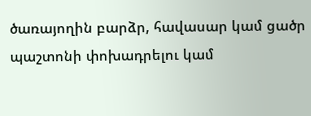ծառայողին բարձր, հավասար կամ ցածր պաշտոնի փոխադրելու կամ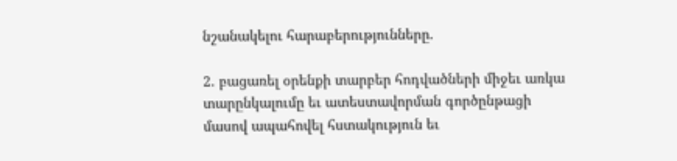նշանակելու հարաբերությունները.

2. բացառել օրենքի տարբեր հոդվածների միջեւ առկա տարընկալումը եւ ատեստավորման գործընթացի մասով ապահովել հստակություն եւ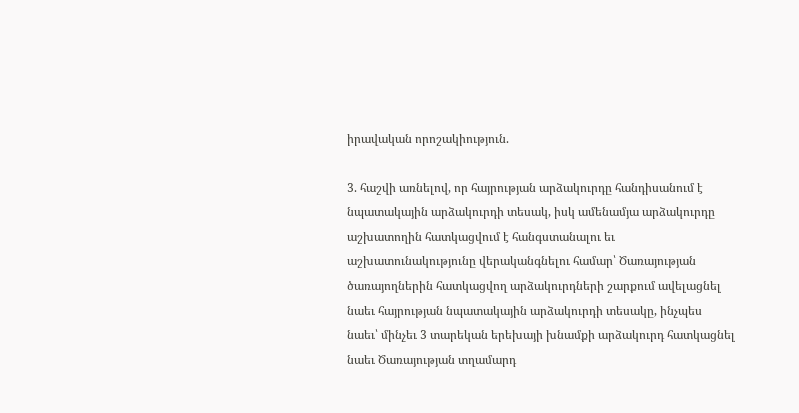իրավական որոշակիություն.

3. հաշվի առնելով, որ հայրության արձակուրդը հանդիսանում է նպատակային արձակուրդի տեսակ, իսկ ամենամյա արձակուրդը աշխատողին հատկացվում է հանգստանալու եւ աշխատունակությունը վերականգնելու համար՝ Ծառայության ծառայողներին հատկացվող արձակուրդների շարքում ավելացնել նաեւ հայրության նպատակային արձակուրդի տեսակը, ինչպես նաեւ՝ մինչեւ 3 տարեկան երեխայի խնամքի արձակուրդ հատկացնել նաեւ Ծառայության տղամարդ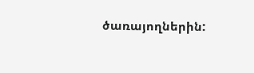ծառայողներին: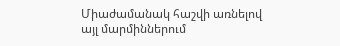Միաժամանակ հաշվի առնելով այլ մարմիններում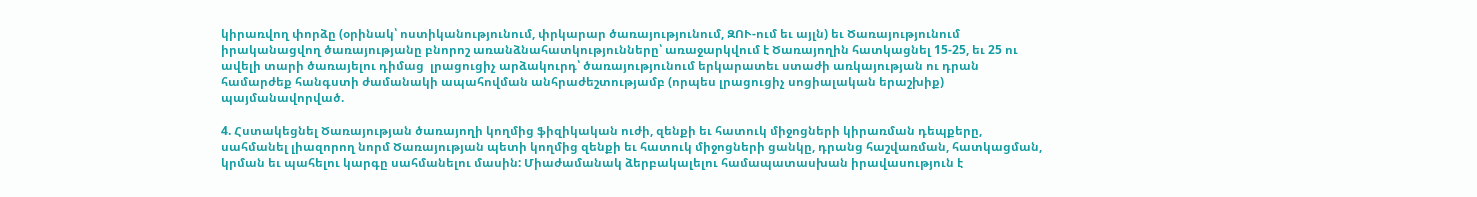կիրառվող փորձը (օրինակ՝ ոստիկանությունում, փրկարար ծառայությունում, ԶՈՒ-ում եւ այլն) եւ Ծառայությունում իրականացվող ծառայությանը բնորոշ առանձնահատկությունները՝ առաջարկվում է Ծառայողին հատկացնել 15-25, եւ 25 ու ավելի տարի ծառայելու դիմաց  լրացուցիչ արձակուրդ՝ ծառայությունում երկարատեւ ստաժի առկայության ու դրան համարժեք հանգստի ժամանակի ապահովման անհրաժեշտությամբ (որպես լրացուցիչ սոցիալական երաշխիք) պայմանավորված.

4. Հստակեցնել Ծառայության ծառայողի կողմից ֆիզիկական ուժի, զենքի եւ հատուկ միջոցների կիրառման դեպքերը, սահմանել լիազորող նորմ Ծառայության պետի կողմից զենքի եւ հատուկ միջոցների ցանկը, դրանց հաշվառման, հատկացման, կրման եւ պահելու կարգը սահմանելու մասին: Միաժամանակ ձերբակալելու համապատասխան իրավասություն է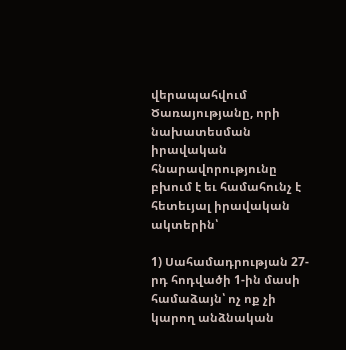վերապահվում Ծառայությանը, որի նախատեսման իրավական հնարավորությունը բխում է եւ համահունչ է հետեւյալ իրավական ակտերին՝

1) Սահամադրության 27-րդ հոդվածի 1-ին մասի համաձայն՝ ոչ ոք չի կարող անձնական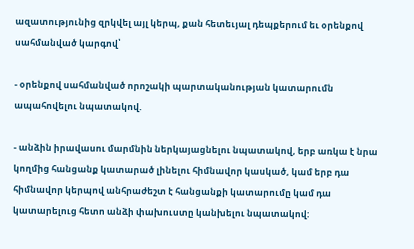ազատությունից զրկվել այլ կերպ, քան հետեւյալ դեպքերում եւ օրենքով սահմանված կարգով՝

- օրենքով սահմանված որոշակի պարտականության կատարումն ապահովելու նպատակով.

- անձին իրավասու մարմնին ներկայացնելու նպատակով, երբ առկա է նրա կողմից հանցանք կատարած լինելու հիմնավոր կասկած, կամ երբ դա հիմնավոր կերպով անհրաժեշտ է հանցանքի կատարումը կամ դա կատարելուց հետո անձի փախուստը կանխելու նպատակով: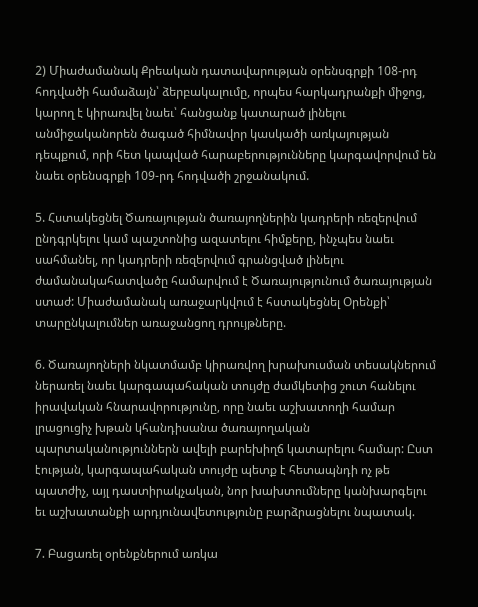2) Միաժամանակ Քրեական դատավարության օրենսգրքի 108-րդ հոդվածի համաձայն՝ ձերբակալումը, որպես հարկադրանքի միջոց, կարող է կիրառվել նաեւ՝ հանցանք կատարած լինելու անմիջականորեն ծագած հիմնավոր կասկածի առկայության դեպքում, որի հետ կապված հարաբերությունները կարգավորվում են նաեւ օրենսգրքի 109-րդ հոդվածի շրջանակում.

5. Հստակեցնել Ծառայության ծառայողներին կադրերի ռեզերվում ընդգրկելու կամ պաշտոնից ազատելու հիմքերը, ինչպես նաեւ սահմանել, որ կադրերի ռեզերվում գրանցված լինելու ժամանակահատվածը համարվում է Ծառայությունում ծառայության ստաժ: Միաժամանակ առաջարկվում է հստակեցնել Օրենքի՝ տարընկալումներ առաջանցող դրույթները.

6. Ծառայողների նկատմամբ կիրառվող խրախուսման տեսակներում ներառել նաեւ կարգապահական տույժը ժամկետից շուտ հանելու իրավական հնարավորությունը, որը նաեւ աշխատողի համար լրացուցիչ խթան կհանդիսանա ծառայողական պարտականություններն ավելի բարեխիղճ կատարելու համար: Ըստ էության, կարգապահական տույժը պետք է հետապնդի ոչ թե պատժիչ, այլ դաստիրակչական, նոր խախտումները կանխարգելու եւ աշխատանքի արդյունավետությունը բարձրացնելու նպատակ.

7. Բացառել օրենքներում առկա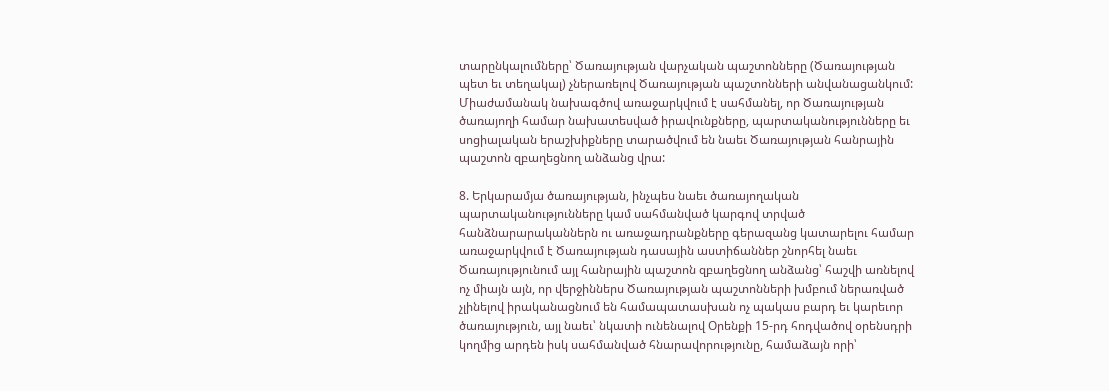տարընկալումները՝ Ծառայության վարչական պաշտոնները (Ծառայության պետ եւ տեղակալ) չներառելով Ծառայության պաշտոնների անվանացանկում: Միաժամանակ նախագծով առաջարկվում է սահմանել, որ Ծառայության ծառայողի համար նախատեսված իրավունքները, պարտականությունները եւ սոցիալական երաշխիքները տարածվում են նաեւ Ծառայության հանրային պաշտոն զբաղեցնող անձանց վրա:

8. Երկարամյա ծառայության, ինչպես նաեւ ծառայողական պարտականությունները կամ սահմանված կարգով տրված հանձնարարականներն ու առաջադրանքները գերազանց կատարելու համար առաջարկվում է Ծառայության դասային աստիճաններ շնորհել նաեւ Ծառայությունում այլ հանրային պաշտոն զբաղեցնող անձանց՝ հաշվի առնելով ոչ միայն այն, որ վերջիններս Ծառայության պաշտոնների խմբում ներառված չլինելով իրականացնում են համապատասխան ոչ պակաս բարդ եւ կարեւոր ծառայություն, այլ նաեւ՝ նկատի ունենալով Օրենքի 15-րդ հոդվածով օրենսդրի կողմից արդեն իսկ սահմանված հնարավորությունը, համաձայն որի՝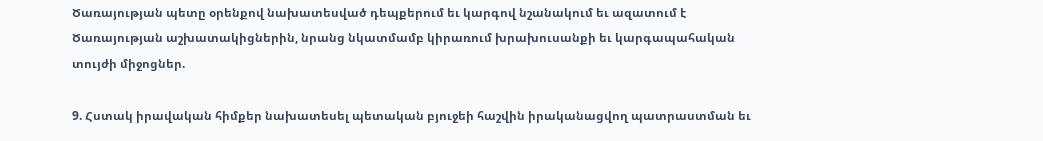Ծառայության պետը օրենքով նախատեսված դեպքերում եւ կարգով նշանակում եւ ազատում է Ծառայության աշխատակիցներին, նրանց նկատմամբ կիրառում խրախուսանքի եւ կարգապահական տույժի միջոցներ.

9. Հստակ իրավական հիմքեր նախատեսել պետական բյուջեի հաշվին իրականացվող պատրաստման եւ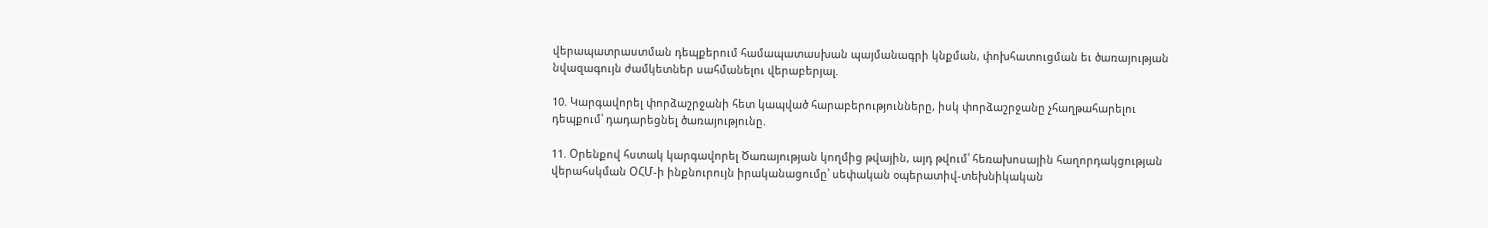վերապատրաստման դեպքերում համապատասխան պայմանագրի կնքման, փոխհատուցման եւ ծառայության նվազագույն ժամկետներ սահմանելու վերաբերյալ.

10. Կարգավորել փորձաշրջանի հետ կապված հարաբերությունները, իսկ փորձաշրջանը չհաղթահարելու դեպքում՝ դադարեցնել ծառայությունը.

11. Օրենքով հստակ կարգավորել Ծառայության կողմից թվային, այդ թվում՝ հեռախոսային հաղորդակցության վերահսկման ՕՀՄ-ի ինքնուրույն իրականացումը՝ սեփական օպերատիվ-տեխնիկական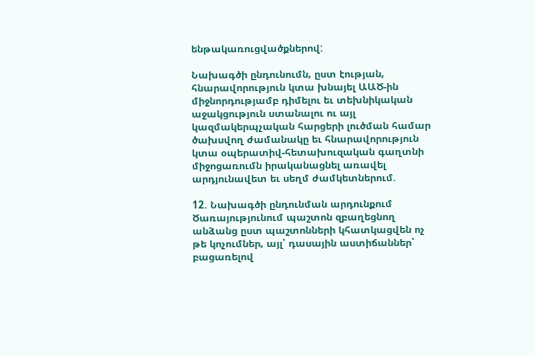ենթակառուցվածքներով:

Նախագծի ընդունումն, ըստ էության, հնարավորություն կտա խնայել ԱԱԾ-ին միջնորդությամբ դիմելու եւ տեխնիկական աջակցություն ստանալու ու այլ կազմակերպչական հարցերի լուծման համար ծախսվող ժամանակը եւ հնարավորություն կտա օպերատիվ-հետախուզական գաղտնի միջոցառումն իրականացնել առավել արդյունավետ եւ սեղմ ժամկետներում.

12. Նախագծի ընդունման արդունքում Ծառայությունում պաշտոն զբաղեցնող անձանց ըստ պաշտոնների կհատկացվեն ոչ թե կոչումներ, այլ՝ դասային աստիճաններ՝ բացառելով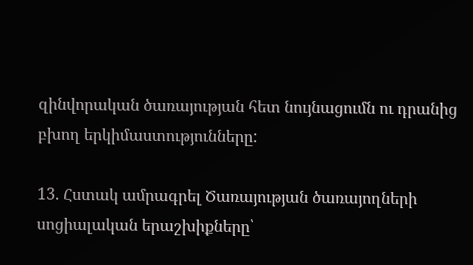զինվորական ծառայության հետ նույնացումն ու դրանից բխող երկիմաստությունները:

13. Հստակ ամրագրել Ծառայության ծառայողների սոցիալական երաշխիքները՝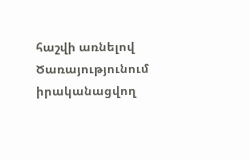հաշվի առնելով Ծառայությունում իրականացվող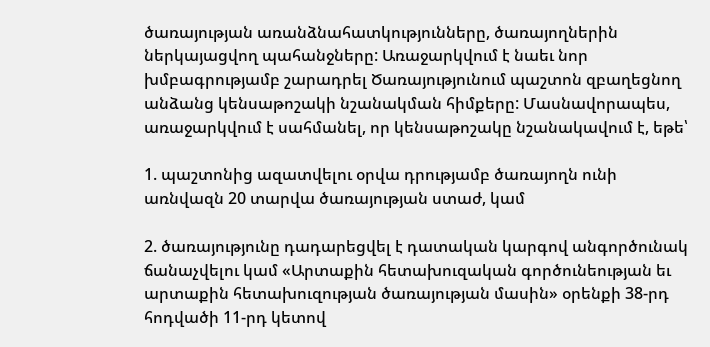ծառայության առանձնահատկությունները, ծառայողներին ներկայացվող պահանջները: Առաջարկվում է նաեւ նոր խմբագրությամբ շարադրել Ծառայությունում պաշտոն զբաղեցնող անձանց կենսաթոշակի նշանակման հիմքերը: Մասնավորապես, առաջարկվում է սահմանել, որ կենսաթոշակը նշանակավում է, եթե՝

1. պաշտոնից ազատվելու օրվա դրությամբ ծառայողն ունի առնվազն 20 տարվա ծառայության ստաժ, կամ

2. ծառայությունը դադարեցվել է դատական կարգով անգործունակ ճանաչվելու կամ «Արտաքին հետախուզական գործունեության եւ արտաքին հետախուզության ծառայության մասին» օրենքի 38-րդ հոդվածի 11-րդ կետով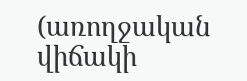(առողջական վիճակի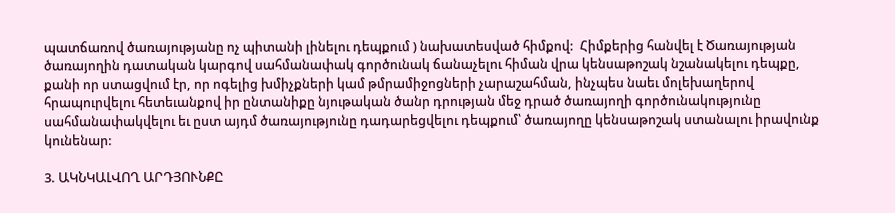պատճառով ծառայությանը ոչ պիտանի լինելու դեպքում ) նախատեսված հիմքով:  Հիմքերից հանվել է Ծառայության ծառայողին դատական կարգով սահմանափակ գործունակ ճանաչելու հիման վրա կենսաթոշակ նշանակելու դեպքը, քանի որ ստացվում էր, որ ոգելից խմիչքների կամ թմրամիջոցների չարաշահման, ինչպես նաեւ մոլեխաղերով հրապուրվելու հետեւանքով իր ընտանիքը նյութական ծանր դրության մեջ դրած ծառայողի գործունակությունը սահմանափակվելու եւ ըստ այդմ ծառայությունը դադարեցվելու դեպքում՝ ծառայողը կենսաթոշակ ստանալու իրավունք կունենար:

3. ԱԿՆԿԱԼՎՈՂ ԱՐԴՅՈՒՆՔԸ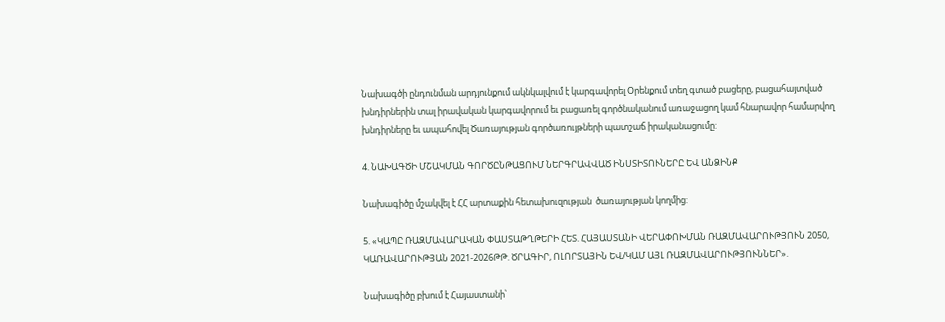Նախագծի ընդունման արդյունքում ակնկալվում է կարգավորել Օրենքում տեղ գտած բացերը, բացահայտված խնդիրներին տալ իրավական կարգավորում եւ բացառել գործնականում առաջացող կամ հնարավոր համարվող խնդիրները եւ ապահովել Ծառայության գործառույթների պատշաճ իրականացումը:

4. ՆԱԽԱԳԾԻ ՄՇԱԿՄԱՆ ԳՈՐԾԸՆԹԱՑՈՒՄ ՆԵՐԳՐԱՎՎԱԾ ԻՆՍՏԻՏՈՒՆԵՐԸ ԵՎ ԱՆՁԻՆՔ

Նախագիծը մշակվել է ՀՀ արտաքին հետախուզության  ծառայության կողմից:

5. «ԿԱՊԸ ՌԱԶՄԱՎԱՐԱԿԱՆ ՓԱՍՏԱԹՂԹԵՐԻ ՀԵՏ. ՀԱՅԱՍՏԱՆԻ ՎԵՐԱՓՈԽՄԱՆ ՌԱԶՄԱՎԱՐՈՒԹՅՈՒՆ 2050, ԿԱՌԱՎԱՐՈՒԹՅԱՆ 2021-2026ԹԹ. ԾՐԱԳԻՐ, ՈԼՈՐՏԱՅԻՆ ԵՎ/ԿԱՄ ԱՅԼ ՌԱԶՄԱՎԱՐՈՒԹՅՈՒՆՆԵՐ».

Նախագիծը բխում է Հայաստանի՝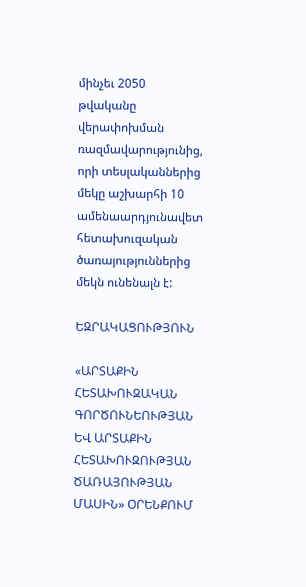մինչեւ 2050 թվականը վերափոխման ռազմավարությունից, որի տեսլականներից մեկը աշխարհի 10 ամենաարդյունավետ հետախուզական ծառայություններից մեկն ունենալն է:

ԵԶՐԱԿԱՑՈՒԹՅՈՒՆ

«ԱՐՏԱՔԻՆ ՀԵՏԱԽՈՒԶԱԿԱՆ ԳՈՐԾՈՒՆԵՈՒԹՅԱՆ ԵՎ ԱՐՏԱՔԻՆ ՀԵՏԱԽՈՒԶՈՒԹՅԱՆ ԾԱՌԱՅՈՒԹՅԱՆ ՄԱՍԻՆ» ՕՐԵՆՔՈՒՄ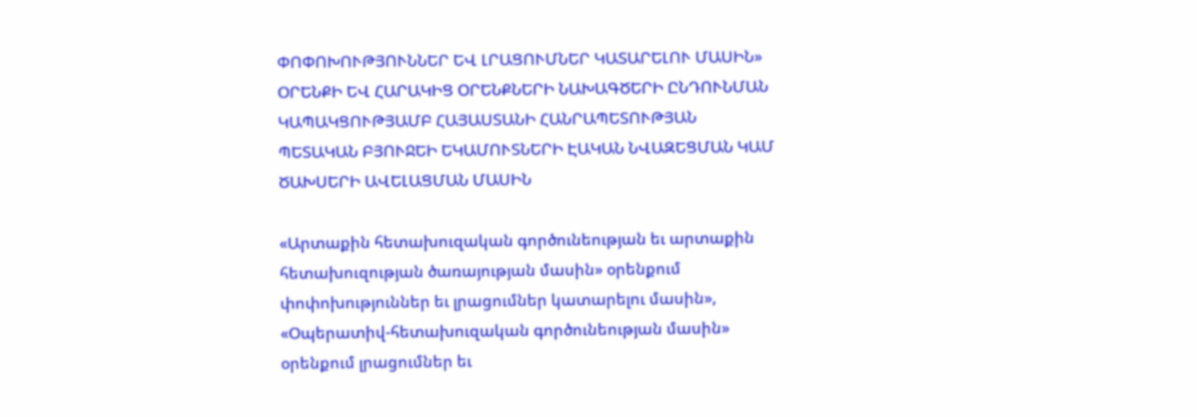ՓՈՓՈԽՈՒԹՅՈՒՆՆԵՐ ԵՎ ԼՐԱՑՈՒՄՆԵՐ ԿԱՏԱՐԵԼՈՒ ՄԱՍԻՆ» ՕՐԵՆՔԻ ԵՎ ՀԱՐԱԿԻՑ ՕՐԵՆՔՆԵՐԻ ՆԱԽԱԳԾԵՐԻ ԸՆԴՈՒՆՄԱՆ ԿԱՊԱԿՑՈՒԹՅԱՄԲ ՀԱՅԱՍՏԱՆԻ ՀԱՆՐԱՊԵՏՈՒԹՅԱՆ ՊԵՏԱԿԱՆ ԲՅՈՒՋԵԻ ԵԿԱՄՈՒՏՆԵՐԻ ԷԱԿԱՆ ՆՎԱԶԵՑՄԱՆ ԿԱՄ ԾԱԽՍԵՐԻ ԱՎԵԼԱՑՄԱՆ ՄԱՍԻՆ

«Արտաքին հետախուզական գործունեության եւ արտաքին հետախուզության ծառայության մասին» օրենքում փոփոխություններ եւ լրացումներ կատարելու մասին», «Օպերատիվ-հետախուզական գործունեության մասին» օրենքում լրացումներ եւ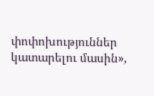փոփոխություններ կատարելու մասին»,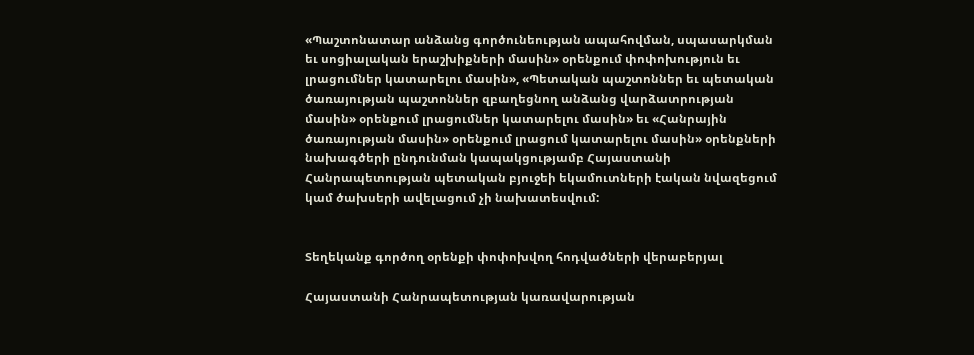«Պաշտոնատար անձանց գործունեության ապահովման, սպասարկման եւ սոցիալական երաշխիքների մասին» օրենքում փոփոխություն եւ լրացումներ կատարելու մասին», «Պետական պաշտոններ եւ պետական ծառայության պաշտոններ զբաղեցնող անձանց վարձատրության մասին» օրենքում լրացումներ կատարելու մասին» եւ «Հանրային ծառայության մասին» օրենքում լրացում կատարելու մասին» օրենքների նախագծերի ընդունման կապակցությամբ Հայաստանի Հանրապետության պետական բյուջեի եկամուտների էական նվազեցում կամ ծախսերի ավելացում չի նախատեսվում:


Տեղեկանք գործող օրենքի փոփոխվող հոդվածների վերաբերյալ

Հայաստանի Հանրապետության կառավարության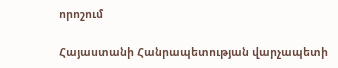որոշում

Հայաստանի Հանրապետության վարչապետի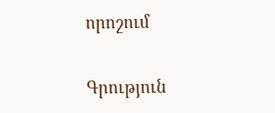որոշում

Գրություն